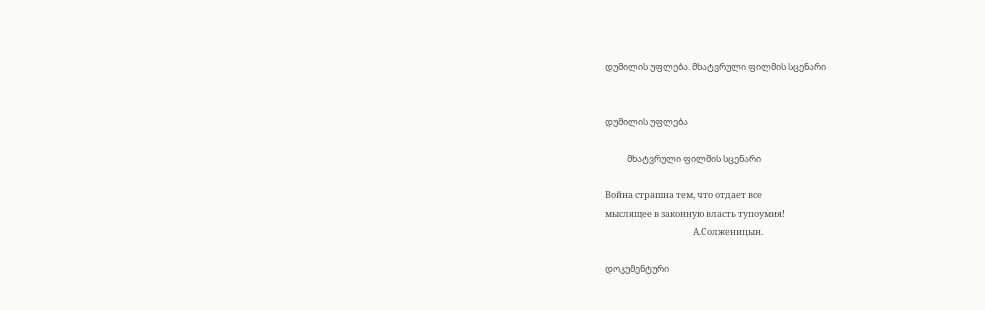დუმილის უფლება. მხატვრული ფილმის სცენარი


დუმილის უფლება

           მხატვრული ფილმის სცენარი

Война страшна тем, что отдает все
мыслящее в законную власть тупоумия!
                                            А.Солженицын.

დოკუმენტური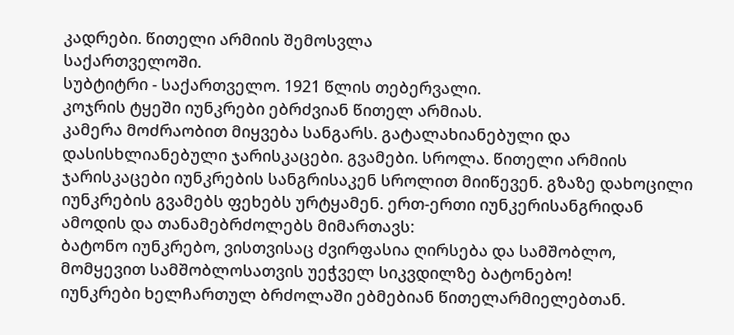კადრები. წითელი არმიის შემოსვლა
საქართველოში.
სუბტიტრი - საქართველო. 1921 წლის თებერვალი.
კოჯრის ტყეში იუნკრები ებრძვიან წითელ არმიას.
კამერა მოძრაობით მიყვება სანგარს. გატალახიანებული და დასისხლიანებული ჯარისკაცები. გვამები. სროლა. წითელი არმიის ჯარისკაცები იუნკრების სანგრისაკენ სროლით მიიწევენ. გზაზე დახოცილი იუნკრების გვამებს ფეხებს ურტყამენ. ერთ-ერთი იუნკერისანგრიდან ამოდის და თანამებრძოლებს მიმართავს:
ბატონო იუნკრებო, ვისთვისაც ძვირფასია ღირსება და სამშობლო, მომყევით სამშობლოსათვის უეჭველ სიკვდილზე ბატონებო!
იუნკრები ხელჩართულ ბრძოლაში ებმებიან წითელარმიელებთან.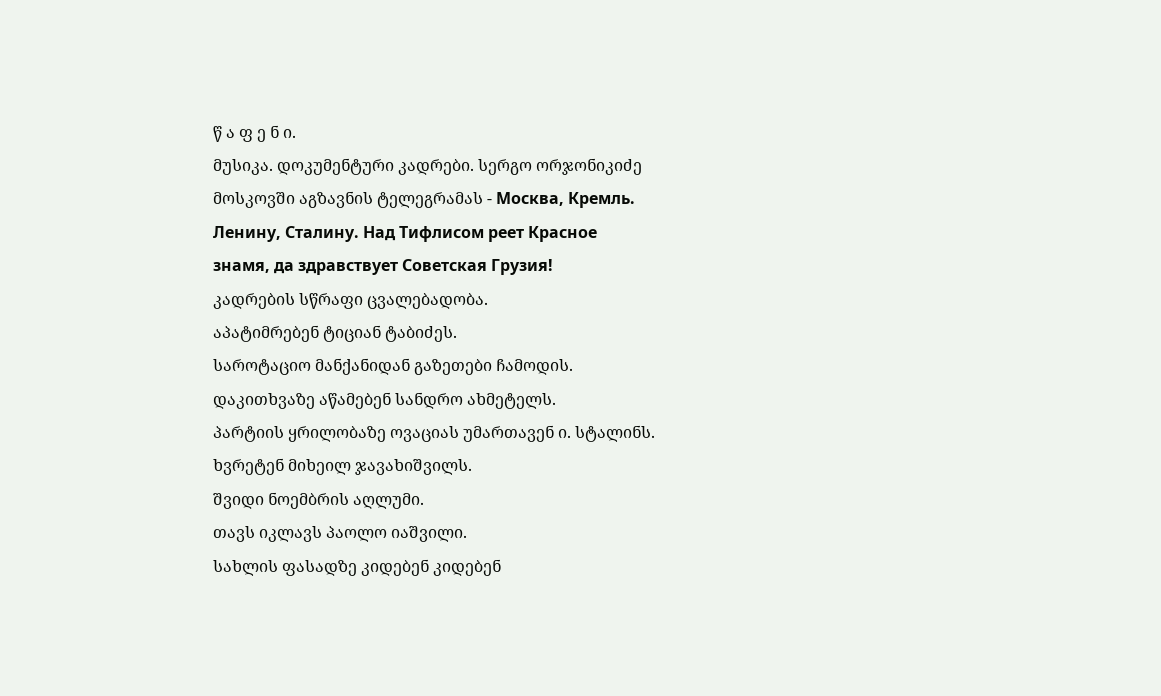წ ა ფ ე ნ ი.
მუსიკა. დოკუმენტური კადრები. სერგო ორჯონიკიძე
მოსკოვში აგზავნის ტელეგრამას - Москва, Кремль.
Ленину, Сталину. Над Тифлисом реет Красное
знамя, да здравствует Советская Грузия!
კადრების სწრაფი ცვალებადობა.
აპატიმრებენ ტიციან ტაბიძეს.
საროტაციო მანქანიდან გაზეთები ჩამოდის.
დაკითხვაზე აწამებენ სანდრო ახმეტელს.
პარტიის ყრილობაზე ოვაციას უმართავენ ი. სტალინს.
ხვრეტენ მიხეილ ჯავახიშვილს.
შვიდი ნოემბრის აღლუმი.
თავს იკლავს პაოლო იაშვილი.
სახლის ფასადზე კიდებენ კიდებენ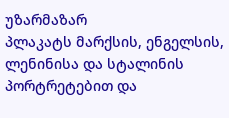უზარმაზარ
პლაკატს მარქსის, ენგელსის, ლენინისა და სტალინის პორტრეტებით და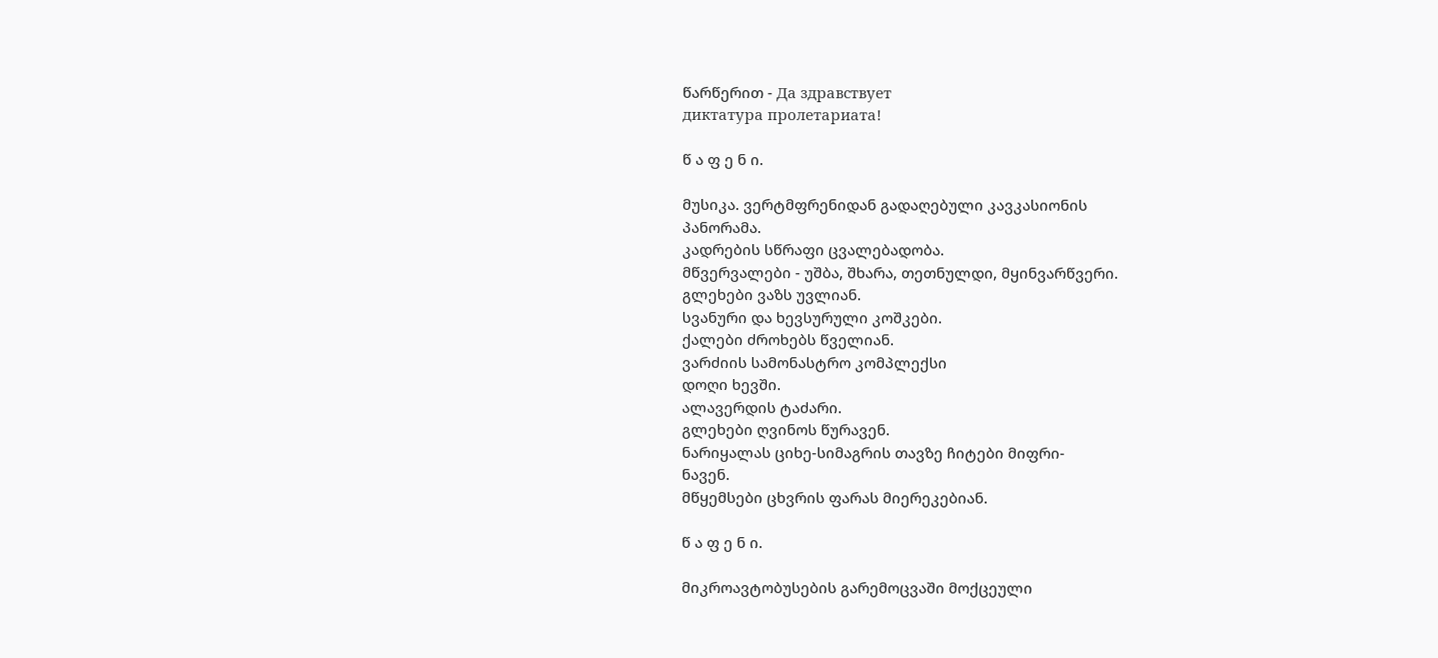წარწერით - Да здравствует
диктатура пролетариата!

წ ა ფ ე ნ ი.

მუსიკა. ვერტმფრენიდან გადაღებული კავკასიონის
პანორამა.
კადრების სწრაფი ცვალებადობა.
მწვერვალები - უშბა, შხარა, თეთნულდი, მყინვარწვერი.
გლეხები ვაზს უვლიან.
სვანური და ხევსურული კოშკები.
ქალები ძროხებს წველიან.
ვარძიის სამონასტრო კომპლექსი
დოღი ხევში.
ალავერდის ტაძარი.
გლეხები ღვინოს წურავენ.
ნარიყალას ციხე-სიმაგრის თავზე ჩიტები მიფრი-
ნავენ.
მწყემსები ცხვრის ფარას მიერეკებიან.

წ ა ფ ე ნ ი.

მიკროავტობუსების გარემოცვაში მოქცეული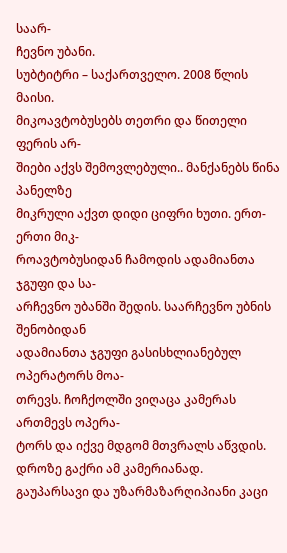საარ-
ჩევნო უბანი.
სუბტიტრი – საქართველო. 2008 წლის მაისი.
მიკოავტობუსებს თეთრი და წითელი ფერის არ-
შიები აქვს შემოვლებული.. მანქანებს წინა პანელზე
მიკრული აქვთ დიდი ციფრი ხუთი. ერთ-ერთი მიკ-
როავტობუსიდან ჩამოდის ადამიანთა ჯგუფი და სა-
არჩევნო უბანში შედის. საარჩევნო უბნის შენობიდან
ადამიანთა ჯგუფი გასისხლიანებულ ოპერატორს მოა-
თრევს. ჩოჩქოლში ვიღაცა კამერას ართმევს ოპერა-
ტორს და იქვე მდგომ მთვრალს აწვდის.
დროზე გაქრი ამ კამერიანად.
გაუპარსავი და უზარმაზარღიპიანი კაცი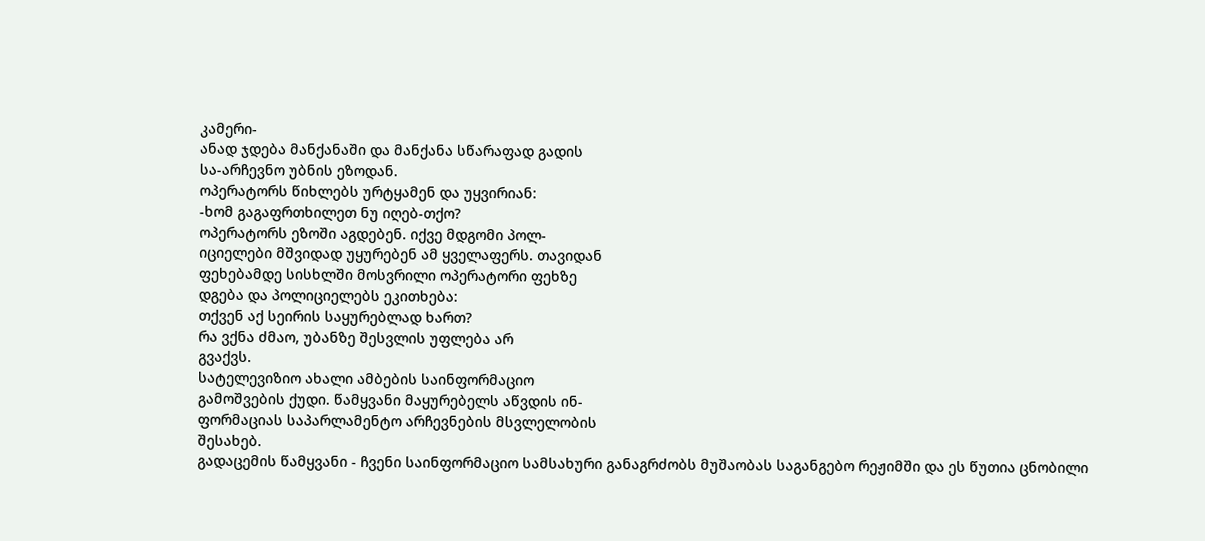კამერი-
ანად ჯდება მანქანაში და მანქანა სწარაფად გადის
სა-არჩევნო უბნის ეზოდან.
ოპერატორს წიხლებს ურტყამენ და უყვირიან:
-ხომ გაგაფრთხილეთ ნუ იღებ-თქო?
ოპერატორს ეზოში აგდებენ. იქვე მდგომი პოლ-
იციელები მშვიდად უყურებენ ამ ყველაფერს. თავიდან
ფეხებამდე სისხლში მოსვრილი ოპერატორი ფეხზე
დგება და პოლიციელებს ეკითხება:
თქვენ აქ სეირის საყურებლად ხართ?
რა ვქნა ძმაო, უბანზე შესვლის უფლება არ
გვაქვს.
სატელევიზიო ახალი ამბების საინფორმაციო
გამოშვების ქუდი. წამყვანი მაყურებელს აწვდის ინ-
ფორმაციას საპარლამენტო არჩევნების მსვლელობის
შესახებ.
გადაცემის წამყვანი - ჩვენი საინფორმაციო სამსახური განაგრძობს მუშაობას საგანგებო რეჟიმში და ეს წუთია ცნობილი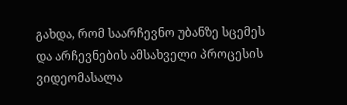გახდა, რომ საარჩევნო უბანზე სცემეს
და არჩევნების ამსახველი პროცესის ვიდეომასალა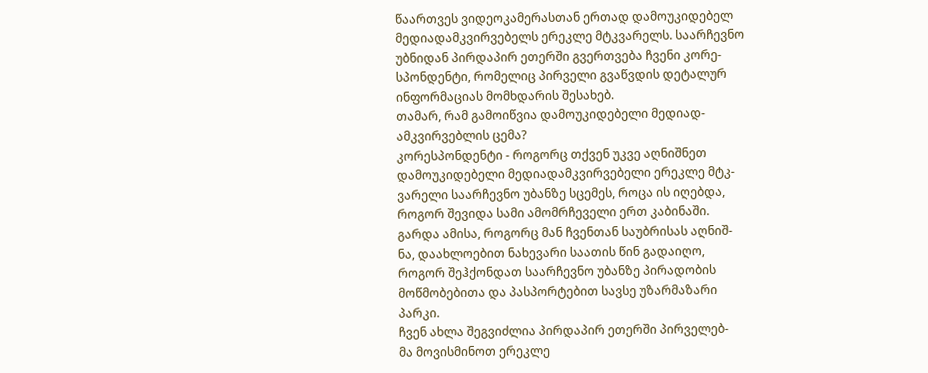წაართვეს ვიდეოკამერასთან ერთად დამოუკიდებელ
მედიადამკვირვებელს ერეკლე მტკვარელს. საარჩევნო
უბნიდან პირდაპირ ეთერში გვერთვება ჩვენი კორე-
სპონდენტი, რომელიც პირველი გვაწვდის დეტალურ
ინფორმაციას მომხდარის შესახებ.
თამარ, რამ გამოიწვია დამოუკიდებელი მედიად-
ამკვირვებლის ცემა?
კორესპონდენტი - როგორც თქვენ უკვე აღნიშნეთ
დამოუკიდებელი მედიადამკვირვებელი ერეკლე მტკ-
ვარელი საარჩევნო უბანზე სცემეს, როცა ის იღებდა,
როგორ შევიდა სამი ამომრჩეველი ერთ კაბინაში.
გარდა ამისა, როგორც მან ჩვენთან საუბრისას აღნიშ-
ნა, დაახლოებით ნახევარი საათის წინ გადაიღო,
როგორ შეჰქონდათ საარჩევნო უბანზე პირადობის
მოწმობებითა და პასპორტებით სავსე უზარმაზარი
პარკი.
ჩვენ ახლა შეგვიძლია პირდაპირ ეთერში პირველებ-
მა მოვისმინოთ ერეკლე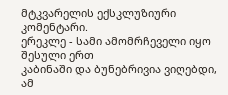მტკვარელის ექსკლუზიური
კომენტარი.
ერეკლე - სამი ამომრჩეველი იყო შესული ერთ
კაბინაში და ბუნებრივია ვიღებდი, ამ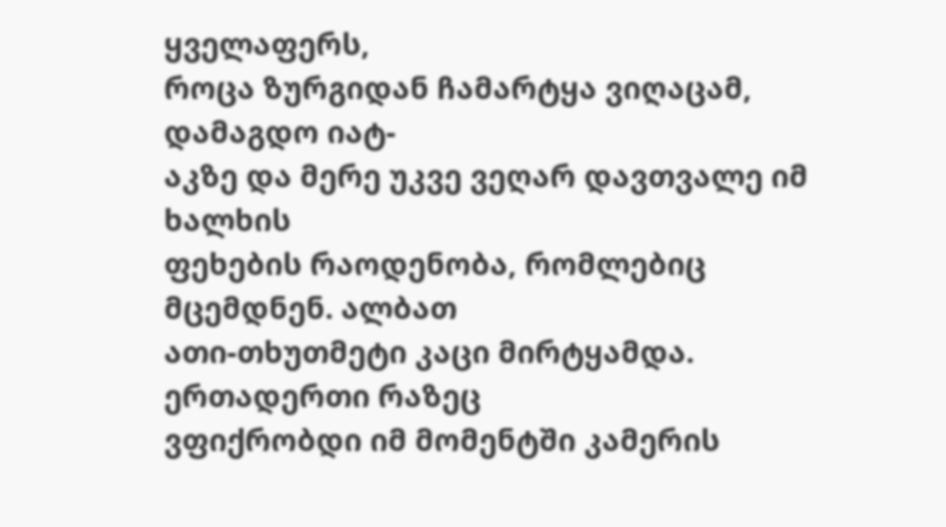ყველაფერს,
როცა ზურგიდან ჩამარტყა ვიღაცამ, დამაგდო იატ-
აკზე და მერე უკვე ვეღარ დავთვალე იმ ხალხის
ფეხების რაოდენობა, რომლებიც მცემდნენ. ალბათ
ათი-თხუთმეტი კაცი მირტყამდა. ერთადერთი რაზეც
ვფიქრობდი იმ მომენტში კამერის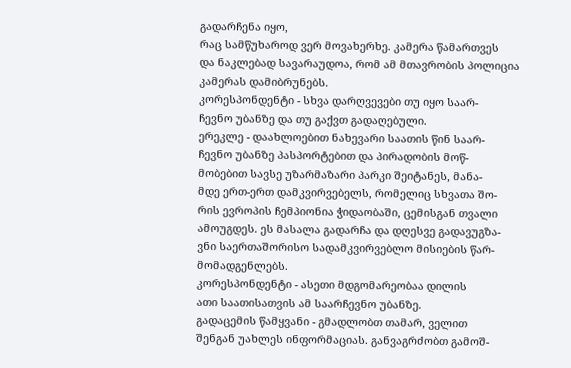გადარჩენა იყო,
რაც სამწუხაროდ ვერ მოვახერხე. კამერა წამართვეს
და ნაკლებად სავარაუდოა, რომ ამ მთავრობის პოლიცია კამერას დამიბრუნებს.
კორესპონდენტი - სხვა დარღვევები თუ იყო საარ-
ჩევნო უბანზე და თუ გაქვთ გადაღებული.
ერეკლე - დაახლოებით ნახევარი საათის წინ საარ-
ჩევნო უბანზე პასპორტებით და პირადობის მოწ-
მობებით სავსე უზარმაზარი პარკი შეიტანეს, მანა-
მდე ერთ-ერთ დამკვირვებელს, რომელიც სხვათა შო-
რის ევროპის ჩემპიონია ჭიდაობაში, ცემისგან თვალი
ამოუგდეს. ეს მასალა გადარჩა და დღესვე გადავუგზა-
ვნი საერთაშორისო სადამკვირვებლო მისიების წარ-
მომადგენლებს.
კორესპონდენტი - ასეთი მდგომარეობაა დილის
ათი საათისათვის ამ საარჩევნო უბანზე.
გადაცემის წამყვანი - გმადლობთ თამარ, ველით
შენგან უახლეს ინფორმაციას. განვაგრძობთ გამოშ-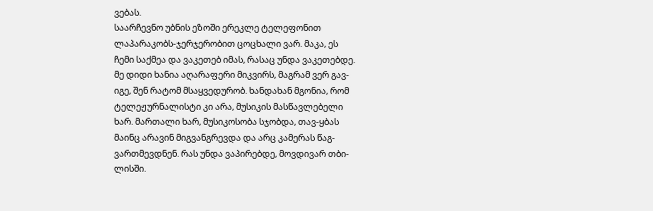ვებას.
საარჩევნო უბნის ეზოში ერეკლე ტელეფონით
ლაპარაკობს-ჯერჯერობით ცოცხალი ვარ. მაკა, ეს
ჩემი საქმეა და ვაკეთებ იმას, რასაც უნდა ვაკეთებდე.
მე დიდი ხანია აღარაფერი მიკვირს, მაგრამ ვერ გავ-
იგე, შენ რატომ მსაყვედურობ. ხანდახან მგონია, რომ
ტელეჟურნალისტი კი არა, მუსიკის მასწავლებელი
ხარ. მართალი ხარ, მუსიკოსობა სჯობდა, თავ-ყბას
მაინც არავინ მიგვანგრევდა და არც კამერას წაგ-
ვართმევდნენ. რას უნდა ვაპირებდე, მოვდივარ თბი-
ლისში.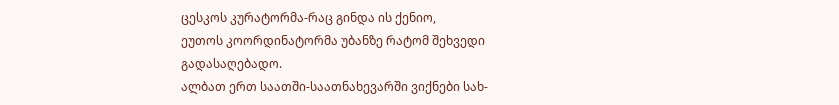ცესკოს კურატორმა-რაც გინდა ის ქენიო,
ეუთოს კოორდინატორმა უბანზე რატომ შეხვედი
გადასაღებადო.
ალბათ ერთ საათში-საათნახევარში ვიქნები სახ-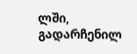ლში, გადარჩენილ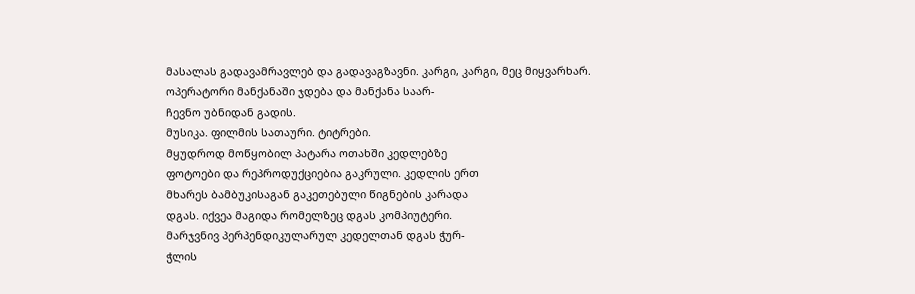მასალას გადავამრავლებ და გადავაგზავნი. კარგი, კარგი, მეც მიყვარხარ.
ოპერატორი მანქანაში ჯდება და მანქანა საარ-
ჩევნო უბნიდან გადის.
მუსიკა. ფილმის სათაური. ტიტრები.
მყუდროდ მოწყობილ პატარა ოთახში კედლებზე
ფოტოები და რეპროდუქციებია გაკრული. კედლის ერთ
მხარეს ბამბუკისაგან გაკეთებული წიგნების კარადა
დგას. იქვეა მაგიდა რომელზეც დგას კომპიუტერი.
მარჯვნივ პერპენდიკულარულ კედელთან დგას ჭურ-
ჭლის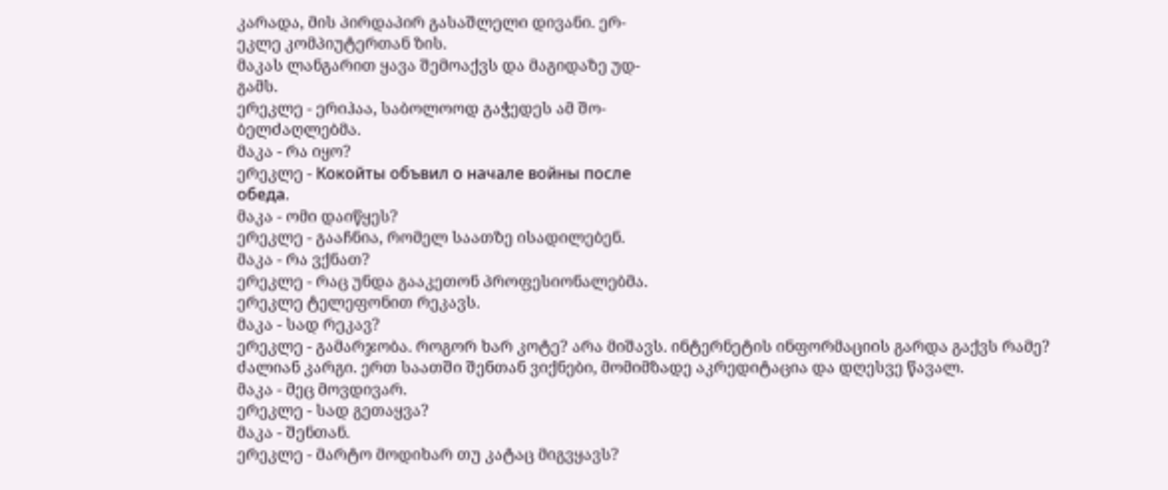კარადა, მის პირდაპირ გასაშლელი დივანი. ერ-
ეკლე კომპიუტერთან ზის.
მაკას ლანგარით ყავა შემოაქვს და მაგიდაზე უდ-
გამს.
ერეკლე - ერიჰაა, საბოლოოდ გაჭედეს ამ შო-
ბელძაღლებმა.
მაკა - რა იყო?
ერეკლე - Кокойты объвил о начале войны после
обеда.
მაკა - ომი დაიწყეს?
ერეკლე - გააჩნია, რომელ საათზე ისადილებენ.
მაკა - რა ვქნათ?
ერეკლე - რაც უნდა გააკეთონ პროფესიონალებმა.
ერეკლე ტელეფონით რეკავს.
მაკა - სად რეკავ?
ერეკლე - გამარჯობა. როგორ ხარ კოტე? არა მიშავს. ინტერნეტის ინფორმაციის გარდა გაქვს რამე?
ძალიან კარგი. ერთ საათში შენთან ვიქნები, მომიმზადე აკრედიტაცია და დღესვე წავალ.
მაკა - მეც მოვდივარ.
ერეკლე - სად გეთაყვა?
მაკა - შენთან.
ერეკლე - მარტო მოდიხარ თუ კატაც მიგვყავს?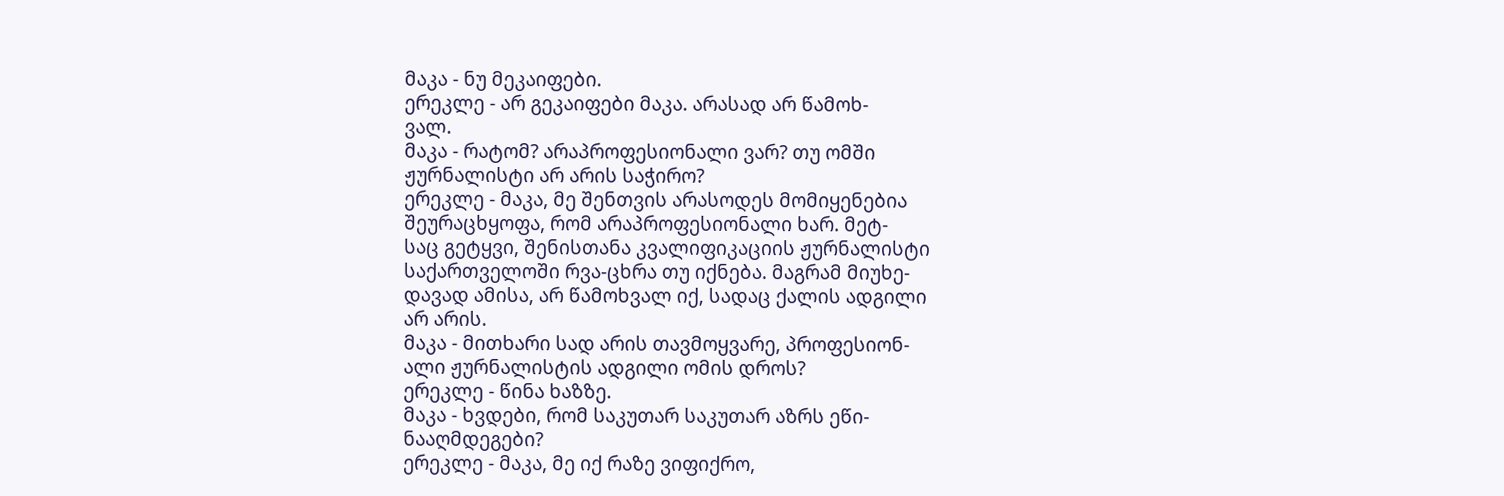მაკა - ნუ მეკაიფები.
ერეკლე - არ გეკაიფები მაკა. არასად არ წამოხ-
ვალ.
მაკა - რატომ? არაპროფესიონალი ვარ? თუ ომში
ჟურნალისტი არ არის საჭირო?
ერეკლე - მაკა, მე შენთვის არასოდეს მომიყენებია
შეურაცხყოფა, რომ არაპროფესიონალი ხარ. მეტ-
საც გეტყვი, შენისთანა კვალიფიკაციის ჟურნალისტი
საქართველოში რვა-ცხრა თუ იქნება. მაგრამ მიუხე-
დავად ამისა, არ წამოხვალ იქ, სადაც ქალის ადგილი
არ არის.
მაკა - მითხარი სად არის თავმოყვარე, პროფესიონ-
ალი ჟურნალისტის ადგილი ომის დროს?
ერეკლე - წინა ხაზზე.
მაკა - ხვდები, რომ საკუთარ საკუთარ აზრს ეწი-
ნააღმდეგები?
ერეკლე - მაკა, მე იქ რაზე ვიფიქრო,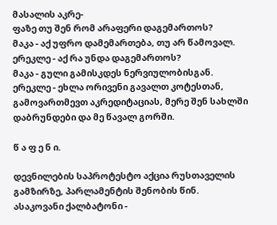მასალის აკრე-
ფაზე თუ შენ რომ არაფერი დაგემართოს?
მაკა - აქ უფრო დამემართება, თუ არ წამოვალ.
ერეკლე - აქ რა უნდა დაგემართოს?
მაკა - გული გამისკდეს ნერვიულობისგან.
ერეკლე - ეხლა ორივენი გავალთ კოტესთან, გამოვართმევთ აკრედიტაციას, მერე შენ სახლში დაბრუნდები და მე წავალ გორში.

წ ა ფ ე ნ ი.

დევნილების საპროტესტო აქცია რუსთაველის
გამზირზე, პარლამენტის შენობის წინ.
ასაკოვანი ქალბატონი -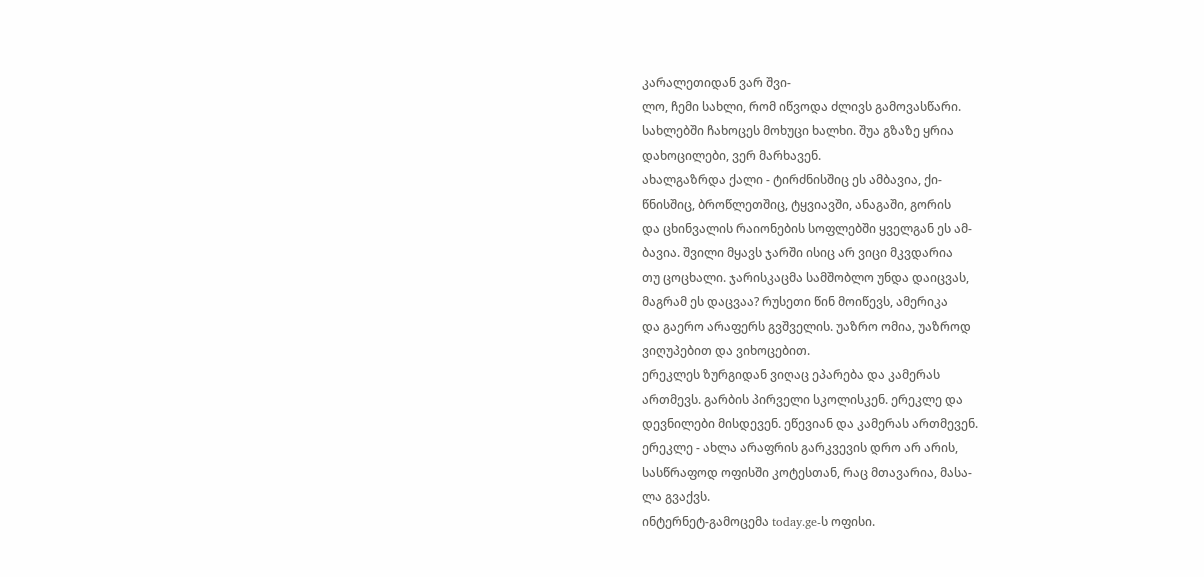კარალეთიდან ვარ შვი-
ლო, ჩემი სახლი, რომ იწვოდა ძლივს გამოვასწარი.
სახლებში ჩახოცეს მოხუცი ხალხი. შუა გზაზე ყრია
დახოცილები, ვერ მარხავენ.
ახალგაზრდა ქალი - ტირძნისშიც ეს ამბავია, ქი-
წნისშიც, ბროწლეთშიც, ტყვიავში, ანაგაში, გორის
და ცხინვალის რაიონების სოფლებში ყველგან ეს ამ-
ბავია. შვილი მყავს ჯარში ისიც არ ვიცი მკვდარია
თუ ცოცხალი. ჯარისკაცმა სამშობლო უნდა დაიცვას,
მაგრამ ეს დაცვაა? რუსეთი წინ მოიწევს, ამერიკა
და გაერო არაფერს გვშველის. უაზრო ომია, უაზროდ
ვიღუპებით და ვიხოცებით.
ერეკლეს ზურგიდან ვიღაც ეპარება და კამერას
ართმევს. გარბის პირველი სკოლისკენ. ერეკლე და
დევნილები მისდევენ. ეწევიან და კამერას ართმევენ.
ერეკლე - ახლა არაფრის გარკვევის დრო არ არის,
სასწრაფოდ ოფისში კოტესთან, რაც მთავარია, მასა-
ლა გვაქვს.
ინტერნეტ-გამოცემა today.ge-ს ოფისი.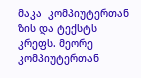მაკა  კომპიუტერთან ზის და ტექსტს კრეფს. მეორე კომპიუტერთან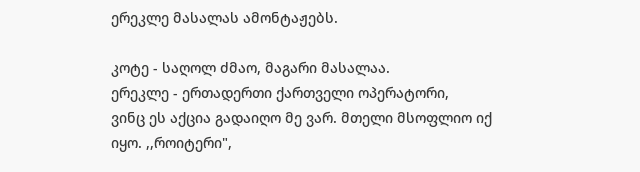ერეკლე მასალას ამონტაჟებს.

კოტე - საღოლ ძმაო, მაგარი მასალაა.
ერეკლე - ერთადერთი ქართველი ოპერატორი,
ვინც ეს აქცია გადაიღო მე ვარ. მთელი მსოფლიო იქ
იყო. ,,როიტერი",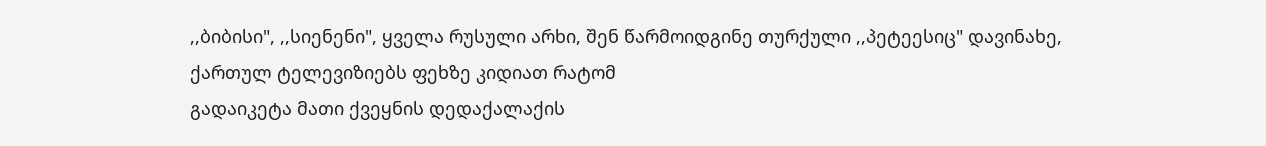,,ბიბისი", ,,სიენენი", ყველა რუსული არხი, შენ წარმოიდგინე თურქული ,,პეტეესიც" დავინახე, ქართულ ტელევიზიებს ფეხზე კიდიათ რატომ
გადაიკეტა მათი ქვეყნის დედაქალაქის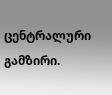ცენტრალური გამზირი.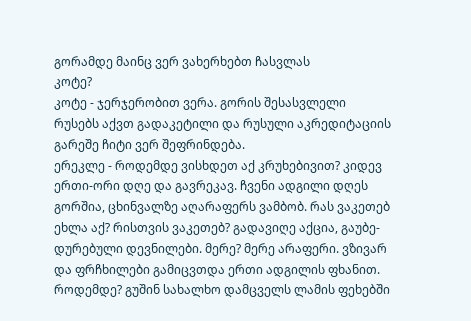გორამდე მაინც ვერ ვახერხებთ ჩასვლას
კოტე?
კოტე - ჯერჯერობით ვერა. გორის შესასვლელი
რუსებს აქვთ გადაკეტილი და რუსული აკრედიტაციის
გარეშე ჩიტი ვერ შეფრინდება.
ერეკლე - როდემდე ვისხდეთ აქ კრუხებივით? კიდევ
ერთი-ორი დღე და გავრეკავ. ჩვენი ადგილი დღეს
გორშია, ცხინვალზე აღარაფერს ვამბობ. რას ვაკეთებ
ეხლა აქ? რისთვის ვაკეთებ? გადავიღე აქცია, გაუბე-
დურებული დევნილები. მერე? მერე არაფერი. ვზივარ
და ფრჩხილები გამიცვთდა ერთი ადგილის ფხანით.
როდემდე? გუშინ სახალხო დამცველს ლამის ფეხებში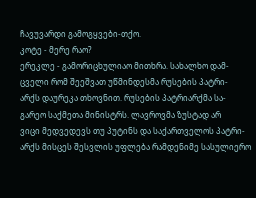ჩავუვარდი გამოგყვები-თქო.
კოტე - მერე რაო?
ერეკლე - გამორიცხულიაო მითხრა. სახალხო დამ-
ცველი რომ შეეშვათ უწმინდესმა რუსების პატრი-
არქს დაურეკა თხოვნით. რუსების პატრიარქმა სა-
გარეო საქმეთა მინისტრს. ლავროვმა ზუსტად არ
ვიცი მედვედევს თუ პუტინს და საქართველოს პატრი-
არქს მისცეს შესვლის უფლება რამდენიმე სასულიერო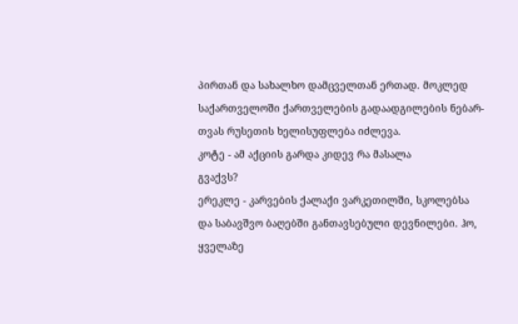პირთან და სახალხო დამცველთან ერთად. მოკლედ
საქართველოში ქართველების გადაადგილების ნებარ-
თვას რუსეთის ხელისუფლება იძლევა.
კოტე - ამ აქციის გარდა კიდევ რა მასალა
გვაქვს?
ერეკლე - კარვების ქალაქი ვარკეთილში, სკოლებსა
და საბავშვო ბაღებში განთავსებული დევნილები. ჰო,
ყველაზე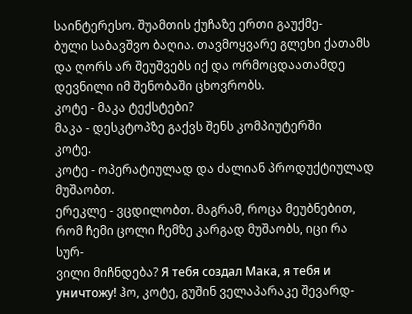საინტერესო. შუამთის ქუჩაზე ერთი გაუქმე-
ბული საბავშვო ბაღია. თავმოყვარე გლეხი ქათამს
და ღორს არ შეუშვებს იქ და ორმოცდაათამდე დევნილი იმ შენობაში ცხოვრობს.
კოტე - მაკა ტექსტები?
მაკა - დესკტოპზე გაქვს შენს კომპიუტერში
კოტე.
კოტე - ოპერატიულად და ძალიან პროდუქტიულად
მუშაობთ.
ერეკლე - ვცდილობთ. მაგრამ, როცა მეუბნებით,
რომ ჩემი ცოლი ჩემზე კარგად მუშაობს, იცი რა სურ-
ვილი მიჩნდება? Я тебя создал Мака, я тебя и
уничтожу! ჰო, კოტე, გუშინ ველაპარაკე შევარდ-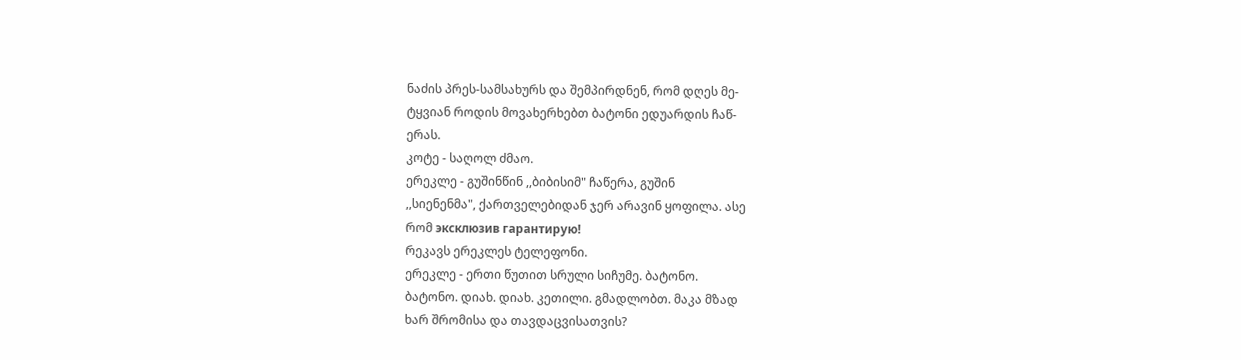ნაძის პრეს-სამსახურს და შემპირდნენ, რომ დღეს მე-
ტყვიან როდის მოვახერხებთ ბატონი ედუარდის ჩაწ-
ერას.
კოტე - საღოლ ძმაო.
ერეკლე - გუშინწინ ,,ბიბისიმ" ჩაწერა, გუშინ
,,სიენენმა", ქართველებიდან ჯერ არავინ ყოფილა. ასე
რომ эксклюзив гарантирую!
რეკავს ერეკლეს ტელეფონი.
ერეკლე - ერთი წუთით სრული სიჩუმე. ბატონო.
ბატონო. დიახ. დიახ. კეთილი. გმადლობთ. მაკა მზად
ხარ შრომისა და თავდაცვისათვის?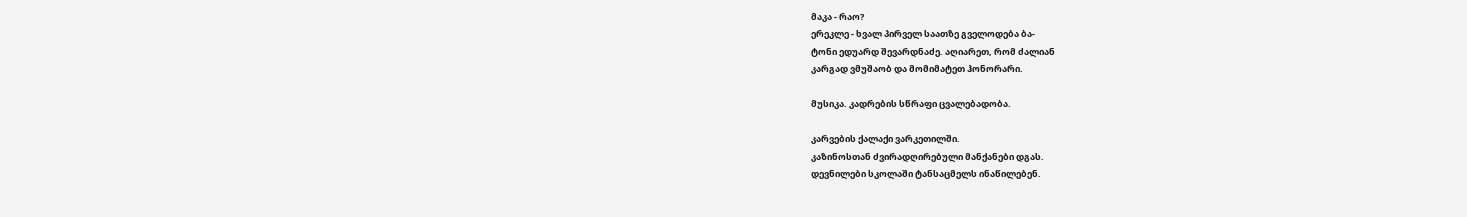მაკა - რაო?
ერეკლე - ხვალ პირველ საათზე გველოდება ბა-
ტონი ედუარდ შევარდნაძე. აღიარეთ, რომ ძალიან
კარგად ვმუშაობ და მომიმატეთ ჰონორარი.

მუსიკა. კადრების სწრაფი ცვალებადობა.

კარვების ქალაქი ვარკეთილში.
კაზინოსთან ძვირადღირებული მანქანები დგას.
დევნილები სკოლაში ტანსაცმელს ინაწილებენ.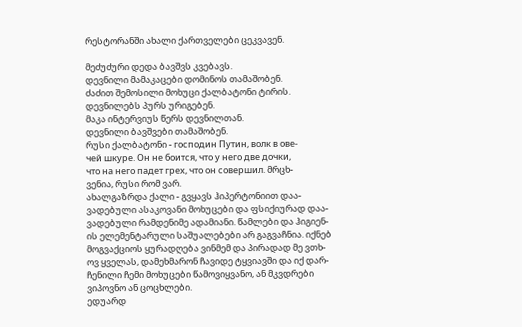რესტორანში ახალი ქართველები ცეკვავენ.

მეძუძური დედა ბავშვს კვებავს.
დევნილი მამაკაცები დომინოს თამაშობენ.
ძაძით შემოსილი მოხუცი ქალბატონი ტირის.
დევნილებს პურს ურიგებენ.
მაკა ინტერვიუს წერს დევნილთან.
დევნილი ბავშვები თამაშობენ.
რუსი ქალბატონი - господин Путин, волк в ове-
чей шкуре. Он не боится, что у него две дочки,
что на него падет грех, что он совершил. მრცხ-
ვენია, რუსი რომ ვარ.
ახალგაზრდა ქალი - გვყავს ჰიპერტონიით დაა-
ვადებული ასაკოვანი მოხუცები და ფსიქიურად დაა-
ვადებული რამდენიმე ადამიანი. წამლები და ჰიგიენ-
ის ელემენტარული საშუალებები არ გაგვაჩნია. იქნებ
მოგვაქციოს ყურადღება ვინმემ და პირადად მე ვთხ-
ოვ ყველას, დამეხმარონ ჩავიდე ტყვიავში და იქ დარ-
ჩენილი ჩემი მოხუცები წამოვიყვანო, ან მკვდრები
ვიპოვნო ან ცოცხლები.
ედუარდ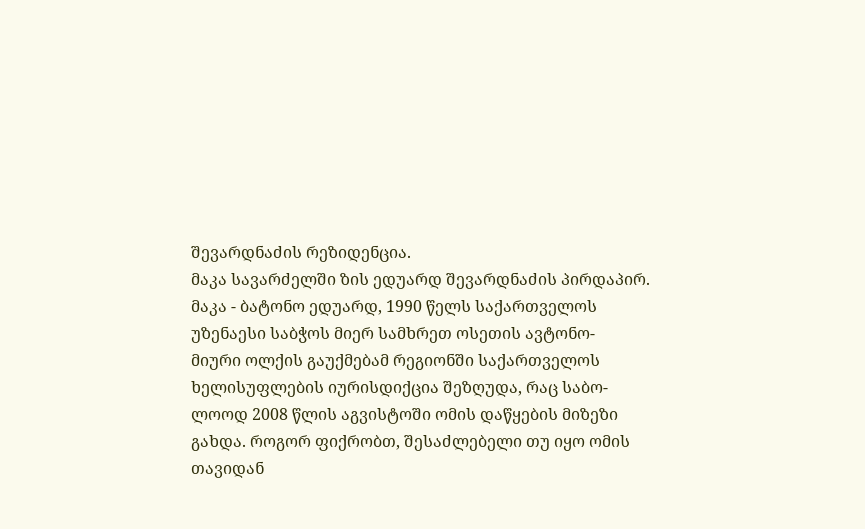შევარდნაძის რეზიდენცია.
მაკა სავარძელში ზის ედუარდ შევარდნაძის პირდაპირ.
მაკა - ბატონო ედუარდ, 1990 წელს საქართველოს
უზენაესი საბჭოს მიერ სამხრეთ ოსეთის ავტონო-
მიური ოლქის გაუქმებამ რეგიონში საქართველოს
ხელისუფლების იურისდიქცია შეზღუდა, რაც საბო-
ლოოდ 2008 წლის აგვისტოში ომის დაწყების მიზეზი
გახდა. როგორ ფიქრობთ, შესაძლებელი თუ იყო ომის
თავიდან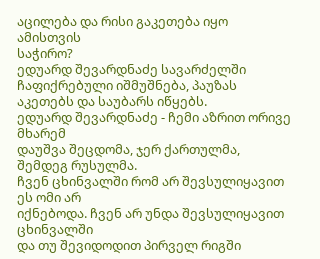აცილება და რისი გაკეთება იყო ამისთვის
საჭირო?
ედუარდ შევარდნაძე სავარძელში ჩაფიქრებული იშმუშნება, პაუზას აკეთებს და საუბარს იწყებს.
ედუარდ შევარდნაძე - ჩემი აზრით ორივე მხარემ
დაუშვა შეცდომა, ჯერ ქართულმა, შემდეგ რუსულმა.
ჩვენ ცხინვალში რომ არ შევსულიყავით ეს ომი არ
იქნებოდა. ჩვენ არ უნდა შევსულიყავით ცხინვალში
და თუ შევიდოდით პირველ რიგში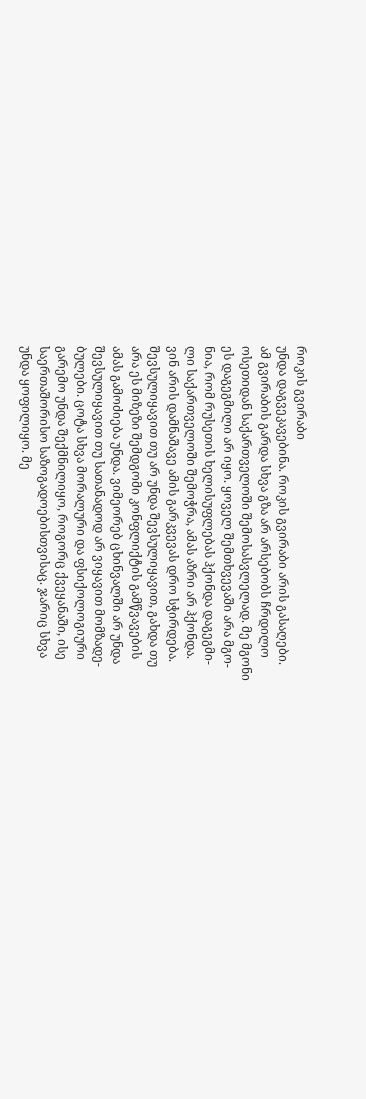როკის გვირაბი
უნდა დაგვეკავებინა. როკის გვირაბი არის გასაღები.
ამ გვირაბის გარდა სხვა გზა არ არსებობს ჩრდილო
ოსეთიდან საქართველოში შემოსასვლელად. მე მგონი
ეს დაგეგმილი არ იყო. ყოველ შემთხვევაში არა მგო-
ნია, რომ რუსეთის ხელისუფლებას ჰქონდა დაგეგმი-
ლი საქართველოში შემოჭრა, ამას აზრი არ ჰქონდა.
ვინ არის დამნაშავე ამის გარკვევას დრო სჭირდება.
შევსულიყავით თუ არ უნდა შევსულიყავით, გახდა თუ
არა ეს მიზეზი შემდგომი კონფლიქტის გამწვავების
ამას გამოძიება უნდა. ვიმეორებ ცხინვალში არ უნდა
შევსულიყავით თუ სათანადოდ არ ვიყავით მომზადე-
ბულები. ცოტა სხვა მორალური და ფსიქოლოგიური
გარემო უნდა შექმნილიყო, როგორც ქვეყანაში, ისე
საერთაშორისო საზოგადოებისთვისაც. ჯარიც სხვა
უნდა ყოფილიყო. მე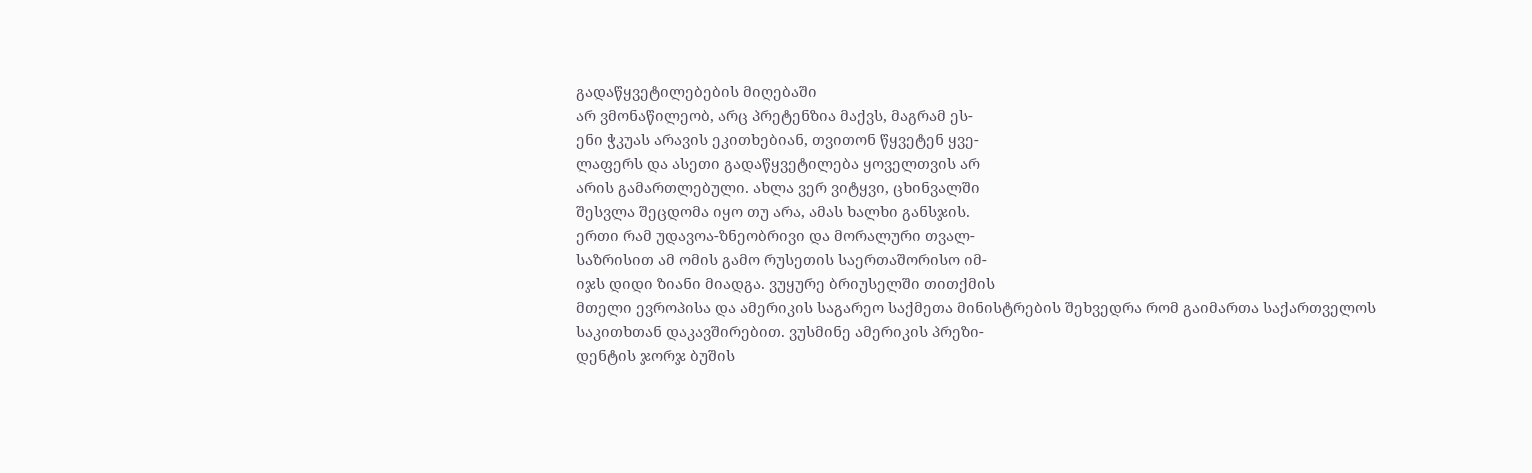გადაწყვეტილებების მიღებაში
არ ვმონაწილეობ, არც პრეტენზია მაქვს, მაგრამ ეს-
ენი ჭკუას არავის ეკითხებიან, თვითონ წყვეტენ ყვე-
ლაფერს და ასეთი გადაწყვეტილება ყოველთვის არ
არის გამართლებული. ახლა ვერ ვიტყვი, ცხინვალში
შესვლა შეცდომა იყო თუ არა, ამას ხალხი განსჯის.
ერთი რამ უდავოა-ზნეობრივი და მორალური თვალ-
საზრისით ამ ომის გამო რუსეთის საერთაშორისო იმ-
იჯს დიდი ზიანი მიადგა. ვუყურე ბრიუსელში თითქმის
მთელი ევროპისა და ამერიკის საგარეო საქმეთა მინისტრების შეხვედრა რომ გაიმართა საქართველოს
საკითხთან დაკავშირებით. ვუსმინე ამერიკის პრეზი-
დენტის ჯორჯ ბუშის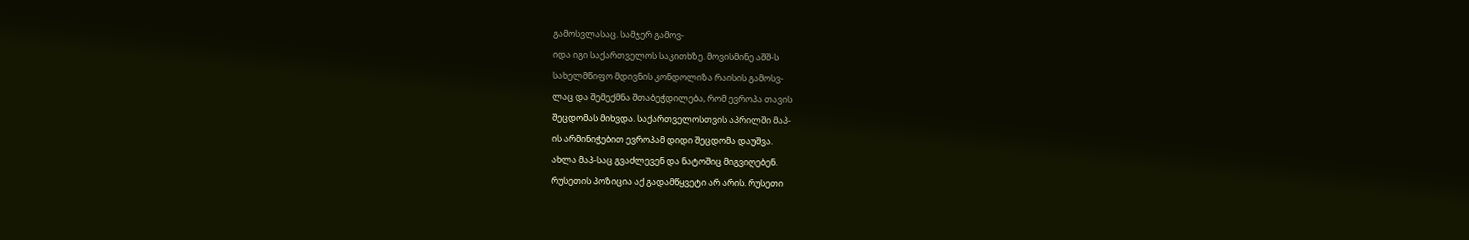გამოსვლასაც. სამჯერ გამოვ-
იდა იგი საქართველოს საკითხზე. მოვისმინე აშშ-ს
სახელმწიფო მდივნის კონდოლიზა რაისის გამოსვ-
ლაც და შემექმნა შთაბეჭდილება, რომ ევროპა თავის
შეცდომას მიხვდა. საქართველოსთვის აპრილში მაპ-
ის არმინიჭებით ევროპამ დიდი შეცდომა დაუშვა.
ახლა მაპ-საც გვაძლევენ და ნატოშიც მიგვიღებენ.
რუსეთის პოზიცია აქ გადამწყვეტი არ არის. რუსეთი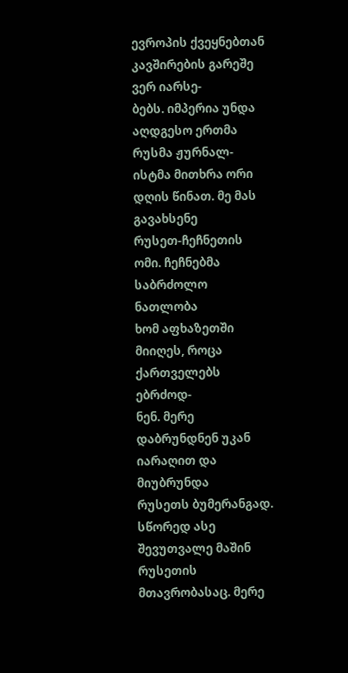ევროპის ქვეყნებთან კავშირების გარეშე ვერ იარსე-
ბებს. იმპერია უნდა აღდგესო ერთმა რუსმა ჟურნალ-
ისტმა მითხრა ორი დღის წინათ. მე მას გავახსენე
რუსეთ-ჩეჩნეთის ომი. ჩეჩნებმა საბრძოლო ნათლობა
ხომ აფხაზეთში მიიღეს, როცა ქართველებს ებრძოდ-
ნენ. მერე დაბრუნდნენ უკან იარაღით და მიუბრუნდა
რუსეთს ბუმერანგად. სწორედ ასე შევუთვალე მაშინ
რუსეთის მთავრობასაც. მერე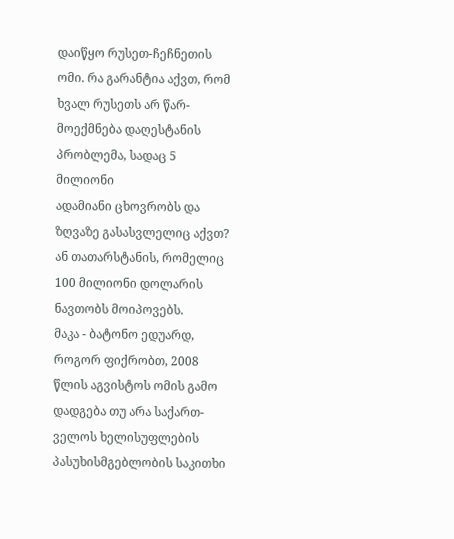დაიწყო რუსეთ-ჩეჩნეთის
ომი. რა გარანტია აქვთ, რომ ხვალ რუსეთს არ წარ-
მოექმნება დაღესტანის პრობლემა, სადაც 5 მილიონი
ადამიანი ცხოვრობს და ზღვაზე გასასვლელიც აქვთ?
ან თათარსტანის, რომელიც 100 მილიონი დოლარის
ნავთობს მოიპოვებს.
მაკა - ბატონო ედუარდ, როგორ ფიქრობთ, 2008
წლის აგვისტოს ომის გამო დადგება თუ არა საქართ-
ველოს ხელისუფლების პასუხისმგებლობის საკითხი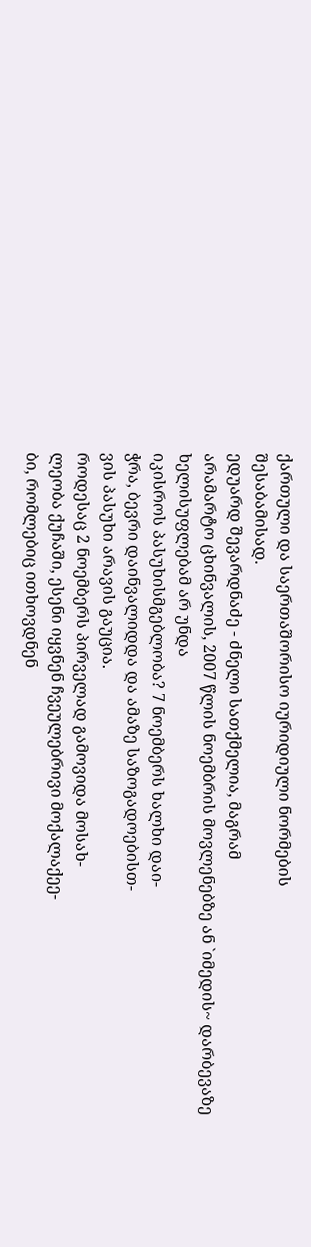ქართული და საერთაშორისო იურიდიული ნორმების
შესაბამისად.
ედუარდ შევარდნაძე - ძნელი სათქმელია, მაგრამ
არამარტო ცხინვალის, 2007 წლის ნოემბრის მოვლენებზე ან `იმედის~ დარბევაზე ხელისუფლებამ არ უნდა
იკისროს პასუხისმგებლობა? 7 ნოემბერს ხალხი დაი-
ჭრა, ბევრი დაინვალიდდა და ამაზე საზოგადოებისთ-
ვის პასუხი არავის გაუცია.
როდესაც 2 ნოემბერს პირველად გამოვიდა მოსახ-
ლეობა ქუჩაში, ესენი იყვნენ ჩვეულებრივი მოქალაქეე-
ბი, რომლებიც ითხოვდნენ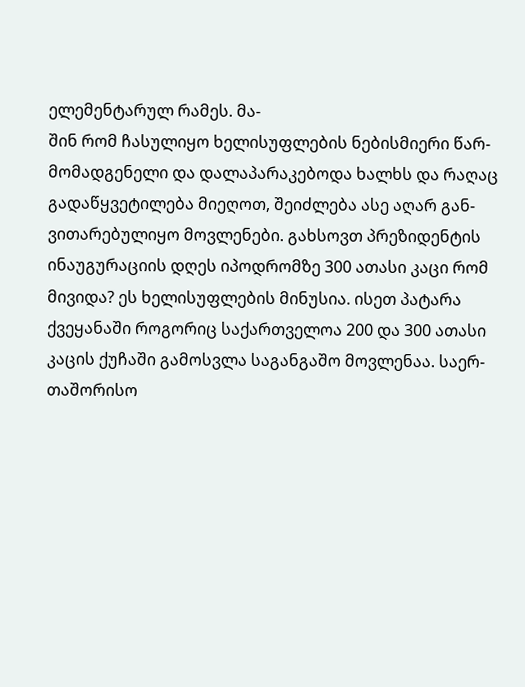ელემენტარულ რამეს. მა-
შინ რომ ჩასულიყო ხელისუფლების ნებისმიერი წარ-
მომადგენელი და დალაპარაკებოდა ხალხს და რაღაც
გადაწყვეტილება მიეღოთ, შეიძლება ასე აღარ გან-
ვითარებულიყო მოვლენები. გახსოვთ პრეზიდენტის
ინაუგურაციის დღეს იპოდრომზე 300 ათასი კაცი რომ
მივიდა? ეს ხელისუფლების მინუსია. ისეთ პატარა
ქვეყანაში როგორიც საქართველოა 200 და 300 ათასი
კაცის ქუჩაში გამოსვლა საგანგაშო მოვლენაა. საერ-
თაშორისო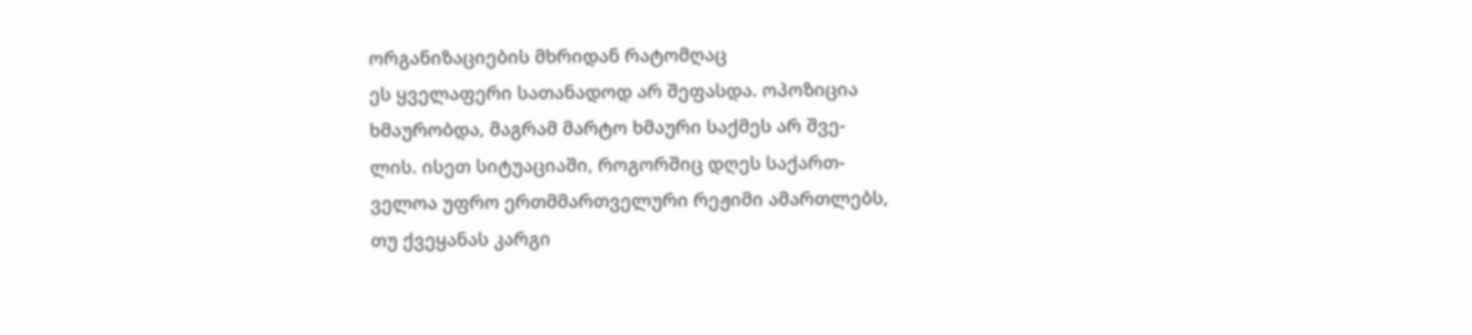ორგანიზაციების მხრიდან რატომღაც
ეს ყველაფერი სათანადოდ არ შეფასდა. ოპოზიცია
ხმაურობდა, მაგრამ მარტო ხმაური საქმეს არ შვე-
ლის. ისეთ სიტუაციაში, როგორშიც დღეს საქართ-
ველოა უფრო ერთმმართველური რეჟიმი ამართლებს,
თუ ქვეყანას კარგი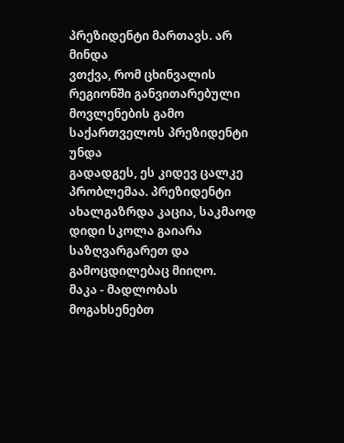პრეზიდენტი მართავს. არ მინდა
ვთქვა, რომ ცხინვალის რეგიონში განვითარებული
მოვლენების გამო საქართველოს პრეზიდენტი უნდა
გადადგეს, ეს კიდევ ცალკე პრობლემაა. პრეზიდენტი
ახალგაზრდა კაცია, საკმაოდ დიდი სკოლა გაიარა
საზღვარგარეთ და გამოცდილებაც მიიღო.
მაკა - მადლობას მოგახსენებთ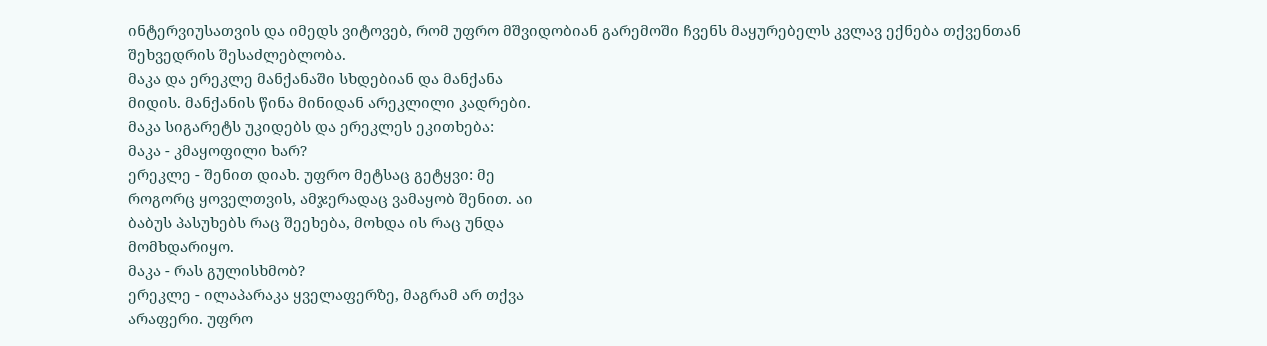ინტერვიუსათვის და იმედს ვიტოვებ, რომ უფრო მშვიდობიან გარემოში ჩვენს მაყურებელს კვლავ ექნება თქვენთან შეხვედრის შესაძლებლობა.
მაკა და ერეკლე მანქანაში სხდებიან და მანქანა
მიდის. მანქანის წინა მინიდან არეკლილი კადრები.
მაკა სიგარეტს უკიდებს და ერეკლეს ეკითხება:
მაკა - კმაყოფილი ხარ?
ერეკლე - შენით დიახ. უფრო მეტსაც გეტყვი: მე
როგორც ყოველთვის, ამჯერადაც ვამაყობ შენით. აი
ბაბუს პასუხებს რაც შეეხება, მოხდა ის რაც უნდა
მომხდარიყო.
მაკა - რას გულისხმობ?
ერეკლე - ილაპარაკა ყველაფერზე, მაგრამ არ თქვა
არაფერი. უფრო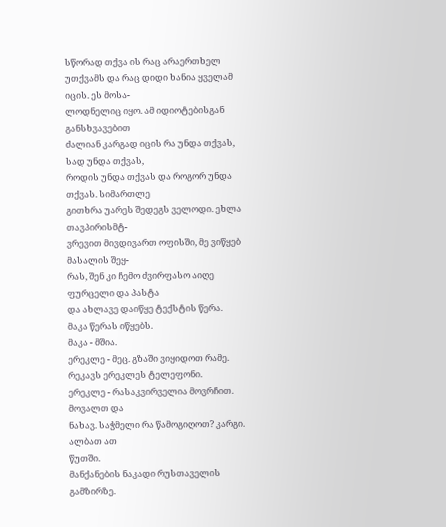სწორად თქვა ის რაც არაერთხელ
უთქვამს და რაც დიდი ხანია ყველამ იცის. ეს მოსა-
ლოდნელიც იყო. ამ იდიოტებისგან განსხვავებით
ძალიან კარგად იცის რა უნდა თქვას, სად უნდა თქვას,
როდის უნდა თქვას და როგორ უნდა თქვას. სიმართლე
გითხრა უარეს შედეგს ველოდი. ეხლა თავპირისმტ-
ვრევით მივდივართ ოფისში, მე ვიწყებ მასალის შეყ-
რას, შენ კი ჩემო ძვირფასო აიღე ფურცელი და პასტა
და ახლავე დაიწყე ტექსტის წერა.
მაკა წერას იწყებს.
მაკა - მშია.
ერეკლე - მეც. გზაში ვიყიდოთ რამე.
რეკავს ერეკლეს ტელეფონი.
ერეკლე - რასაკვირველია მოვრჩით. მოვალთ და
ნახავ. საჭმელი რა წამოგიღოთ? კარგი. ალბათ ათ
წუთში.
მანქანების ნაკადი რუსთაველის გამზირზე.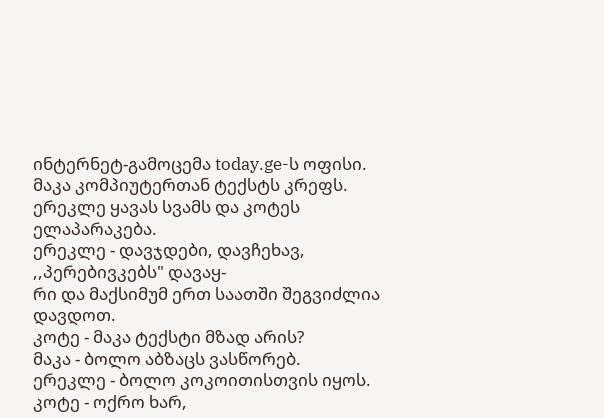ინტერნეტ-გამოცემა today.ge-ს ოფისი.
მაკა კომპიუტერთან ტექსტს კრეფს. ერეკლე ყავას სვამს და კოტეს ელაპარაკება.
ერეკლე - დავჯდები, დავჩეხავ, ,,პერებივკებს" დავაყ-
რი და მაქსიმუმ ერთ საათში შეგვიძლია დავდოთ.
კოტე - მაკა ტექსტი მზად არის?
მაკა - ბოლო აბზაცს ვასწორებ.
ერეკლე - ბოლო კოკოითისთვის იყოს.
კოტე - ოქრო ხარ,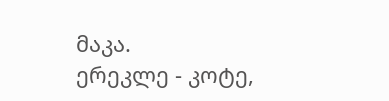მაკა.
ერეკლე - კოტე,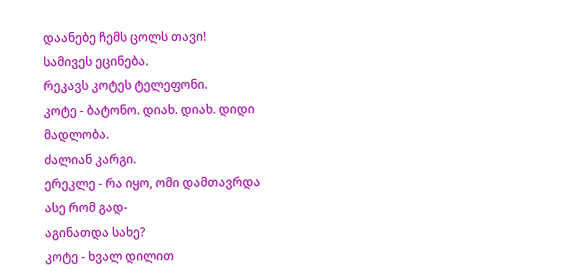დაანებე ჩემს ცოლს თავი!
სამივეს ეცინება.
რეკავს კოტეს ტელეფონი.
კოტე - ბატონო. დიახ. დიახ. დიდი მადლობა.
ძალიან კარგი.
ერეკლე - რა იყო, ომი დამთავრდა ასე რომ გად-
აგინათდა სახე?
კოტე - ხვალ დილით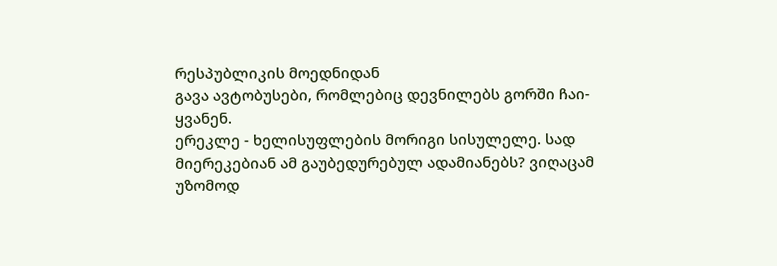რესპუბლიკის მოედნიდან
გავა ავტობუსები, რომლებიც დევნილებს გორში ჩაი-
ყვანენ.
ერეკლე - ხელისუფლების მორიგი სისულელე. სად
მიერეკებიან ამ გაუბედურებულ ადამიანებს? ვიღაცამ
უზომოდ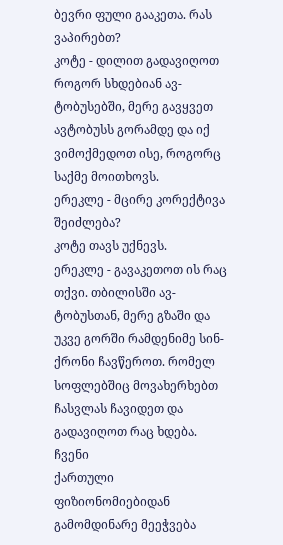ბევრი ფული გააკეთა. რას ვაპირებთ?
კოტე - დილით გადავიღოთ როგორ სხდებიან ავ-
ტობუსებში, მერე გავყვეთ ავტობუსს გორამდე და იქ
ვიმოქმედოთ ისე, როგორც საქმე მოითხოვს.
ერეკლე - მცირე კორექტივა შეიძლება?
კოტე თავს უქნევს.
ერეკლე - გავაკეთოთ ის რაც თქვი. თბილისში ავ-
ტობუსთან, მერე გზაში და უკვე გორში რამდენიმე სინ-
ქრონი ჩავწეროთ. რომელ სოფლებშიც მოვახერხებთ
ჩასვლას ჩავიდეთ და გადავიღოთ რაც ხდება. ჩვენი
ქართული ფიზიონომიებიდან გამომდინარე მეეჭვება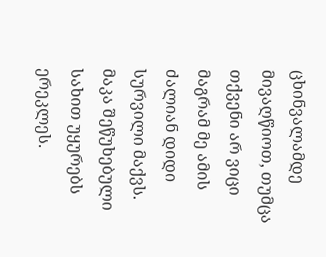ცხინვალამდე მივაღწიოთ, თუმცა თქვენი არ ვიცი მაგრამ მე ამის ძალიან დიდი სურვილი მაქვს.
მაკა შეწუხებული სახით უყურებს ერეკლეს.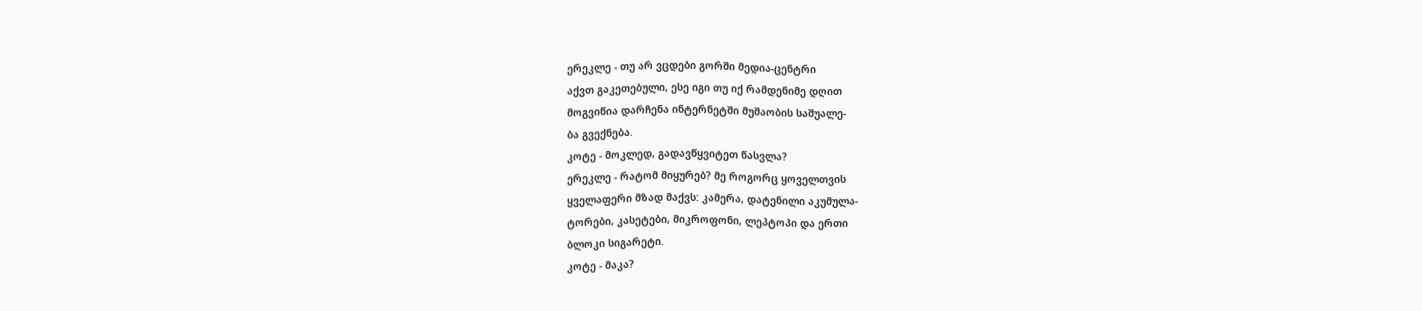ერეკლე - თუ არ ვცდები გორში მედია-ცენტრი
აქვთ გაკეთებული, ესე იგი თუ იქ რამდენიმე დღით
მოგვიწია დარჩენა ინტერნეტში მუშაობის საშუალე-
ბა გვექნება.
კოტე - მოკლედ, გადავწყვიტეთ წასვლა?
ერეკლე - რატომ მიყურებ? მე როგორც ყოველთვის
ყველაფერი მზად მაქვს: კამერა, დატენილი აკუმულა-
ტორები, კასეტები, მიკროფონი, ლეპტოპი და ერთი
ბლოკი სიგარეტი.
კოტე - მაკა?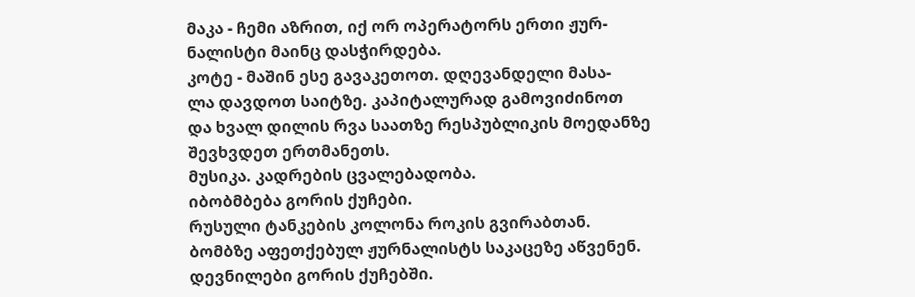მაკა - ჩემი აზრით, იქ ორ ოპერატორს ერთი ჟურ-
ნალისტი მაინც დასჭირდება.
კოტე - მაშინ ესე გავაკეთოთ. დღევანდელი მასა-
ლა დავდოთ საიტზე. კაპიტალურად გამოვიძინოთ
და ხვალ დილის რვა საათზე რესპუბლიკის მოედანზე
შევხვდეთ ერთმანეთს.
მუსიკა. კადრების ცვალებადობა.
იბობმბება გორის ქუჩები.
რუსული ტანკების კოლონა როკის გვირაბთან.
ბომბზე აფეთქებულ ჟურნალისტს საკაცეზე აწვენენ.
დევნილები გორის ქუჩებში.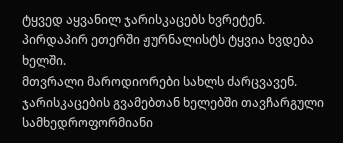ტყვედ აყვანილ ჯარისკაცებს ხვრეტენ.
პირდაპირ ეთერში ჟურნალისტს ტყვია ხვდება ხელში.
მთვრალი მაროდიორები სახლს ძარცვავენ.
ჯარისკაცების გვამებთან ხელებში თავჩარგული
სამხედროფორმიანი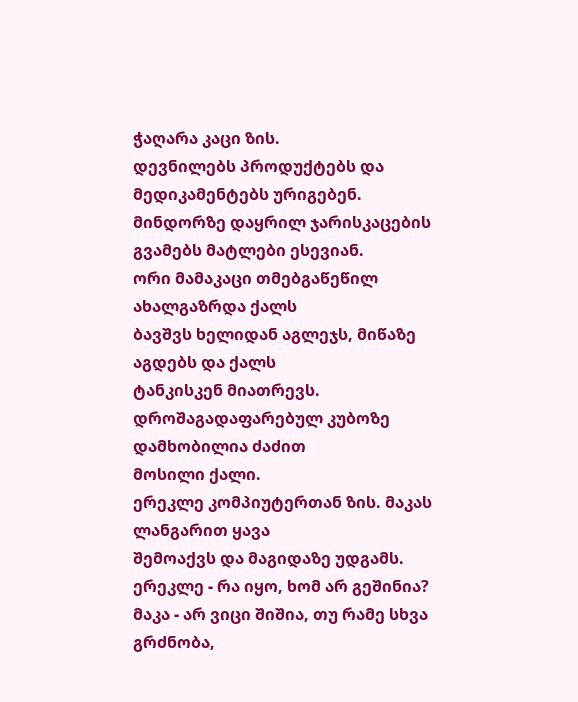ჭაღარა კაცი ზის.
დევნილებს პროდუქტებს და მედიკამენტებს ურიგებენ.
მინდორზე დაყრილ ჯარისკაცების გვამებს მატლები ესევიან.
ორი მამაკაცი თმებგაწეწილ ახალგაზრდა ქალს
ბავშვს ხელიდან აგლეჯს, მიწაზე აგდებს და ქალს
ტანკისკენ მიათრევს.
დროშაგადაფარებულ კუბოზე დამხობილია ძაძით
მოსილი ქალი.
ერეკლე კომპიუტერთან ზის. მაკას ლანგარით ყავა
შემოაქვს და მაგიდაზე უდგამს.
ერეკლე - რა იყო, ხომ არ გეშინია?
მაკა - არ ვიცი შიშია, თუ რამე სხვა გრძნობა,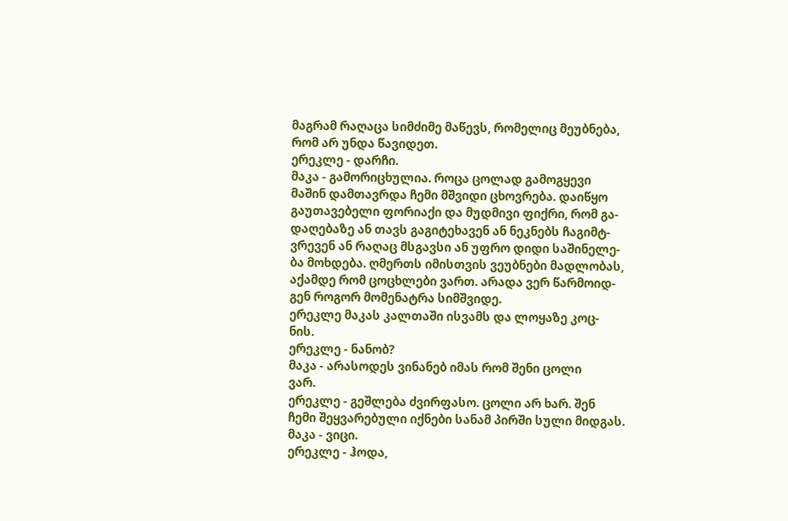მაგრამ რაღაცა სიმძიმე მაწევს, რომელიც მეუბნება,
რომ არ უნდა წავიდეთ.
ერეკლე - დარჩი.
მაკა - გამორიცხულია. როცა ცოლად გამოგყევი
მაშინ დამთავრდა ჩემი მშვიდი ცხოვრება. დაიწყო
გაუთავებელი ფორიაქი და მუდმივი ფიქრი, რომ გა-
დაღებაზე ან თავს გაგიტეხავენ ან ნეკნებს ჩაგიმტ-
ვრევენ ან რაღაც მსგავსი ან უფრო დიდი საშინელე-
ბა მოხდება. ღმერთს იმისთვის ვეუბნები მადლობას,
აქამდე რომ ცოცხლები ვართ. არადა ვერ წარმოიდ-
გენ როგორ მომენატრა სიმშვიდე.
ერეკლე მაკას კალთაში ისვამს და ლოყაზე კოც-
ნის.
ერეკლე - ნანობ?
მაკა - არასოდეს ვინანებ იმას რომ შენი ცოლი
ვარ.
ერეკლე - გეშლება ძვირფასო. ცოლი არ ხარ. შენ
ჩემი შეყვარებული იქნები სანამ პირში სული მიდგას.
მაკა - ვიცი.
ერეკლე - ჰოდა,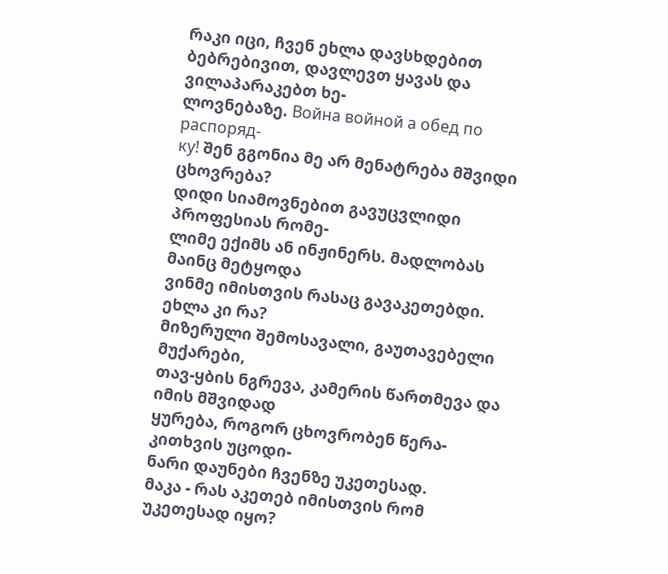რაკი იცი, ჩვენ ეხლა დავსხდებით
ბებრებივით, დავლევთ ყავას და ვილაპარაკებთ ხე-
ლოვნებაზე. Война войной а обед по распоряд-
ку! შენ გგონია მე არ მენატრება მშვიდი ცხოვრება?
დიდი სიამოვნებით გავუცვლიდი პროფესიას რომე-
ლიმე ექიმს ან ინჟინერს. მადლობას მაინც მეტყოდა
ვინმე იმისთვის რასაც გავაკეთებდი. ეხლა კი რა?
მიზერული შემოსავალი, გაუთავებელი მუქარები,
თავ-ყბის ნგრევა, კამერის წართმევა და იმის მშვიდად
ყურება, როგორ ცხოვრობენ წერა-კითხვის უცოდი-
ნარი დაუნები ჩვენზე უკეთესად.
მაკა - რას აკეთებ იმისთვის რომ უკეთესად იყო?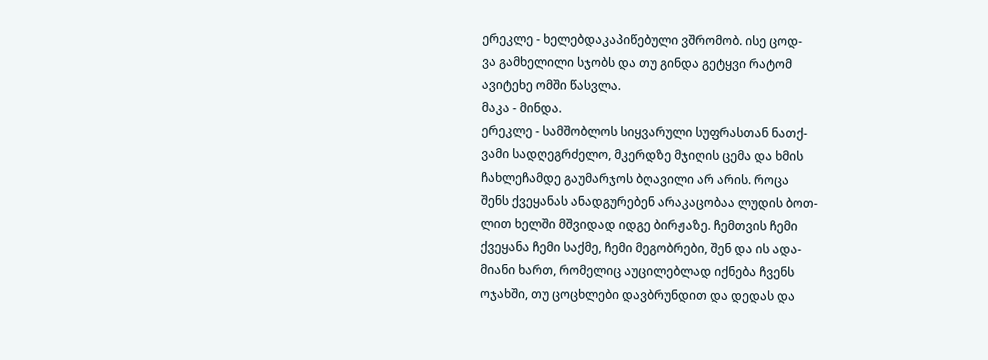ერეკლე - ხელებდაკაპიწებული ვშრომობ. ისე ცოდ-
ვა გამხელილი სჯობს და თუ გინდა გეტყვი რატომ
ავიტეხე ომში წასვლა.
მაკა - მინდა.
ერეკლე - სამშობლოს სიყვარული სუფრასთან ნათქ-
ვამი სადღეგრძელო, მკერდზე მჯიღის ცემა და ხმის
ჩახლეჩამდე გაუმარჯოს ბღავილი არ არის. როცა
შენს ქვეყანას ანადგურებენ არაკაცობაა ლუდის ბოთ-
ლით ხელში მშვიდად იდგე ბირჟაზე. ჩემთვის ჩემი
ქვეყანა ჩემი საქმე, ჩემი მეგობრები, შენ და ის ადა-
მიანი ხართ, რომელიც აუცილებლად იქნება ჩვენს
ოჯახში, თუ ცოცხლები დავბრუნდით და დედას და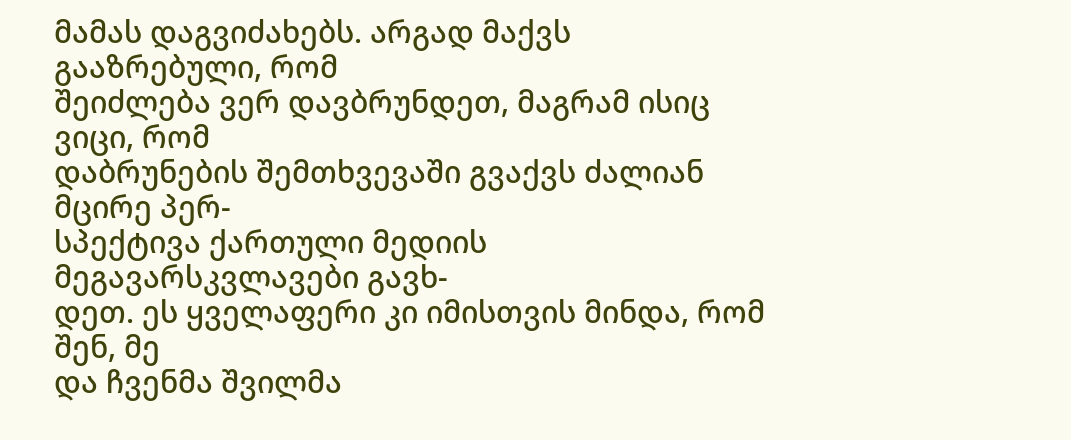მამას დაგვიძახებს. არგად მაქვს გააზრებული, რომ
შეიძლება ვერ დავბრუნდეთ, მაგრამ ისიც ვიცი, რომ
დაბრუნების შემთხვევაში გვაქვს ძალიან მცირე პერ-
სპექტივა ქართული მედიის მეგავარსკვლავები გავხ-
დეთ. ეს ყველაფერი კი იმისთვის მინდა, რომ შენ, მე
და ჩვენმა შვილმა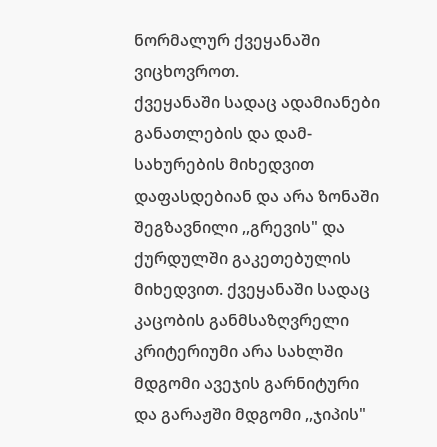ნორმალურ ქვეყანაში ვიცხოვროთ.
ქვეყანაში სადაც ადამიანები განათლების და დამ-
სახურების მიხედვით დაფასდებიან და არა ზონაში
შეგზავნილი ,,გრევის" და ქურდულში გაკეთებულის
მიხედვით. ქვეყანაში სადაც კაცობის განმსაზღვრელი
კრიტერიუმი არა სახლში მდგომი ავეჯის გარნიტური
და გარაჟში მდგომი ,,ჯიპის"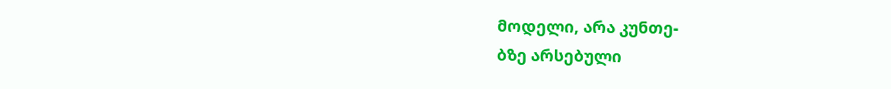მოდელი, არა კუნთე-
ბზე არსებული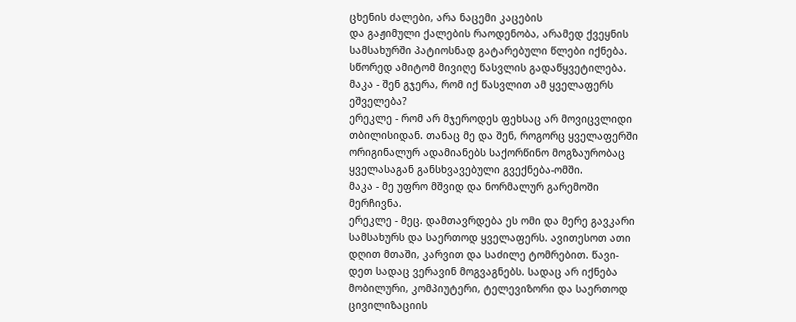ცხენის ძალები, არა ნაცემი კაცების
და გაჟიმული ქალების რაოდენობა, არამედ ქვეყნის
სამსახურში პატიოსნად გატარებული წლები იქნება.
სწორედ ამიტომ მივიღე წასვლის გადაწყვეტილება.
მაკა - შენ გჯერა, რომ იქ წასვლით ამ ყველაფერს
ეშველება?
ერეკლე - რომ არ მჯეროდეს ფეხსაც არ მოვიცვლიდი
თბილისიდან. თანაც მე და შენ, როგორც ყველაფერში
ორიგინალურ ადამიანებს საქორწინო მოგზაურობაც
ყველასაგან განსხვავებული გვექნება-ომში.
მაკა - მე უფრო მშვიდ და ნორმალურ გარემოში
მერჩივნა.
ერეკლე - მეც. დამთავრდება ეს ომი და მერე გავკარი
სამსახურს და საერთოდ ყველაფერს. ავითესოთ ათი
დღით მთაში, კარვით და საძილე ტომრებით. წავი-
დეთ სადაც ვერავინ მოგვაგნებს. სადაც არ იქნება
მობილური, კომპიუტერი, ტელევიზორი და საერთოდ
ცივილიზაციის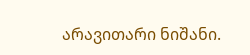არავითარი ნიშანი.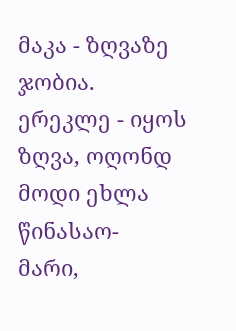მაკა - ზღვაზე ჯობია.
ერეკლე - იყოს ზღვა, ოღონდ მოდი ეხლა წინასაო-
მარი,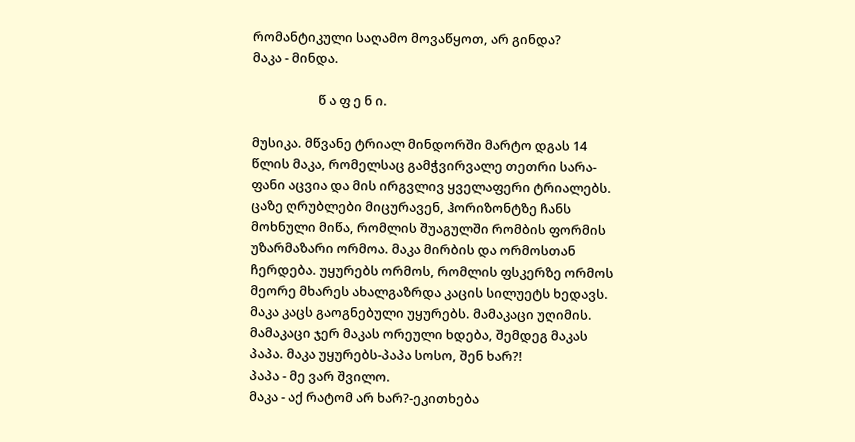რომანტიკული საღამო მოვაწყოთ, არ გინდა?
მაკა - მინდა.

                      წ ა ფ ე ნ ი.

მუსიკა. მწვანე ტრიალ მინდორში მარტო დგას 14
წლის მაკა, რომელსაც გამჭვირვალე თეთრი სარა-
ფანი აცვია და მის ირგვლივ ყველაფერი ტრიალებს.
ცაზე ღრუბლები მიცურავენ, ჰორიზონტზე ჩანს
მოხნული მიწა, რომლის შუაგულში რომბის ფორმის
უზარმაზარი ორმოა. მაკა მირბის და ორმოსთან
ჩერდება. უყურებს ორმოს, რომლის ფსკერზე ორმოს
მეორე მხარეს ახალგაზრდა კაცის სილუეტს ხედავს.
მაკა კაცს გაოგნებული უყურებს. მამაკაცი უღიმის.
მამაკაცი ჯერ მაკას ორეული ხდება, შემდეგ მაკას
პაპა. მაკა უყურებს-პაპა სოსო, შენ ხარ?!
პაპა - მე ვარ შვილო.
მაკა - აქ რატომ არ ხარ?-ეკითხება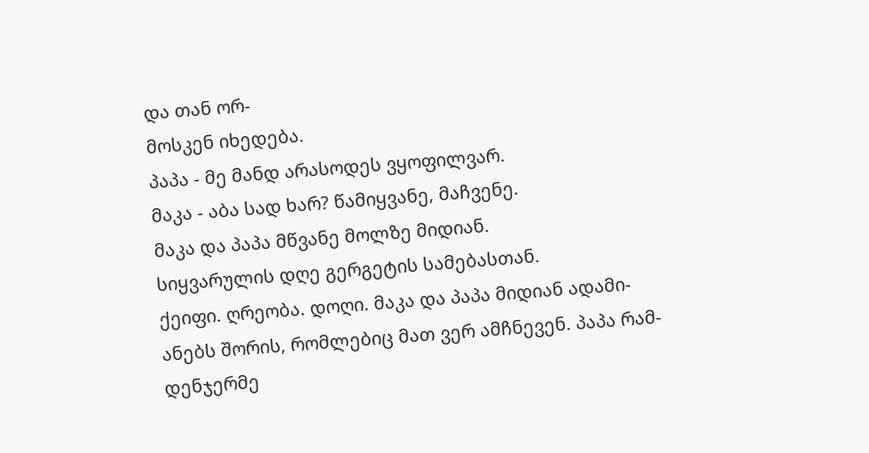და თან ორ-
მოსკენ იხედება.
პაპა - მე მანდ არასოდეს ვყოფილვარ.
მაკა - აბა სად ხარ? წამიყვანე, მაჩვენე.
მაკა და პაპა მწვანე მოლზე მიდიან.
სიყვარულის დღე გერგეტის სამებასთან.
ქეიფი. ღრეობა. დოღი. მაკა და პაპა მიდიან ადამი-
ანებს შორის, რომლებიც მათ ვერ ამჩნევენ. პაპა რამ-
დენჯერმე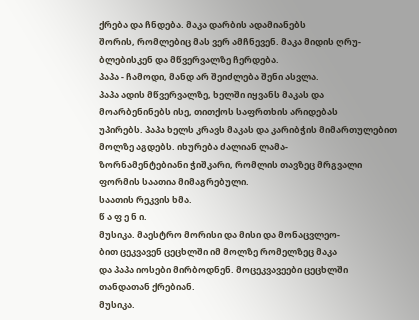ქრება და ჩნდება. მაკა დარბის ადამიანებს
შორის, რომლებიც მას ვერ ამჩნევენ. მაკა მიდის ღრუ-
ბლებისკენ და მწვერვალზე ჩერდება.
პაპა - ჩამოდი, მანდ არ შეიძლება შენი ასვლა.
პაპა ადის მწვერვალზე, ხელში იყვანს მაკას და
მოარბენინებს ისე, თითქოს საფრთხის არიდებას
უპირებს. პაპა ხელს კრავს მაკას და კარიბჭის მიმართულებით მოლზე აგდებს. იხურება ძალიან ლამა-
ზორნამენტებიანი ჭიშკარი, რომლის თავზეც მრგვალი ფორმის საათია მიმაგრებული.
საათის რეკვის ხმა.
წ ა ფ ე ნ ი.
მუსიკა. მაესტრო მორისი და მისი და მონაცვლეო-
ბით ცეკვავენ ცეცხლში იმ მოლზე რომელზეც მაკა
და პაპა იოსები მირბოდნენ. მოცეკვავეები ცეცხლში
თანდათან ქრებიან.
მუსიკა.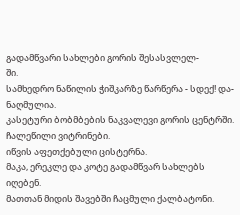გადამწვარი სახლები გორის შესასვლელ-
ში.
სამხედრო ნაწილის ჭიშკარზე წარწერა - სდექ! და-
ნაღმულია.
კასეტური ბობმბების ნაკვალევი გორის ცენტრში.
ჩალეწილი ვიტრინები.
იწვის აფეთქებული ცისტერნა.
მაკა, ერეკლე და კოტე გადამწვარ სახლებს იღებენ.
მათთან მიდის შავებში ჩაცმული ქალბატონი.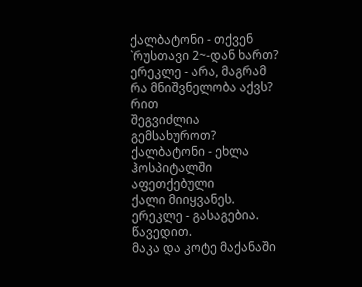ქალბატონი - თქვენ `რუსთავი 2~-დან ხართ?
ერეკლე - არა, მაგრამ რა მნიშვნელობა აქვს? რით
შეგვიძლია გემსახუროთ?
ქალბატონი - ეხლა ჰოსპიტალში აფეთქებული
ქალი მიიყვანეს.
ერეკლე - გასაგებია. წავედით.
მაკა და კოტე მაქანაში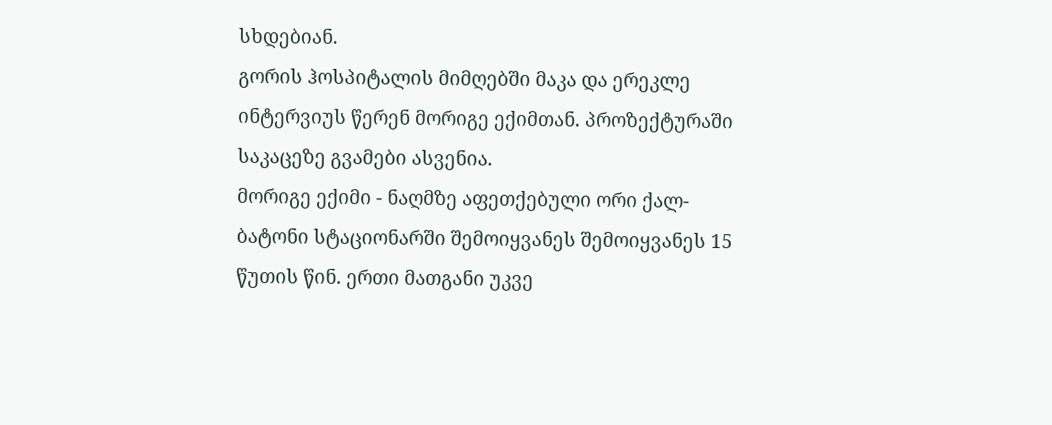სხდებიან.
გორის ჰოსპიტალის მიმღებში მაკა და ერეკლე
ინტერვიუს წერენ მორიგე ექიმთან. პროზექტურაში
საკაცეზე გვამები ასვენია.
მორიგე ექიმი - ნაღმზე აფეთქებული ორი ქალ-
ბატონი სტაციონარში შემოიყვანეს შემოიყვანეს 15
წუთის წინ. ერთი მათგანი უკვე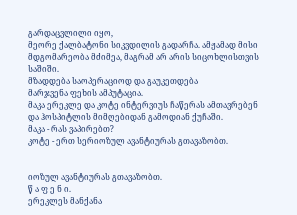გარდაცვლილი იყო,
მეორე ქალბატონი სიკვდილის გადარჩა. ამჟამად მისი
მდგომარეობა მძიმეა, მაგრამ არ არის სიცოხლისთვის საშიში.
მზადდება საოპერაციოდ და გაუკეთდება
მარჯვენა ფეხის ამპუტაცია.
მაკა ერეკლე და კოტე ინტერვიუს ჩაწერას ამთავრებენ და ჰოსპიტლის მიმღებიდან გამოდიან ქუჩაში.
მაკა - რას ვაპირებთ?
კოტე - ერთ სერიოზულ ავანტიურას გთავაზობთ.


იოზულ ავანტიურას გთავაზობთ.
წ ა ფ ე ნ ი.
ერეკლეს მანქანა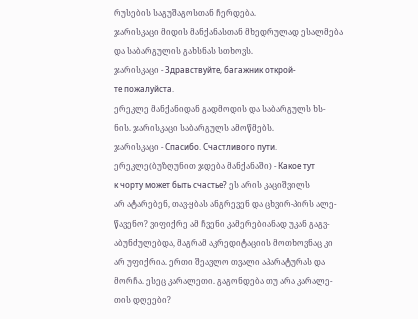რუსების საგუშაგოსთან ჩერდება.
ჯარისკაცი მიდის მანქანასთან მხედრულად ესალმება
და საბარგულის გახსნას სთხოვს.
ჯარისკაცი - Здравствуйте, багажник открой-
те пожалуйста.
ერეკლე მანქანიდან გადმოდის და საბარგულს ხს-
ნის. ჯარისკაცი საბარგულს ამოწმებს.
ჯარისკაცი - Спасибо. Счастливого пути.
ერეკლე(ბუზღუნით ჯდება მანქანაში) - Какое тут
к чорту может быть счастье? ეს არის კაციშვილს
არ ატარებენ, თავ-ყბას ანგრევენ და ცხვირ-პირს ალე-
წავენო? ვიფიქრე ამ ჩვენი კამერებიანად უკან გაგვ-
აბუნძულებდა, მაგრამ აკრედიტაციის მოთხოვნაც კი
არ უფიქრია. ერთი შეავლო თვალი აპარატურას და
მორჩა. ესეც კარალეთი. გაგონდება თუ არა კარალე-
თის დღეები?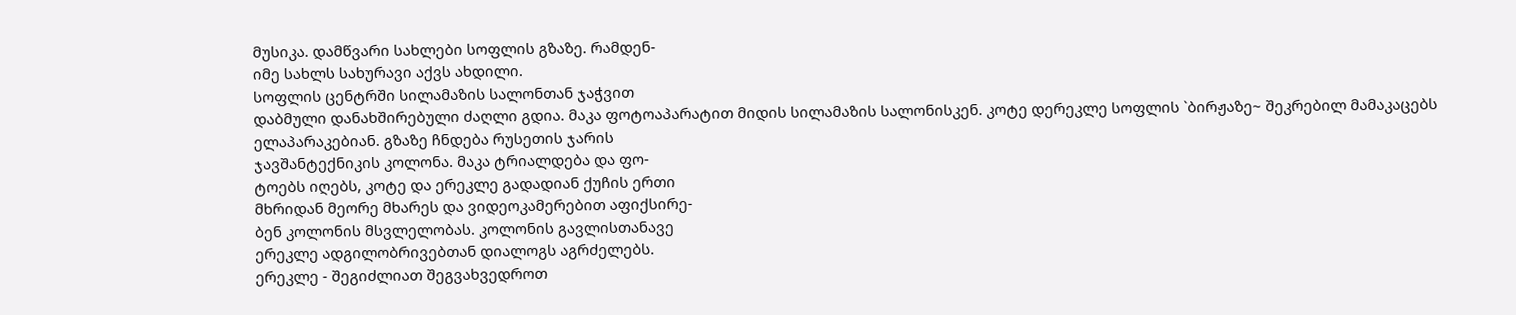მუსიკა. დამწვარი სახლები სოფლის გზაზე. რამდენ-
იმე სახლს სახურავი აქვს ახდილი.
სოფლის ცენტრში სილამაზის სალონთან ჯაჭვით
დაბმული დანახშირებული ძაღლი გდია. მაკა ფოტოაპარატით მიდის სილამაზის სალონისკენ. კოტე დერეკლე სოფლის `ბირჟაზე~ შეკრებილ მამაკაცებს
ელაპარაკებიან. გზაზე ჩნდება რუსეთის ჯარის
ჯავშანტექნიკის კოლონა. მაკა ტრიალდება და ფო-
ტოებს იღებს, კოტე და ერეკლე გადადიან ქუჩის ერთი
მხრიდან მეორე მხარეს და ვიდეოკამერებით აფიქსირე-
ბენ კოლონის მსვლელობას. კოლონის გავლისთანავე
ერეკლე ადგილობრივებთან დიალოგს აგრძელებს.
ერეკლე - შეგიძლიათ შეგვახვედროთ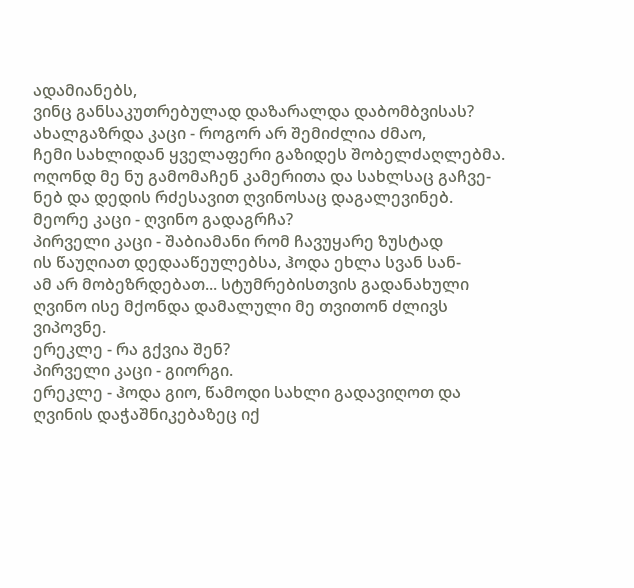ადამიანებს,
ვინც განსაკუთრებულად დაზარალდა დაბომბვისას?
ახალგაზრდა კაცი - როგორ არ შემიძლია ძმაო,
ჩემი სახლიდან ყველაფერი გაზიდეს შობელძაღლებმა.
ოღონდ მე ნუ გამომაჩენ კამერითა და სახლსაც გაჩვე-
ნებ და დედის რძესავით ღვინოსაც დაგალევინებ.
მეორე კაცი - ღვინო გადაგრჩა?
პირველი კაცი - შაბიამანი რომ ჩავუყარე ზუსტად
ის წაუღიათ დედააწეულებსა, ჰოდა ეხლა სვან სან-
ამ არ მობეზრდებათ... სტუმრებისთვის გადანახული
ღვინო ისე მქონდა დამალული მე თვითონ ძლივს
ვიპოვნე.
ერეკლე - რა გქვია შენ?
პირველი კაცი - გიორგი.
ერეკლე - ჰოდა გიო, წამოდი სახლი გადავიღოთ და
ღვინის დაჭაშნიკებაზეც იქ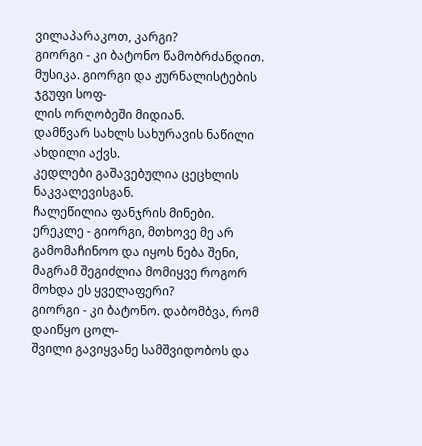ვილაპარაკოთ, კარგი?
გიორგი - კი ბატონო წამობრძანდით.
მუსიკა. გიორგი და ჟურნალისტების ჯგუფი სოფ-
ლის ორღობეში მიდიან.
დამწვარ სახლს სახურავის ნაწილი ახდილი აქვს.
კედლები გაშავებულია ცეცხლის ნაკვალევისგან.
ჩალეწილია ფანჯრის მინები.
ერეკლე - გიორგი, მთხოვე მე არ გამომაჩინოო და იყოს ნება შენი, მაგრამ შეგიძლია მომიყვე როგორ
მოხდა ეს ყველაფერი?
გიორგი - კი ბატონო. დაბომბვა, რომ დაიწყო ცოლ-
შვილი გავიყვანე სამშვიდობოს და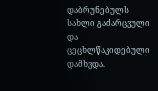დაბრუნებულს
სახლი გაძარცვული და ცეცხლწაკიდებული დამხვდა.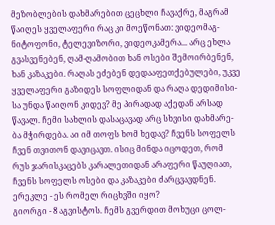მეზობლების დახმარებით ცეცხლი ჩავაქრე, მაგრამ
წაიღეს ყველაფერი რაც კი მოეწონათ: ვიდეომაგ-
ნიტოფონი, ტელევიზორი, ვიდეოკამერა... არც ეხლა
გვასვენებენ, ღამ-ღამობით ხან ოსები შემოირბენენ,
ხან კაზაკები. რაღას ეძებენ დედააფეთქებულები, უკვე
ყველაფერი გაზიდეს სოფლიდან და რაღა დედიმისი-
სა უნდა წაიღონ კიდევ? მე პირადად აქედან არსად
წავალ. ჩემი სახლის დასაცავად არც სხვისი დახმარე-
ბა მჭირდება. აი იმ თოფს ხომ ხედავ? ჩვენს სოფელს
ჩვენ თვითონ დავიცავთ. ისიც მინდა იცოდეთ, რომ
რუს ჯარისკაცებს კარალეთიდან არაფერი წაუღიათ,
ჩვენს სოფელს ოსები და კაზაკები ძარცვავდნენ.
ერეკლე - ეს რომელ რიცხვში იყო?
გიორგი - 8 აგვისტოს. ჩემს გვერდით მოხუცი ცოლ-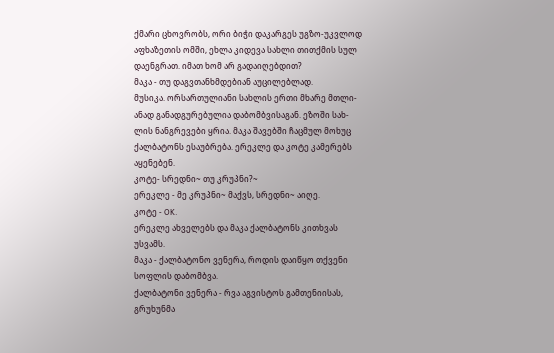ქმარი ცხოვრობს, ორი ბიჭი დაკარგეს უგზო-უკვლოდ
აფხაზეთის ომში, ეხლა კიდევა სახლი თითქმის სულ
დაენგრათ. იმათ ხომ არ გადაიღებდით?
მაკა - თუ დაგვთანხმდებიან აუცილებლად.
მუსიკა. ორსართულიანი სახლის ერთი მხარე მთლი-
ანად განადგურებულია დაბომბვისაგან. ეზოში სახ-
ლის ნანგრევები ყრია. მაკა შავებში ჩაცმულ მოხუც
ქალბატონს ესაუბრება. ერეკლე და კოტე კამერებს
აყენებენ.
კოტე- სრედნი~ თუ კრუპნი?~
ერეკლე - მე კრუპნი~ მაქვს, სრედნი~ აიღე.
კოტე - OK.
ერეკლე ახველებს და მაკა ქალბატონს კითხვას
უსვამს.
მაკა - ქალბატონო ვენერა, როდის დაიწყო თქვენი
სოფლის დაბომბვა.
ქალბატონი ვენერა - რვა აგვისტოს გამთენიისას,
გრუხუნმა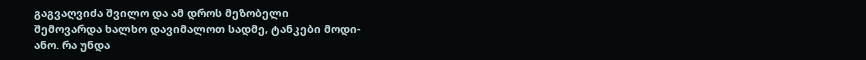გაგვაღვიძა შვილო და ამ დროს მეზობელი
შემოვარდა ხალხო დავიმალოთ სადმე, ტანკები მოდი-
ანო. რა უნდა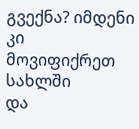გვექნა? იმდენი კი მოვიფიქრეთ სახლში
და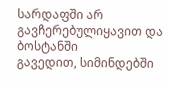სარდაფში არ გავჩერებულიყავით და ბოსტანში
გავედით, სიმინდებში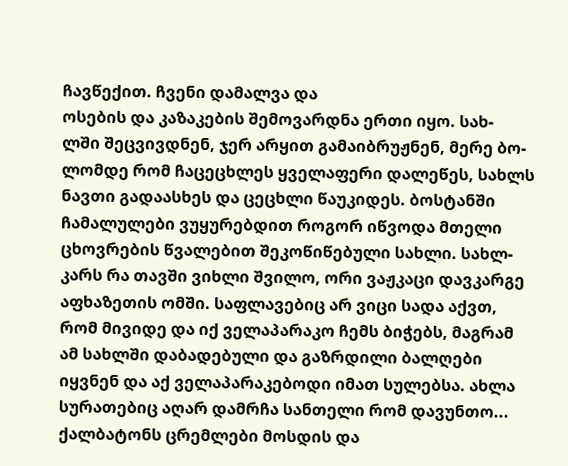ჩავწექით. ჩვენი დამალვა და
ოსების და კაზაკების შემოვარდნა ერთი იყო. სახ-
ლში შეცვივდნენ, ჯერ არყით გამაიბრუჟნენ, მერე ბო-
ლომდე რომ ჩაცეცხლეს ყველაფერი დალეწეს, სახლს
ნავთი გადაასხეს და ცეცხლი წაუკიდეს. ბოსტანში
ჩამალულები ვუყურებდით როგორ იწვოდა მთელი
ცხოვრების წვალებით შეკოწიწებული სახლი. სახლ-
კარს რა თავში ვიხლი შვილო, ორი ვაჟკაცი დავკარგე
აფხაზეთის ომში. საფლავებიც არ ვიცი სადა აქვთ,
რომ მივიდე და იქ ველაპარაკო ჩემს ბიჭებს, მაგრამ
ამ სახლში დაბადებული და გაზრდილი ბალღები
იყვნენ და აქ ველაპარაკებოდი იმათ სულებსა. ახლა
სურათებიც აღარ დამრჩა სანთელი რომ დავუნთო...
ქალბატონს ცრემლები მოსდის და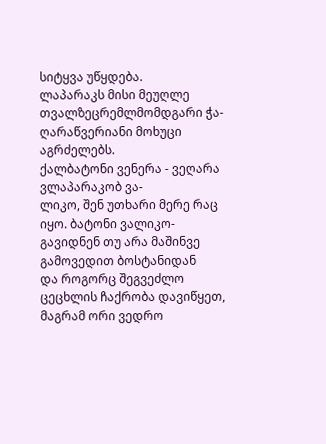სიტყვა უწყდება.
ლაპარაკს მისი მეუღლე თვალზეცრემლმომდგარი ჭა-
ღარაწვერიანი მოხუცი აგრძელებს.
ქალბატონი ვენერა - ვეღარა ვლაპარაკობ ვა-
ლიკო, შენ უთხარი მერე რაც იყო. ბატონი ვალიკო-
გავიდნენ თუ არა მაშინვე გამოვედით ბოსტანიდან
და როგორც შეგვეძლო ცეცხლის ჩაქრობა დავიწყეთ, მაგრამ ორი ვედრო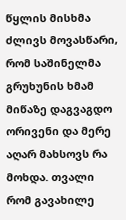წყლის მისხმა ძლივს მოვასწარი,
რომ საშინელმა გრუხუნის ხმამ მიწაზე დაგვაგდო
ორივენი და მერე აღარ მახსოვს რა მოხდა. თვალი
რომ გავახილე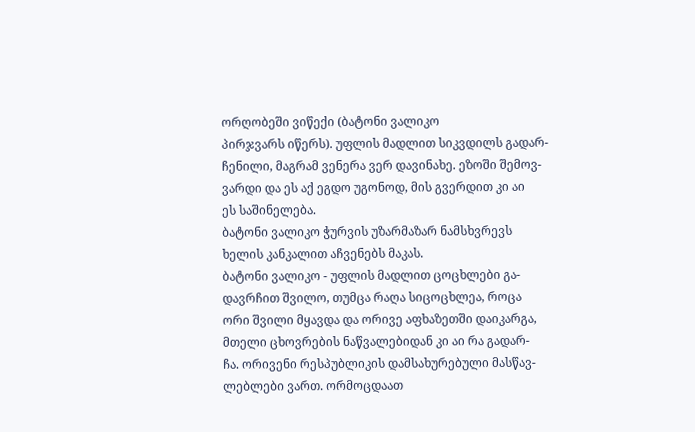ორღობეში ვიწექი (ბატონი ვალიკო
პირჯვარს იწერს). უფლის მადლით სიკვდილს გადარ-
ჩენილი, მაგრამ ვენერა ვერ დავინახე. ეზოში შემოვ-
ვარდი და ეს აქ ეგდო უგონოდ, მის გვერდით კი აი
ეს საშინელება.
ბატონი ვალიკო ჭურვის უზარმაზარ ნამსხვრევს
ხელის კანკალით აჩვენებს მაკას.
ბატონი ვალიკო - უფლის მადლით ცოცხლები გა-
დავრჩით შვილო, თუმცა რაღა სიცოცხლეა, როცა
ორი შვილი მყავდა და ორივე აფხაზეთში დაიკარგა,
მთელი ცხოვრების ნაწვალებიდან კი აი რა გადარ-
ჩა. ორივენი რესპუბლიკის დამსახურებული მასწავ-
ლებლები ვართ. ორმოცდაათ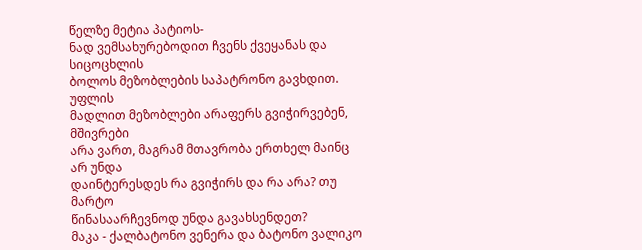წელზე მეტია პატიოს-
ნად ვემსახურებოდით ჩვენს ქვეყანას და სიცოცხლის
ბოლოს მეზობლების საპატრონო გავხდით. უფლის
მადლით მეზობლები არაფერს გვიჭირვებენ, მშივრები
არა ვართ, მაგრამ მთავრობა ერთხელ მაინც არ უნდა
დაინტერესდეს რა გვიჭირს და რა არა? თუ მარტო
წინასაარჩევნოდ უნდა გავახსენდეთ?
მაკა - ქალბატონო ვენერა და ბატონო ვალიკო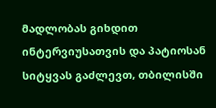მადლობას გიხდით ინტერვიუსათვის და პატიოსან
სიტყვას გაძლევთ, თბილისში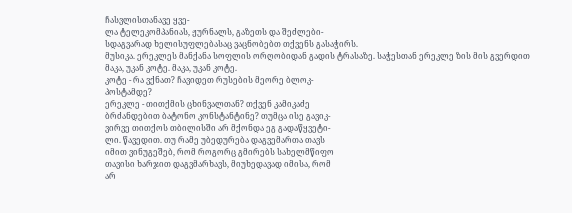ჩასვლისთანავე ყვე-
ლა ტელეკომპანიას, ჟურნალს, გაზეთს და შეძლები-
სდაგვარად ხელისუფლებასაც ვაცნობებთ თქვენს გასაჭირს.
მუსიკა. ერეკლეს მანქანა სოფლის ორღობიდან გადის ტრასაზე. საჭესთან ერეკლე ზის მის გვერდით მაკა, უკან კოტე. მაკა, უკან კოტე.
კოტე - რა ვქნათ? ჩავიდეთ რუსების მეორე ბლოკ-
პოსტამდე?
ერეკლე - თითქმის ცხინვალთან? თქვენ კამიკაძე
ბრძანდებით ბატონო კონსტანტინე? თუმცა ისე გავიკ-
ვირვე თითქოს თბილისში არ მქონდა ეგ გადაწყვეტი-
ლი. წავედით. თუ რამე უბედურება დაგვემართა თავს
იმით ვინუგეშებ, რომ როგორც გმირებს სახელმწიფო
თავისი ხარჯით დაგვმარხავს, მიუხედავად იმისა, რომ
არ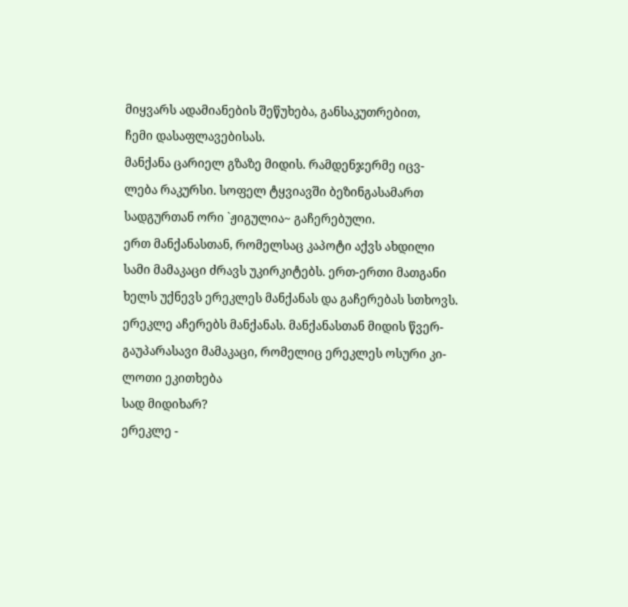მიყვარს ადამიანების შეწუხება, განსაკუთრებით,
ჩემი დასაფლავებისას.
მანქანა ცარიელ გზაზე მიდის. რამდენჯერმე იცვ-
ლება რაკურსი. სოფელ ტყვიავში ბეზინგასამართ
სადგურთან ორი `ჟიგულია~ გაჩერებული.
ერთ მანქანასთან, რომელსაც კაპოტი აქვს ახდილი
სამი მამაკაცი ძრავს უკირკიტებს. ერთ-ერთი მათგანი
ხელს უქნევს ერეკლეს მანქანას და გაჩერებას სთხოვს.
ერეკლე აჩერებს მანქანას. მანქანასთან მიდის წვერ-
გაუპარასავი მამაკაცი, რომელიც ერეკლეს ოსური კი-
ლოთი ეკითხება
სად მიდიხარ?
ერეკლე -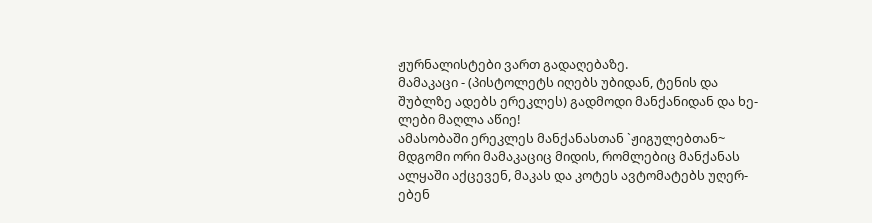ჟურნალისტები ვართ გადაღებაზე.
მამაკაცი - (პისტოლეტს იღებს უბიდან, ტენის და
შუბლზე ადებს ერეკლეს) გადმოდი მანქანიდან და ხე-
ლები მაღლა აწიე!
ამასობაში ერეკლეს მანქანასთან `ჟიგულებთან~
მდგომი ორი მამაკაციც მიდის, რომლებიც მანქანას
ალყაში აქცევენ, მაკას და კოტეს ავტომატებს უღერ-
ებენ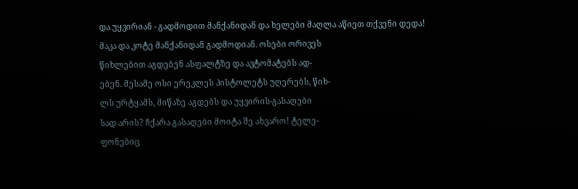და უყვირიან - გადმოდით მანქანიდან და ხელები მაღლა აწიეთ თქვენი დედა!
მაკა და კოტე მანქანიდან გადმოდიან. ოსები ორივეს
წიხლებით აგდებენ ასფალტზე და ავტომატებს ად-
ებენ. მესამე ოსი ერეკლეს პისტოლეტს უღერებს, წიხ-
ლს ურტყამს, მიწაზე აგდებს და უყვირის-გასაღები
სად არის? ჩქარა გასაღები მოიტა შე ახვარო! ტელე-
ფონებიც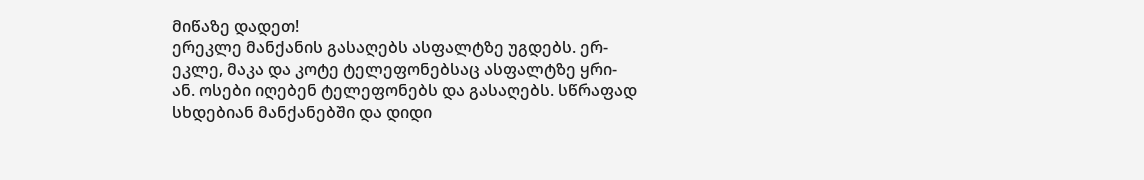მიწაზე დადეთ!
ერეკლე მანქანის გასაღებს ასფალტზე უგდებს. ერ-
ეკლე, მაკა და კოტე ტელეფონებსაც ასფალტზე ყრი-
ან. ოსები იღებენ ტელეფონებს და გასაღებს. სწრაფად
სხდებიან მანქანებში და დიდი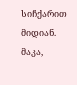სიჩქარით მიდიან. მაკა,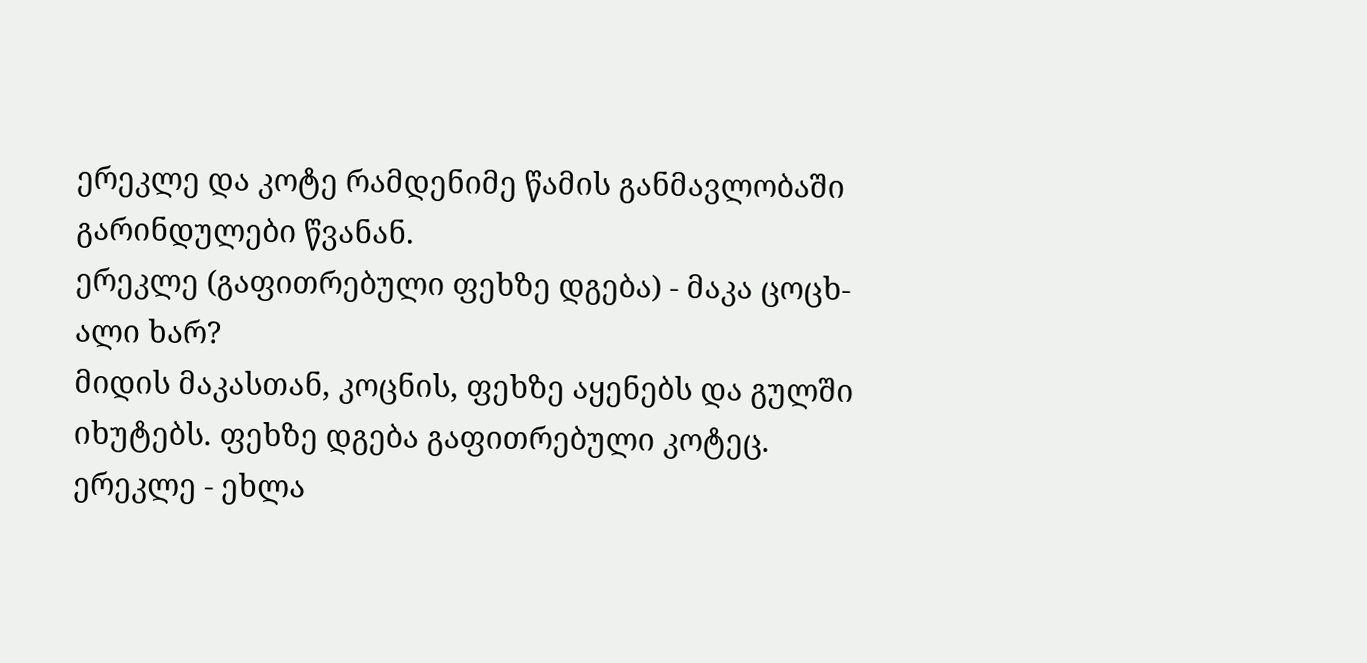ერეკლე და კოტე რამდენიმე წამის განმავლობაში
გარინდულები წვანან.
ერეკლე (გაფითრებული ფეხზე დგება) - მაკა ცოცხ-
ალი ხარ?
მიდის მაკასთან, კოცნის, ფეხზე აყენებს და გულში
იხუტებს. ფეხზე დგება გაფითრებული კოტეც.
ერეკლე - ეხლა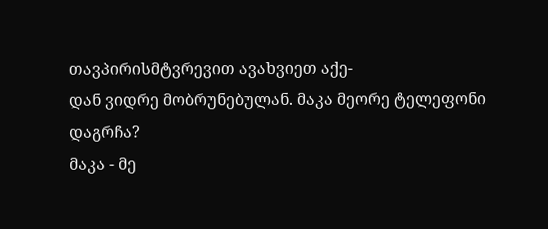თავპირისმტვრევით ავახვიეთ აქე-
დან ვიდრე მობრუნებულან. მაკა მეორე ტელეფონი
დაგრჩა?
მაკა - მე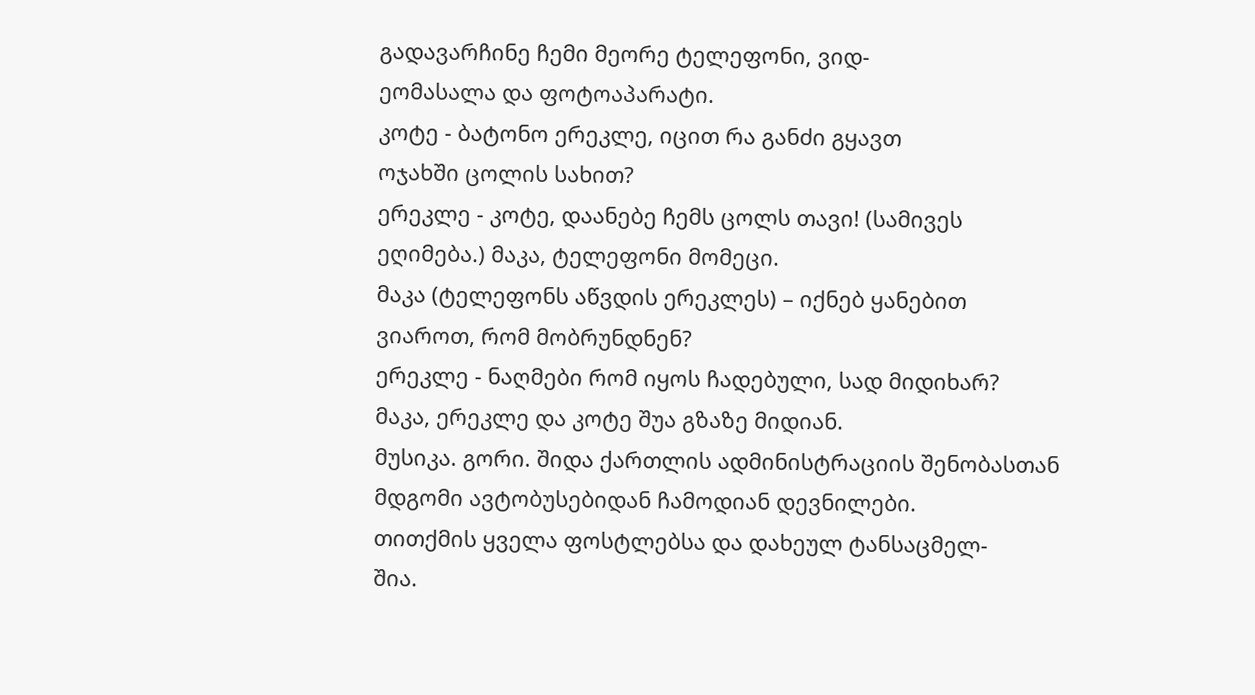გადავარჩინე ჩემი მეორე ტელეფონი, ვიდ-
ეომასალა და ფოტოაპარატი.
კოტე - ბატონო ერეკლე, იცით რა განძი გყავთ
ოჯახში ცოლის სახით?
ერეკლე - კოტე, დაანებე ჩემს ცოლს თავი! (სამივეს
ეღიმება.) მაკა, ტელეფონი მომეცი.
მაკა (ტელეფონს აწვდის ერეკლეს) – იქნებ ყანებით
ვიაროთ, რომ მობრუნდნენ?
ერეკლე - ნაღმები რომ იყოს ჩადებული, სად მიდიხარ?
მაკა, ერეკლე და კოტე შუა გზაზე მიდიან.
მუსიკა. გორი. შიდა ქართლის ადმინისტრაციის შენობასთან
მდგომი ავტობუსებიდან ჩამოდიან დევნილები.
თითქმის ყველა ფოსტლებსა და დახეულ ტანსაცმელ-
შია.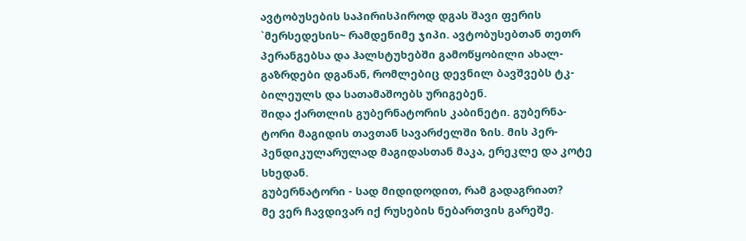ავტობუსების საპირისპიროდ დგას შავი ფერის
`მერსედესის~ რამდენიმე ჯიპი. ავტობუსებთან თეთრ
პერანგებსა და ჰალსტუხებში გამოწყობილი ახალ-
გაზრდები დგანან, რომლებიც დევნილ ბავშვებს ტკ-
ბილეულს და სათამაშოებს ურიგებენ.
შიდა ქართლის გუბერნატორის კაბინეტი. გუბერნა-
ტორი მაგიდის თავთან სავარძელში ზის. მის პერ-
პენდიკულარულად მაგიდასთან მაკა, ერეკლე და კოტე
სხედან.
გუბერნატორი - სად მიდიდოდით, რამ გადაგრიათ?
მე ვერ ჩავდივარ იქ რუსების ნებართვის გარეშე.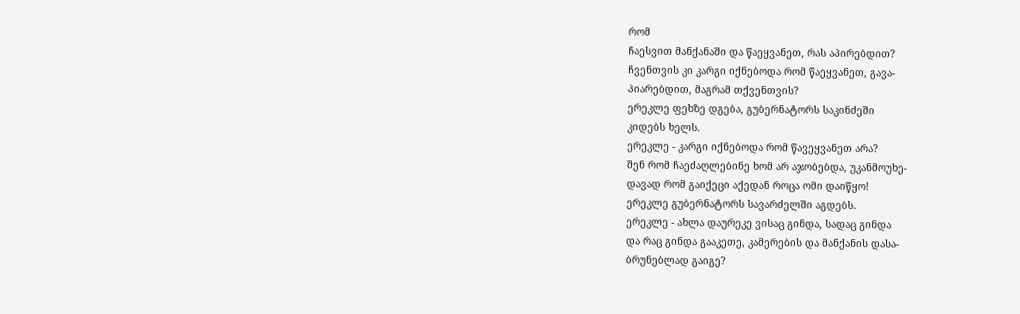რომ
ჩაესვით მანქანაში და წაეყვანეთ, რას აპირებდით?
ჩვენთვის კი კარგი იქნებოდა რომ წაეყვანეთ, გავა-
პიარებდით, მაგრამ თქვენთვის?
ერეკლე ფეხზე დგება, გუბერნატორს საკინძეში
კიდებს ხელს.
ერეკლე - კარგი იქნებოდა რომ წავეყვანეთ არა?
შენ რომ ჩაეძაღლებინე ხომ არ აჯობებდა, უკანმოუხე-
დავად რომ გაიქეცი აქედან როცა ომი დაიწყო!
ერეკლე გუბერნატორს სავარძელში აგდებს.
ერეკლე - ახლა დაურეკე ვისაც გინდა, სადაც გინდა
და რაც გინდა გააკეთე, კამერების და მანქანის დასა-
ბრუნებლად გაიგე?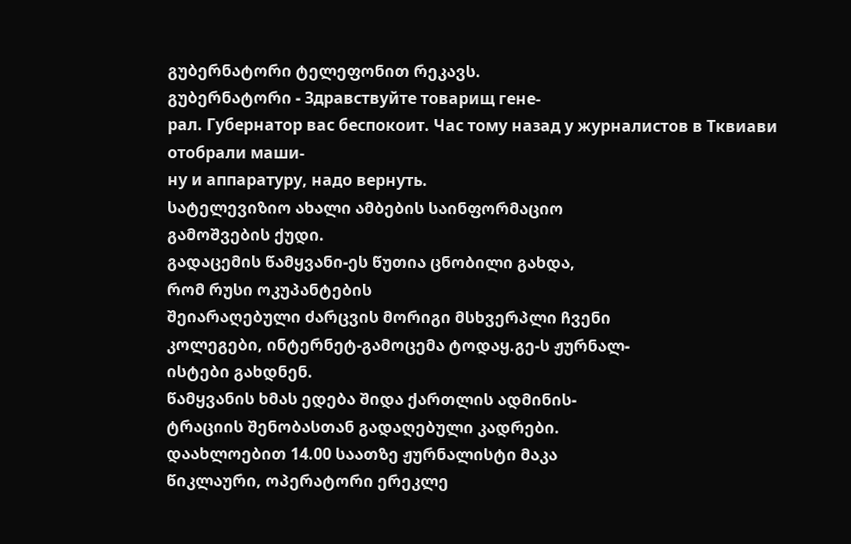გუბერნატორი ტელეფონით რეკავს.
გუბერნატორი - Здравствуйте товарищ гене-
рал. Губернатор вас беспокоит. Час тому назад у журналистов в Тквиави отобрали маши-
ну и аппаратуру, надо вернуть.
სატელევიზიო ახალი ამბების საინფორმაციო
გამოშვების ქუდი.
გადაცემის წამყვანი-ეს წუთია ცნობილი გახდა,
რომ რუსი ოკუპანტების
შეიარაღებული ძარცვის მორიგი მსხვერპლი ჩვენი
კოლეგები, ინტერნეტ-გამოცემა ტოდაყ.გე-ს ჟურნალ-
ისტები გახდნენ.
წამყვანის ხმას ედება შიდა ქართლის ადმინის-
ტრაციის შენობასთან გადაღებული კადრები.
დაახლოებით 14.00 საათზე ჟურნალისტი მაკა
წიკლაური, ოპერატორი ერეკლე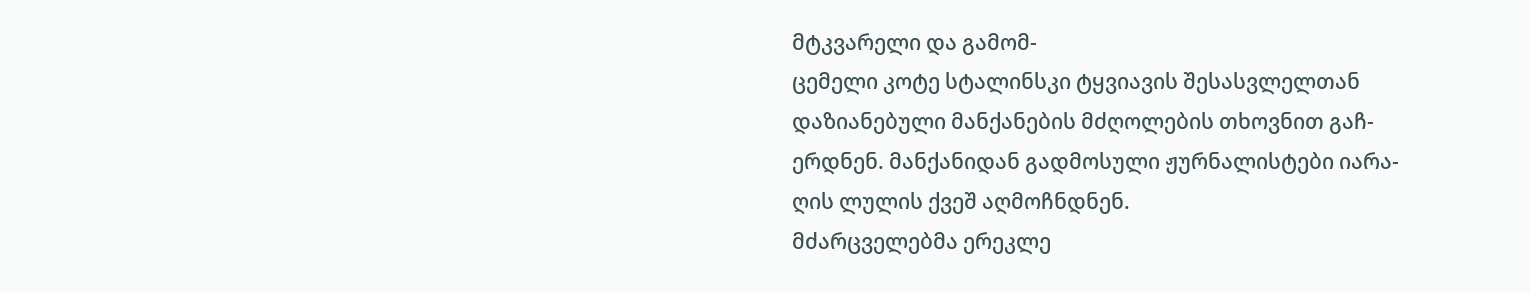მტკვარელი და გამომ-
ცემელი კოტე სტალინსკი ტყვიავის შესასვლელთან
დაზიანებული მანქანების მძღოლების თხოვნით გაჩ-
ერდნენ. მანქანიდან გადმოსული ჟურნალისტები იარა-
ღის ლულის ქვეშ აღმოჩნდნენ.
მძარცველებმა ერეკლე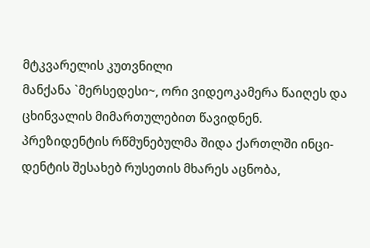მტკვარელის კუთვნილი
მანქანა `მერსედესი~, ორი ვიდეოკამერა წაიღეს და
ცხინვალის მიმართულებით წავიდნენ.
პრეზიდენტის რწმუნებულმა შიდა ქართლში ინცი-
დენტის შესახებ რუსეთის მხარეს აცნობა,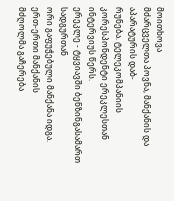მოითხოვა
მძარცველთა პოვნა, მანქანის და აპარატურის დაბ-
რუნება. ტელეკომპანიის კორესპონდენტი ერეკლესთან
ინტერვიუს წერს.
ერეკლე - ტყვიავში ბენზინგასამართ სადგურთან
ორი გაფუჭებული მანქანა იდგა. ერთ-ერთი მანქანის
მძღოლმა გაჩერება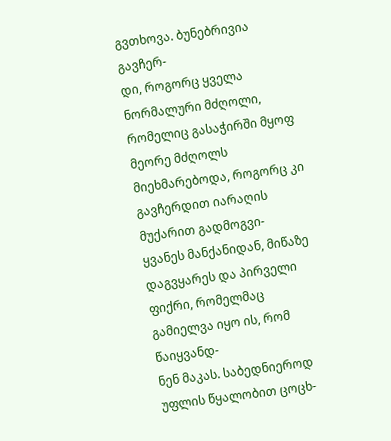გვთხოვა. ბუნებრივია გავჩერ-
დი, როგორც ყველა ნორმალური მძღოლი, რომელიც გასაჭირში მყოფ მეორე მძღოლს მიეხმარებოდა, როგორც კი გავჩერდით იარაღის მუქარით გადმოგვი-
ყვანეს მანქანიდან, მიწაზე დაგვყარეს და პირველი
ფიქრი, რომელმაც გამიელვა იყო ის, რომ წაიყვანდ-
ნენ მაკას. საბედნიეროდ უფლის წყალობით ცოცხ-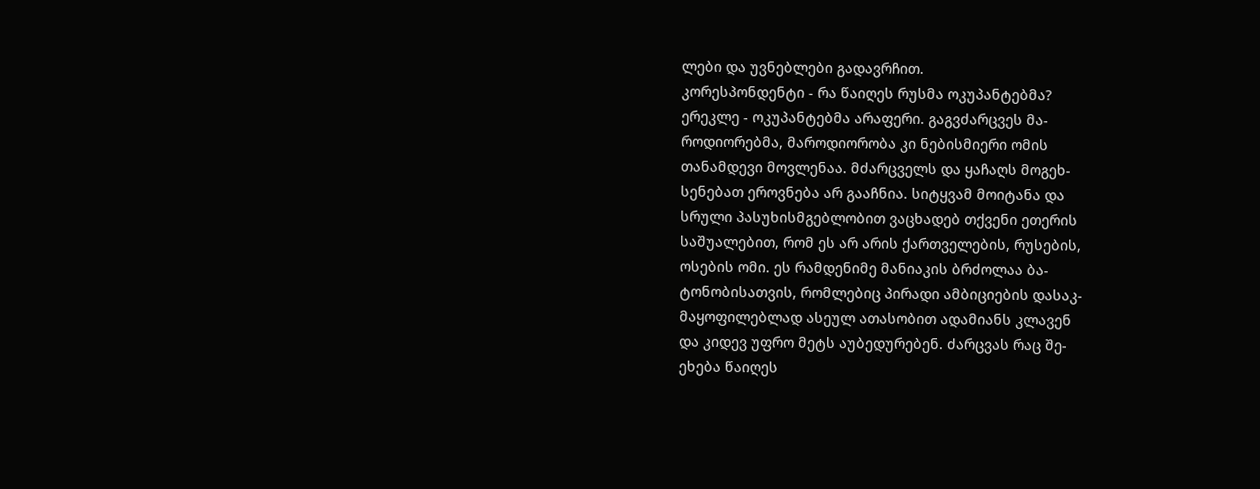ლები და უვნებლები გადავრჩით.
კორესპონდენტი - რა წაიღეს რუსმა ოკუპანტებმა?
ერეკლე - ოკუპანტებმა არაფერი. გაგვძარცვეს მა-
როდიორებმა, მაროდიორობა კი ნებისმიერი ომის
თანამდევი მოვლენაა. მძარცველს და ყაჩაღს მოგეხ-
სენებათ ეროვნება არ გააჩნია. სიტყვამ მოიტანა და
სრული პასუხისმგებლობით ვაცხადებ თქვენი ეთერის
საშუალებით, რომ ეს არ არის ქართველების, რუსების,
ოსების ომი. ეს რამდენიმე მანიაკის ბრძოლაა ბა-
ტონობისათვის, რომლებიც პირადი ამბიციების დასაკ-
მაყოფილებლად ასეულ ათასობით ადამიანს კლავენ
და კიდევ უფრო მეტს აუბედურებენ. ძარცვას რაც შე-
ეხება წაიღეს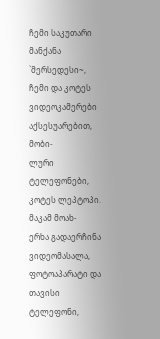ჩემი საკუთარი მანქანა `მერსედესი~,
ჩემი და კოტეს ვიდეოკამერები აქსესუარებით, მობი-
ლური ტელეფონები, კოტეს ლეპტოპი. მაკამ მოახ-
ერხა გადაერჩინა ვიდეომასალა, ფოტოაპარატი და
თავისი ტელეფონი,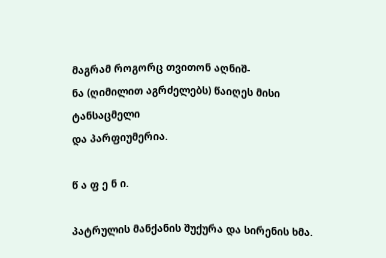მაგრამ როგორც თვითონ აღნიშ-
ნა (ღიმილით აგრძელებს) წაიღეს მისი ტანსაცმელი
და პარფიუმერია.

წ ა ფ ე ნ ი.

პატრულის მანქანის შუქურა და სირენის ხმა.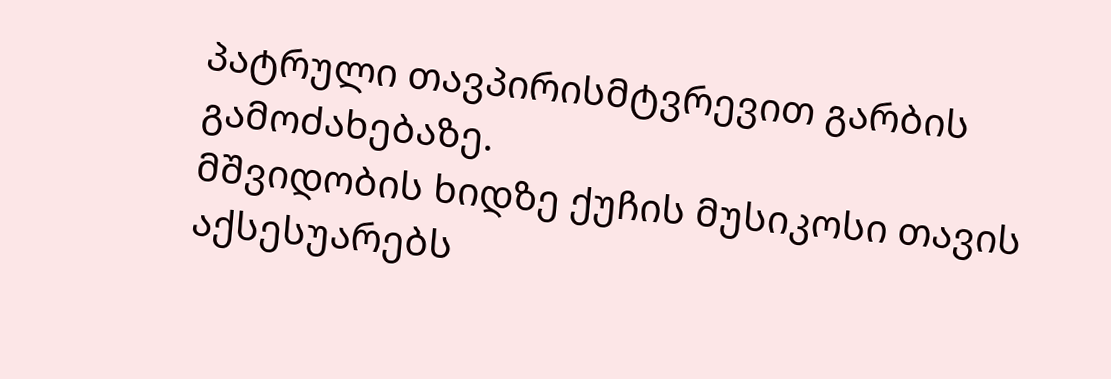პატრული თავპირისმტვრევით გარბის გამოძახებაზე.
მშვიდობის ხიდზე ქუჩის მუსიკოსი თავის აქსესუარებს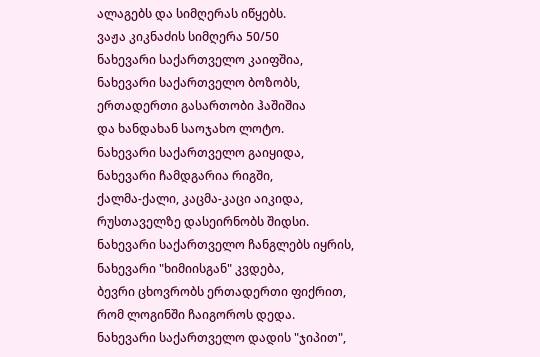ალაგებს და სიმღერას იწყებს.
ვაჟა კიკნაძის სიმღერა 50/50
ნახევარი საქართველო კაიფშია,
ნახევარი საქართველო ბოზობს,
ერთადერთი გასართობი ჰაშიშია
და ხანდახან საოჯახო ლოტო.
ნახევარი საქართველო გაიყიდა,
ნახევარი ჩამდგარია რიგში,
ქალმა-ქალი, კაცმა-კაცი აიკიდა,
რუსთაველზე დასეირნობს შიდსი.
ნახევარი საქართველო ჩანგლებს იყრის,
ნახევარი "ხიმიისგან" კვდება,
ბევრი ცხოვრობს ერთადერთი ფიქრით,
რომ ლოგინში ჩაიგოროს დედა.
ნახევარი საქართველო დადის "ჯიპით",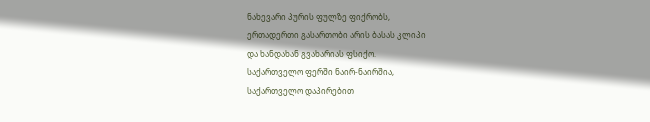ნახევარი პურის ფულზე ფიქრობს,
ერთადერთი გასართობი არის ბასას კლიპი
და ხანდახან გვახარიას ფსიქო.
საქართველო ფერში ნაირ-ნაირშია,
საქართველო დაპირებით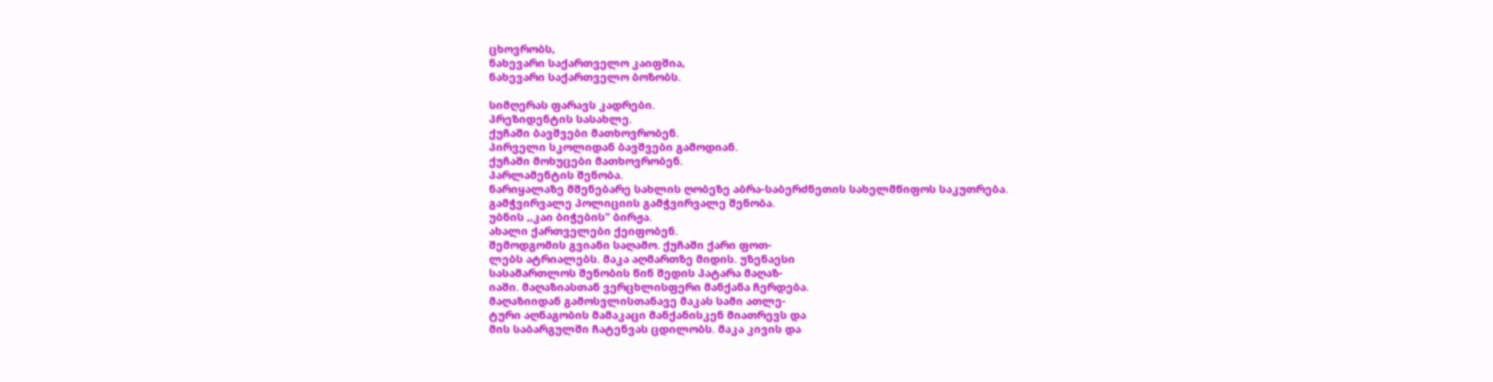ცხოვრობს,
ნახევარი საქართველო კაიფშია,
ნახევარი საქართველო ბოზობს.

სიმღერას ფარავს კადრები.
პრეზიდენტის სასახლე.
ქუჩაში ბავშვები მათხოვრობენ.
პირველი სკოლიდან ბავშვები გამოდიან.
ქუჩაში მოხუცები მათხოვრობენ.
პარლამენტის შენობა.
ნარიყალაზე მშენებარე სახლის ღობეზე აბრა-საბერძნეთის სახელმწიფოს საკუთრება.
გამჭვირვალე პოლიციის გამჭვირვალე შენობა.
უბნის ,,კაი ბიჭების" ბირჟა.
ახალი ქართველები ქეიფობენ.
შემოდგომის გვიანი საღამო. ქუჩაში ქარი ფოთ-
ლებს ატრიალებს. მაკა აღმართზე მიდის. უზენაესი
სასამართლოს შენობის წინ შედის პატარა მაღაზ-
იაში. მაღაზიასთან ვერცხლისფერი მანქანა ჩერდება.
მაღაზიიდან გამოსვლისთანავე მაკას სამი ათლე-
ტური აღნაგობის მამაკაცი მანქანისკენ მიათრევს და
მის საბარგულში ჩატენვას ცდილობს. მაკა კივის და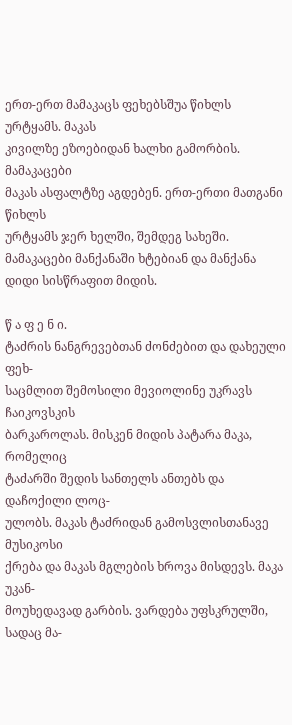ერთ-ერთ მამაკაცს ფეხებსშუა წიხლს ურტყამს. მაკას
კივილზე ეზოებიდან ხალხი გამორბის. მამაკაცები
მაკას ასფალტზე აგდებენ. ერთ-ერთი მათგანი წიხლს
ურტყამს ჯერ ხელში, შემდეგ სახეში. მამაკაცები მანქანაში ხტებიან და მანქანა დიდი სისწრაფით მიდის.

წ ა ფ ე ნ ი.
ტაძრის ნანგრევებთან ძონძებით და დახეული ფეხ-
საცმლით შემოსილი მევიოლინე უკრავს ჩაიკოვსკის
ბარკაროლას. მისკენ მიდის პატარა მაკა, რომელიც
ტაძარში შედის სანთელს ანთებს და დაჩოქილი ლოც-
ულობს. მაკას ტაძრიდან გამოსვლისთანავე მუსიკოსი
ქრება და მაკას მგლების ხროვა მისდევს. მაკა უკან-
მოუხედავად გარბის. ვარდება უფსკრულში, სადაც მა-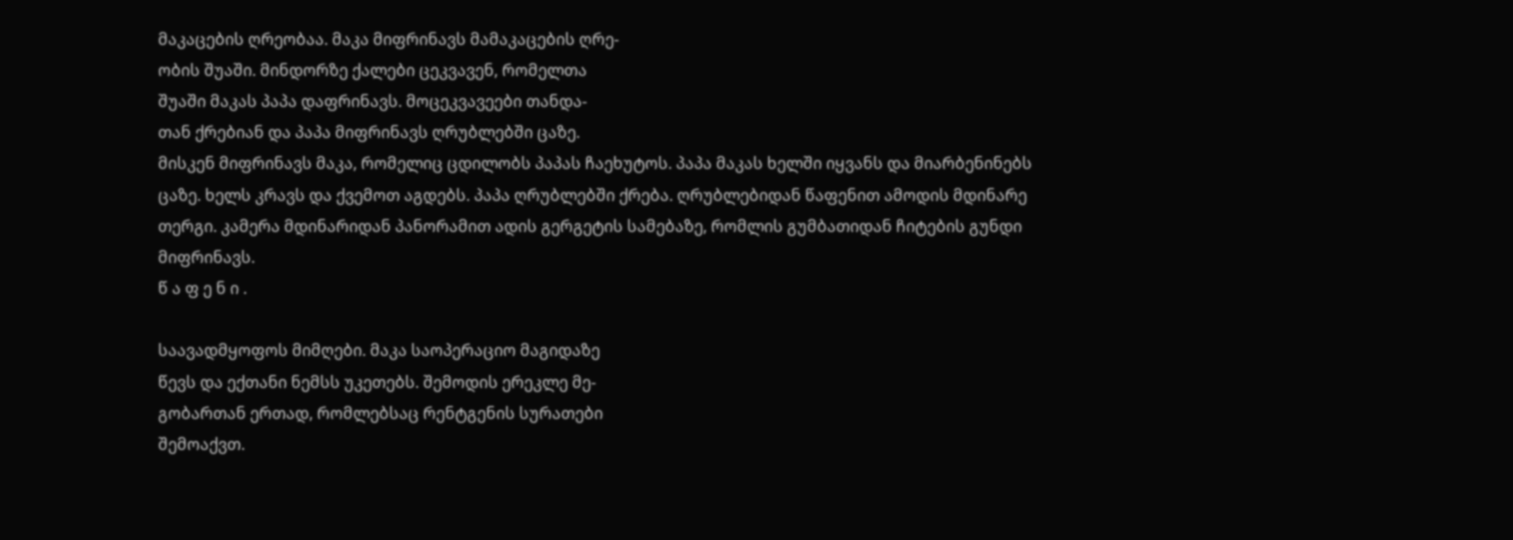მაკაცების ღრეობაა. მაკა მიფრინავს მამაკაცების ღრე-
ობის შუაში. მინდორზე ქალები ცეკვავენ, რომელთა
შუაში მაკას პაპა დაფრინავს. მოცეკვავეები თანდა-
თან ქრებიან და პაპა მიფრინავს ღრუბლებში ცაზე.
მისკენ მიფრინავს მაკა, რომელიც ცდილობს პაპას ჩაეხუტოს. პაპა მაკას ხელში იყვანს და მიარბენინებს
ცაზე. ხელს კრავს და ქვემოთ აგდებს. პაპა ღრუბლებში ქრება. ღრუბლებიდან წაფენით ამოდის მდინარე
თერგი. კამერა მდინარიდან პანორამით ადის გერგეტის სამებაზე, რომლის გუმბათიდან ჩიტების გუნდი
მიფრინავს.
წ ა ფ ე ნ ი .

საავადმყოფოს მიმღები. მაკა საოპერაციო მაგიდაზე
წევს და ექთანი ნემსს უკეთებს. შემოდის ერეკლე მე-
გობართან ერთად, რომლებსაც რენტგენის სურათები
შემოაქვთ.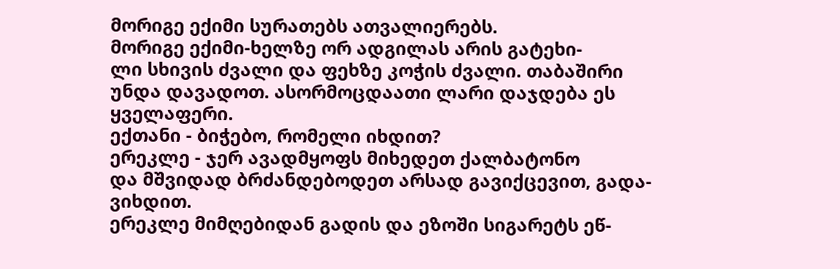მორიგე ექიმი სურათებს ათვალიერებს.
მორიგე ექიმი-ხელზე ორ ადგილას არის გატეხი-
ლი სხივის ძვალი და ფეხზე კოჭის ძვალი. თაბაშირი
უნდა დავადოთ. ასორმოცდაათი ლარი დაჯდება ეს
ყველაფერი.
ექთანი - ბიჭებო, რომელი იხდით?
ერეკლე - ჯერ ავადმყოფს მიხედეთ ქალბატონო
და მშვიდად ბრძანდებოდეთ არსად გავიქცევით, გადა-
ვიხდით.
ერეკლე მიმღებიდან გადის და ეზოში სიგარეტს ეწ-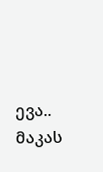ევა.. მაკას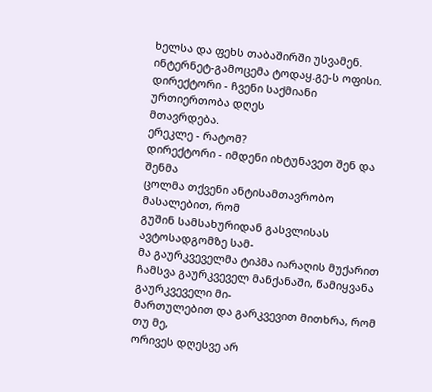ხელსა და ფეხს თაბაშირში უსვამენ.
ინტერნეტ-გამოცემა ტოდაყ.გე-ს ოფისი.
დირექტორი - ჩვენი საქმიანი ურთიერთობა დღეს
მთავრდება.
ერეკლე - რატომ?
დირექტორი - იმდენი იხტუნავეთ შენ და შენმა
ცოლმა თქვენი ანტისამთავრობო მასალებით, რომ
გუშინ სამსახურიდან გასვლისას ავტოსადგომზე სამ-
მა გაურკვეველმა ტიპმა იარაღის მუქარით ჩამსვა გაურკვეველ მანქანაში, წამიყვანა გაურკვეველი მი-
მართულებით და გარკვევით მითხრა, რომ თუ მე,
ორივეს დღესვე არ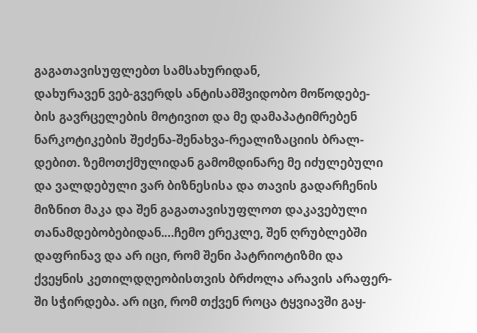გაგათავისუფლებთ სამსახურიდან,
დახურავენ ვებ-გვერდს ანტისამშვიდობო მოწოდებე-
ბის გავრცელების მოტივით და მე დამაპატიმრებენ
ნარკოტიკების შეძენა-შენახვა-რეალიზაციის ბრალ-
დებით. ზემოთქმულიდან გამომდინარე მე იძულებული
და ვალდებული ვარ ბიზნესისა და თავის გადარჩენის
მიზნით მაკა და შენ გაგათავისუფლოთ დაკავებული
თანამდებობებიდან.…ჩემო ერეკლე, შენ ღრუბლებში
დაფრინავ და არ იცი, რომ შენი პატრიოტიზმი და
ქვეყნის კეთილდღეობისთვის ბრძოლა არავის არაფერ-
ში სჭირდება. არ იცი, რომ თქვენ როცა ტყვიავში გაყ-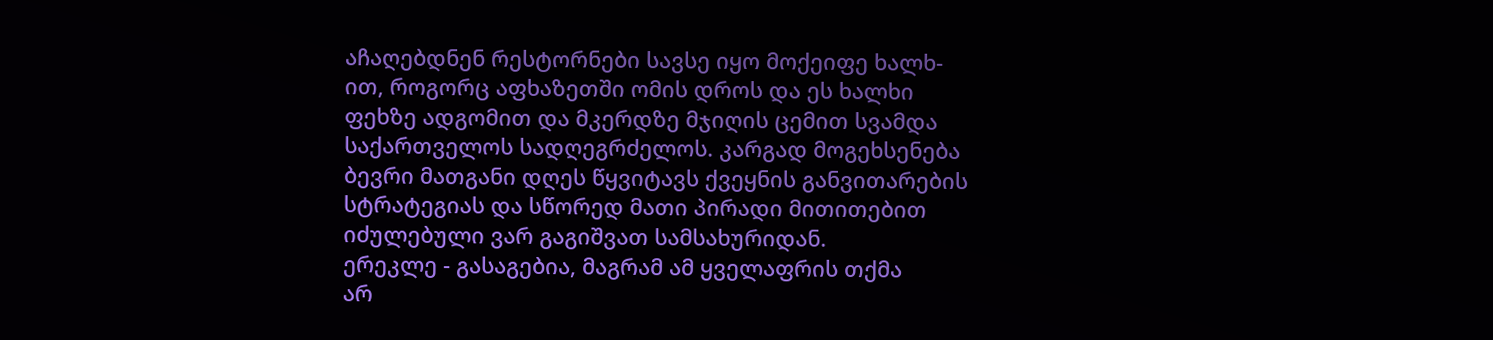აჩაღებდნენ რესტორნები სავსე იყო მოქეიფე ხალხ-
ით, როგორც აფხაზეთში ომის დროს და ეს ხალხი
ფეხზე ადგომით და მკერდზე მჯიღის ცემით სვამდა
საქართველოს სადღეგრძელოს. კარგად მოგეხსენება
ბევრი მათგანი დღეს წყვიტავს ქვეყნის განვითარების
სტრატეგიას და სწორედ მათი პირადი მითითებით
იძულებული ვარ გაგიშვათ სამსახურიდან.
ერეკლე - გასაგებია, მაგრამ ამ ყველაფრის თქმა
არ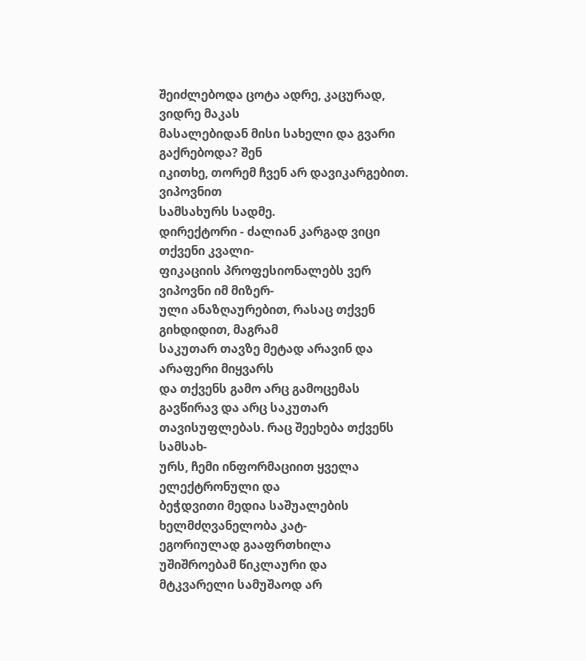შეიძლებოდა ცოტა ადრე, კაცურად, ვიდრე მაკას
მასალებიდან მისი სახელი და გვარი გაქრებოდა? შენ
იკითხე, თორემ ჩვენ არ დავიკარგებით. ვიპოვნით
სამსახურს სადმე.
დირექტორი - ძალიან კარგად ვიცი თქვენი კვალი-
ფიკაციის პროფესიონალებს ვერ ვიპოვნი იმ მიზერ-
ული ანაზღაურებით, რასაც თქვენ გიხდიდით, მაგრამ
საკუთარ თავზე მეტად არავინ და არაფერი მიყვარს
და თქვენს გამო არც გამოცემას გავწირავ და არც საკუთარ თავისუფლებას. რაც შეეხება თქვენს სამსახ-
ურს, ჩემი ინფორმაციით ყველა ელექტრონული და
ბეჭდვითი მედია საშუალების ხელმძღვანელობა კატ-
ეგორიულად გააფრთხილა უშიშროებამ წიკლაური და
მტკვარელი სამუშაოდ არ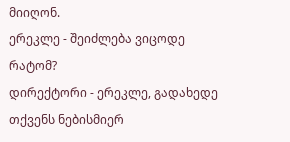მიიღონ.
ერეკლე - შეიძლება ვიცოდე რატომ?
დირექტორი - ერეკლე, გადახედე თქვენს ნებისმიერ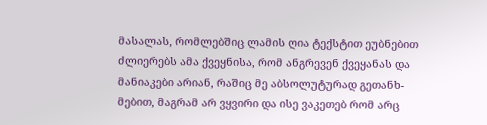მასალას, რომლებშიც ლამის ღია ტექსტით ეუბნებით
ძლიერებს ამა ქვეყნისა, რომ ანგრევენ ქვეყანას და
მანიაკები არიან, რაშიც მე აბსოლუტურად გეთანხ-
მებით, მაგრამ არ ვყვირი და ისე ვაკეთებ რომ არც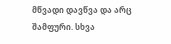მწვადი დავწვა და არც შამფური. სხვა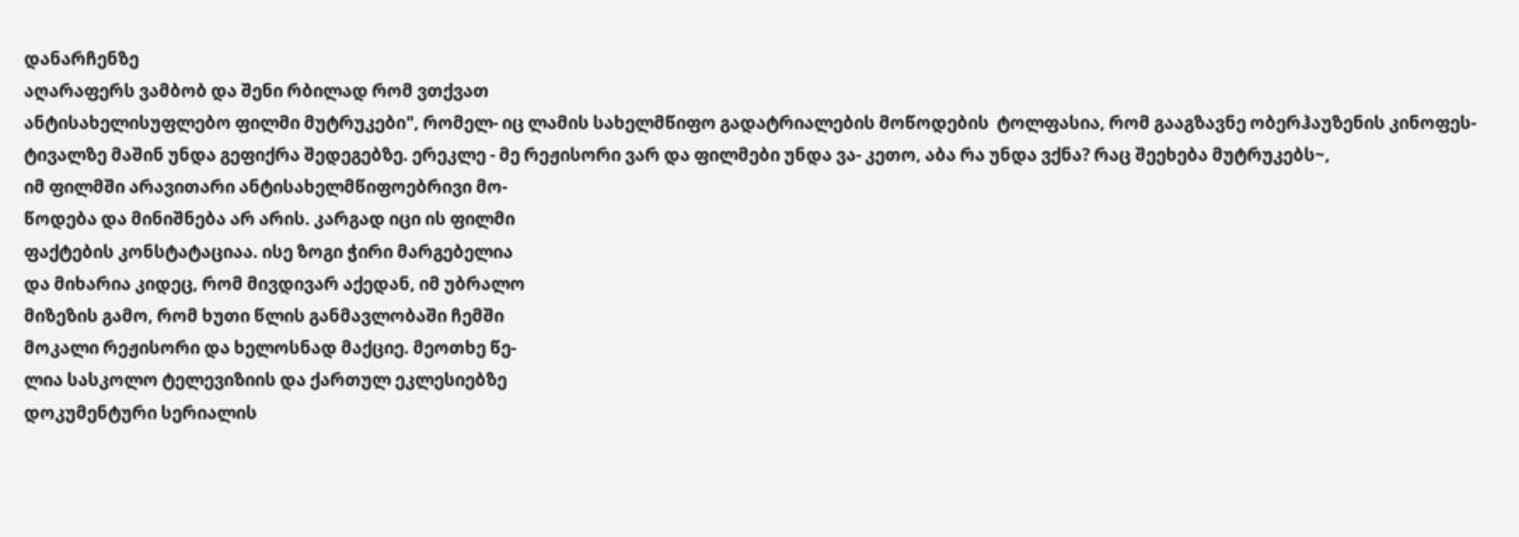დანარჩენზე
აღარაფერს ვამბობ და შენი რბილად რომ ვთქვათ
ანტისახელისუფლებო ფილმი მუტრუკები", რომელ- იც ლამის სახელმწიფო გადატრიალების მოწოდების  ტოლფასია, რომ გააგზავნე ობერჰაუზენის კინოფეს- ტივალზე მაშინ უნდა გეფიქრა შედეგებზე. ერეკლე - მე რეჟისორი ვარ და ფილმები უნდა ვა- კეთო, აბა რა უნდა ვქნა? რაც შეეხება მუტრუკებს~,
იმ ფილმში არავითარი ანტისახელმწიფოებრივი მო-
წოდება და მინიშნება არ არის. კარგად იცი ის ფილმი
ფაქტების კონსტატაციაა. ისე ზოგი ჭირი მარგებელია
და მიხარია კიდეც, რომ მივდივარ აქედან, იმ უბრალო
მიზეზის გამო, რომ ხუთი წლის განმავლობაში ჩემში
მოკალი რეჟისორი და ხელოსნად მაქციე. მეოთხე წე-
ლია სასკოლო ტელევიზიის და ქართულ ეკლესიებზე
დოკუმენტური სერიალის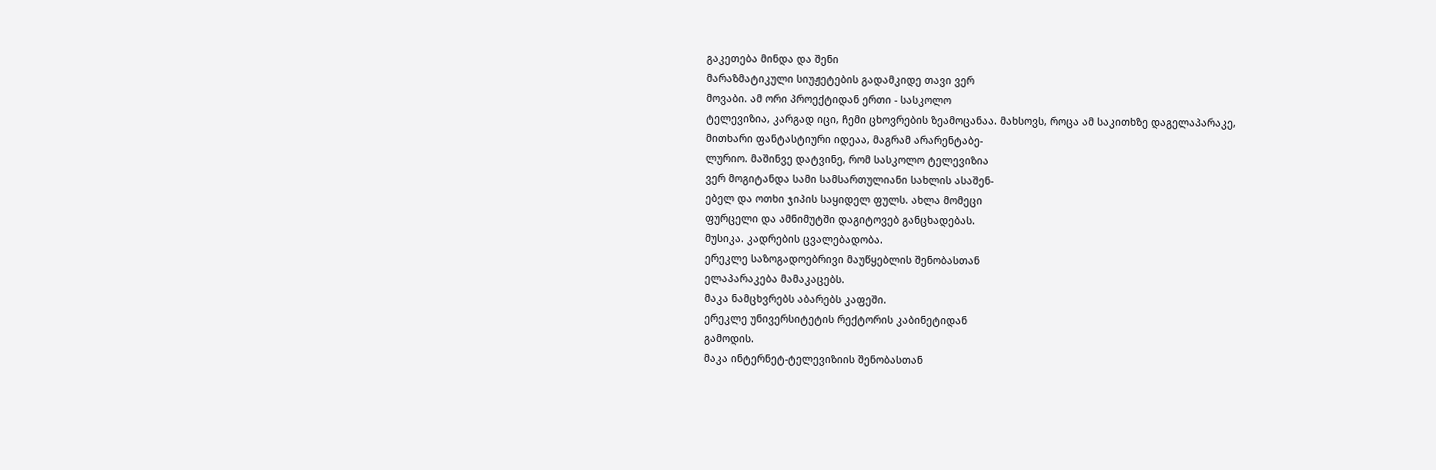გაკეთება მინდა და შენი
მარაზმატიკული სიუჟეტების გადამკიდე თავი ვერ
მოვაბი. ამ ორი პროექტიდან ერთი - სასკოლო
ტელევიზია, კარგად იცი, ჩემი ცხოვრების ზეამოცანაა. მახსოვს, როცა ამ საკითხზე დაგელაპარაკე,
მითხარი ფანტასტიური იდეაა, მაგრამ არარენტაბე-
ლურიო. მაშინვე დატვინე, რომ სასკოლო ტელევიზია
ვერ მოგიტანდა სამი სამსართულიანი სახლის ასაშენ-
ებელ და ოთხი ჯიპის საყიდელ ფულს. ახლა მომეცი
ფურცელი და ამნიმუტში დაგიტოვებ განცხადებას.
მუსიკა. კადრების ცვალებადობა.
ერეკლე საზოგადოებრივი მაუწყებლის შენობასთან
ელაპარაკება მამაკაცებს.
მაკა ნამცხვრებს აბარებს კაფეში.
ერეკლე უნივერსიტეტის რექტორის კაბინეტიდან
გამოდის.
მაკა ინტერნეტ-ტელევიზიის შენობასთან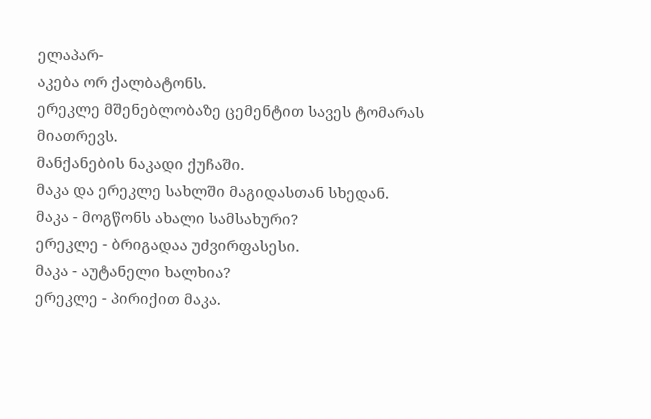ელაპარ-
აკება ორ ქალბატონს.
ერეკლე მშენებლობაზე ცემენტით სავეს ტომარას
მიათრევს.
მანქანების ნაკადი ქუჩაში.
მაკა და ერეკლე სახლში მაგიდასთან სხედან.
მაკა - მოგწონს ახალი სამსახური?
ერეკლე - ბრიგადაა უძვირფასესი.
მაკა - აუტანელი ხალხია?
ერეკლე - პირიქით მაკა.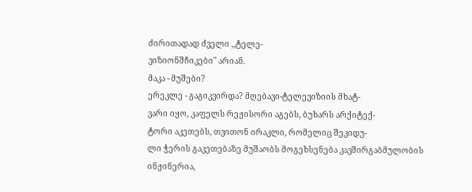ძირითადად ძველი ,,ტელე-
ვიზიონშჩიკები" არიან.
მაკა - მუშები?
ერეკლე - გაგიკვირდა? მღებავი-ტელევიზიის მხატ-
ვარი იყო, კაფელს რეჟისორი აგებს, ბუხარს არქიტექ-
ტორი აკეთებს, თვითონ ირაკლი, რომელიც შეკიდუ-
ლი ჭერის გაკეთებაზე მუშაობს მოგეხსენება კავშირგაბმულობის ინჟინერია,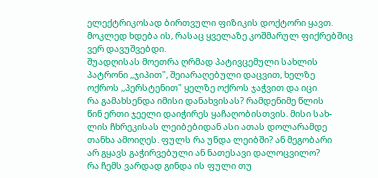ელექტრიკოსად ბირთვული ფიზიკის დოქტორი ყავთ. მოკლედ ხდება ის, რასაც ყველაზე კოშმარულ ფიქრებშიც ვერ დავუშვებდი.
შუადღისას მოეთრა ღრმად პატივცემული სახლის
პატრონი ,,ჯიპით", შეიარაღებული დაცვით, ხელზე
ოქროს ,,პერსტენით" ყელზე ოქროს ჯაჭვით და იცი
რა გამახსენდა იმისი დანახვისას? რამდენიმე წლის
წინ ერთი ჯეელი დაიჭირეს ყაჩაღობისთვის. მისი სახ-
ლის ჩხრეკისას ლეიბებიდან ასი ათას დოლარამდე
თანხა ამოიღეს. ფულს რა უნდა ლეიბში? ან მეგობარი
არ გყავს გაჭირვებული ან ნათესავი დალოცვილო?
რა ჩემს ვარდად გინდა ის ფული თუ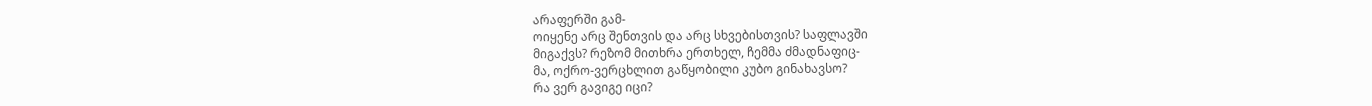არაფერში გამ-
ოიყენე არც შენთვის და არც სხვებისთვის? საფლავში
მიგაქვს? რეზომ მითხრა ერთხელ, ჩემმა ძმადნაფიც-
მა, ოქრო-ვერცხლით გაწყობილი კუბო გინახავსო?
რა ვერ გავიგე იცი?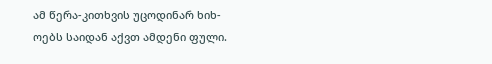ამ წერა-კითხვის უცოდინარ ხიხ-
ოებს საიდან აქვთ ამდენი ფული.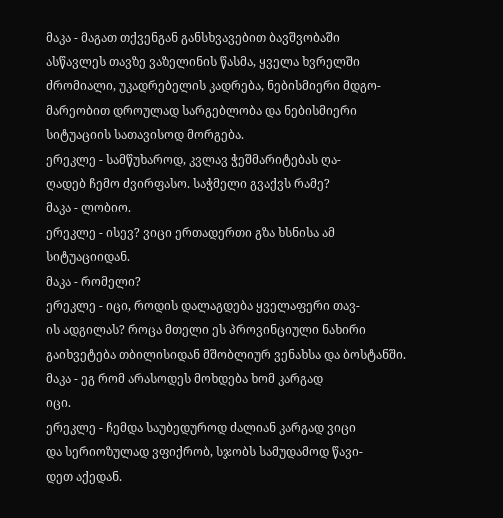მაკა - მაგათ თქვენგან განსხვავებით ბავშვობაში
ასწავლეს თავზე ვაზელინის წასმა, ყველა ხვრელში
ძრომიალი, უკადრებელის კადრება, ნებისმიერი მდგო-
მარეობით დროულად სარგებლობა და ნებისმიერი
სიტუაციის სათავისოდ მორგება.
ერეკლე - სამწუხაროდ, კვლავ ჭეშმარიტებას ღა-
ღადებ ჩემო ძვირფასო. საჭმელი გვაქვს რამე?
მაკა - ლობიო.
ერეკლე - ისევ? ვიცი ერთადერთი გზა ხსნისა ამ
სიტუაციიდან.
მაკა - რომელი?
ერეკლე - იცი, როდის დალაგდება ყველაფერი თავ-
ის ადგილას? როცა მთელი ეს პროვინციული ნახირი
გაიხვეტება თბილისიდან მშობლიურ ვენახსა და ბოსტანში.
მაკა - ეგ რომ არასოდეს მოხდება ხომ კარგად
იცი.
ერეკლე - ჩემდა საუბედუროდ ძალიან კარგად ვიცი
და სერიოზულად ვფიქრობ, სჯობს სამუდამოდ წავი-
დეთ აქედან.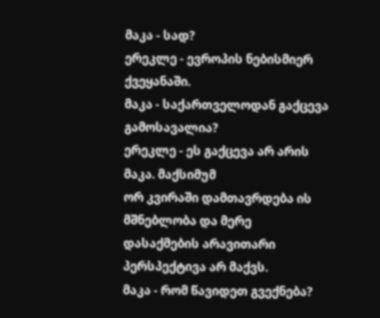მაკა - სად?
ერეკლე - ევროპის ნებისმიერ ქვეყანაში.
მაკა - საქართველოდან გაქცევა გამოსავალია?
ერეკლე - ეს გაქცევა არ არის მაკა. მაქსიმუმ
ორ კვირაში დამთავრდება ის მშნებლობა და მერე
დასაქმების არავითარი პერსპექტივა არ მაქვს.
მაკა - რომ წავიდეთ გვექნება?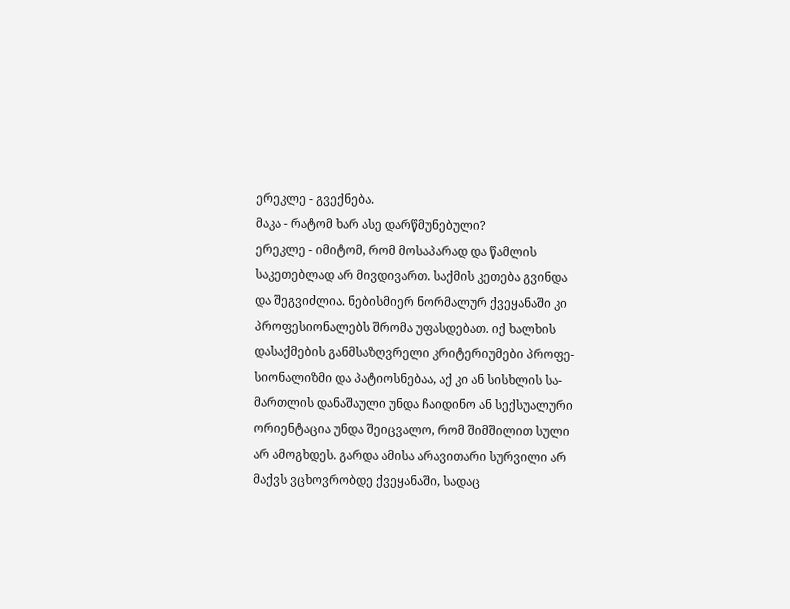ერეკლე - გვექნება.
მაკა - რატომ ხარ ასე დარწმუნებული?
ერეკლე - იმიტომ, რომ მოსაპარად და წამლის
საკეთებლად არ მივდივართ. საქმის კეთება გვინდა
და შეგვიძლია. ნებისმიერ ნორმალურ ქვეყანაში კი
პროფესიონალებს შრომა უფასდებათ. იქ ხალხის
დასაქმების განმსაზღვრელი კრიტერიუმები პროფე-
სიონალიზმი და პატიოსნებაა, აქ კი ან სისხლის სა-
მართლის დანაშაული უნდა ჩაიდინო ან სექსუალური
ორიენტაცია უნდა შეიცვალო, რომ შიმშილით სული
არ ამოგხდეს. გარდა ამისა არავითარი სურვილი არ
მაქვს ვცხოვრობდე ქვეყანაში, სადაც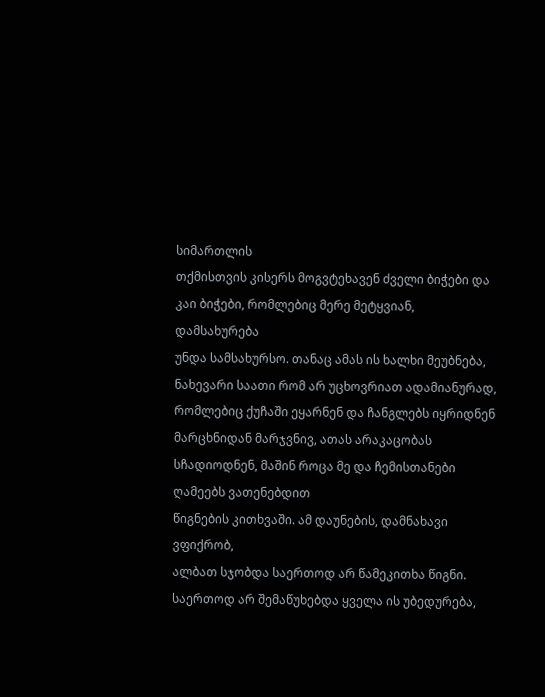სიმართლის
თქმისთვის კისერს მოგვტეხავენ ძველი ბიჭები და
კაი ბიჭები, რომლებიც მერე მეტყვიან, დამსახურება
უნდა სამსახურსო. თანაც ამას ის ხალხი მეუბნება,
ნახევარი საათი რომ არ უცხოვრიათ ადამიანურად,
რომლებიც ქუჩაში ეყარნენ და ჩანგლებს იყრიდნენ
მარცხნიდან მარჯვნივ, ათას არაკაცობას სჩადიოდნენ, მაშინ როცა მე და ჩემისთანები ღამეებს ვათენებდით
წიგნების კითხვაში. ამ დაუნების, დამნახავი ვფიქრობ,
ალბათ სჯობდა საერთოდ არ წამეკითხა წიგნი. საერთოდ არ შემაწუხებდა ყველა ის უბედურება,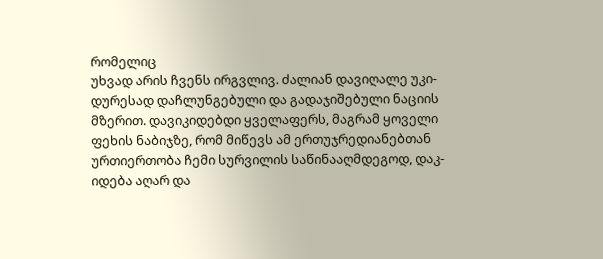რომელიც
უხვად არის ჩვენს ირგვლივ. ძალიან დავიღალე უკი-
დურესად დაჩლუნგებული და გადაჯიშებული ნაციის
მზერით. დავიკიდებდი ყველაფერს, მაგრამ ყოველი
ფეხის ნაბიჯზე, რომ მიწევს ამ ერთუჯრედიანებთან
ურთიერთობა ჩემი სურვილის საწინააღმდეგოდ, დაკ-
იდება აღარ და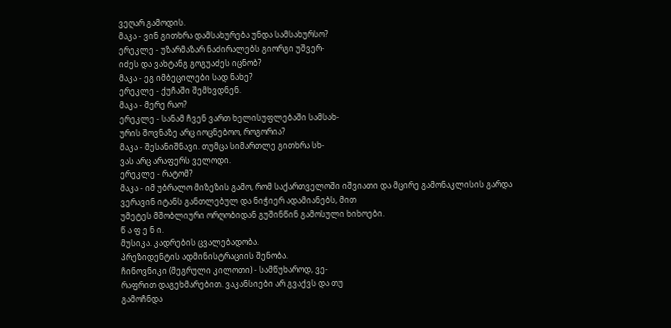ვეღარ გამოდის.
მაკა - ვინ გითხრა დამსახურება უნდა სამსახურსო?
ერეკლე - უზარმაზარ ნაძირალებს გიორგი უშვერ-
იძეს და ვახტანგ გოგუაძეს იცნობ?
მაკა - ეგ იმბეცილები სად ნახე?
ერეკლე - ქუჩაში შემხვდნენ.
მაკა - მერე რაო?
ერეკლე - სანამ ჩვენ ვართ ხელისუფლებაში სამსახ-
ურის შოვნაზე არც იოცნებოო, როგორია?
მაკა - შესანიშნავი. თუმცა სიმართლე გითხრა სხ-
ვას არც არაფერს ველოდი.
ერეკლე - რატომ?
მაკა - იმ უბრალო მიზეზის გამო, რომ საქართველოში იშვიათი და მცირე გამონაკლისის გარდა ვერავინ იტანს განთლებულ და ნიჭიერ ადამიანებს, მით
უმეტეს მშობლიური ორღობიდან გუშინწინ გამოსული ხიხოები.
წ ა ფ ე ნ ი.
მუსიკა. კადრების ცვალებადობა.
პრეზიდენტის ადმინისტრაციის შენობა.
ჩინოვნიკი (მეგრული კილოთი) - სამწუხაროდ, ვე-
რაფრით დაგეხმარებით. ვაკანსიები არ გვაქვს და თუ
გამოჩნდა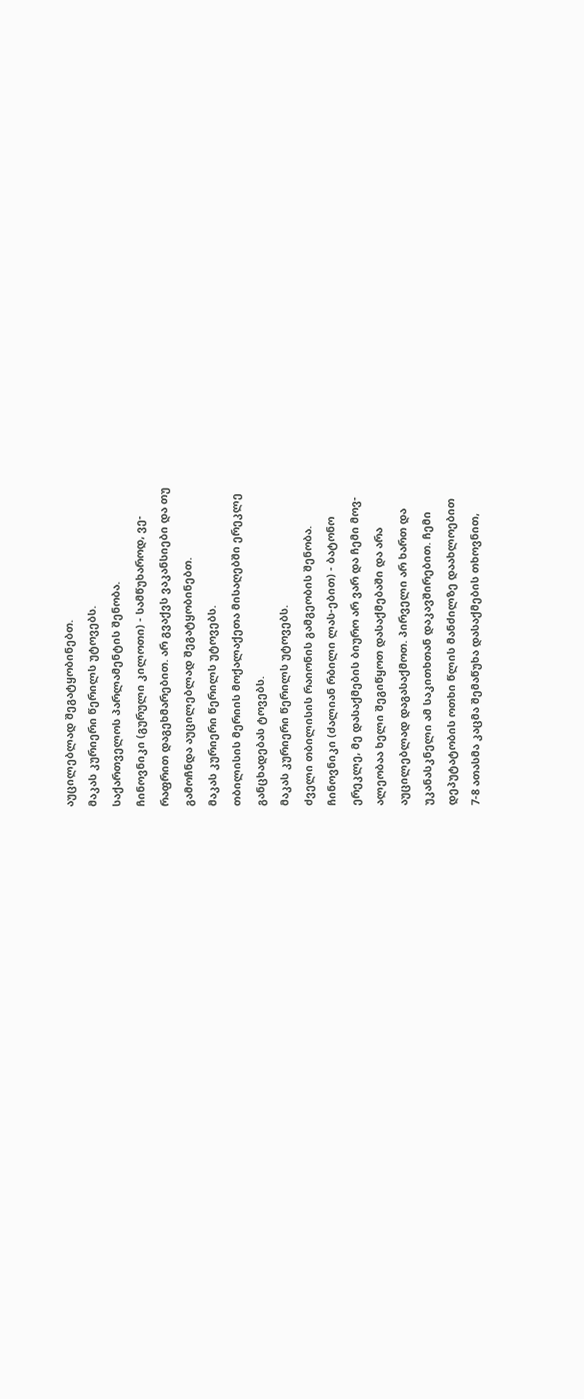აუცილებლად შეგატყობინებთ.
მაკას კურიერი წერილს უტოვებს.
საქართველოს პარლამენტის შენობა.
ჩინოვნიკი (გურული კილოთი) - სამწუხაროდ, ვე-
რაფრით დაგეხმარებით. არ გვაქვს ვაკანსიები და თუ
გამოჩნდა აუცილებლად შეგატყობინებთ.
მაკას კურიერი წერილს უტოვებს.
თბილისის მერიის მოქალაქეთა მისაღებში ერეკლე
განცხადებას ტოვებს.
მაკას კურიერი წერილს უტოვებს.
ძველი თბილისის რაიონის გამგეობის შენობა.
ჩინოვნიკი (ძალიან რბილი ლას-ებით) - ბატონო
ერეკლე, მე დასაქმების ბიურო არ ვარ და ჩემი მოვ-
ალეობაა ხელი შეგიწყოთ დასაქმებაში და არა
აუცილებლად დაგასაქმოთ. პირველი არ ხართ და
უკანასკნელი ამ საკითხთან დაკავშირებით. ჩემი
დეპუტატობის ოთხი წლის მანძილზე დაახლოებით
7-8 ათასმა კაცმა შემაწუხა დასაქმების თხოვნით,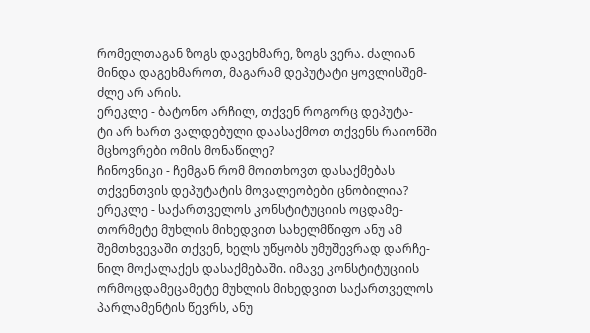რომელთაგან ზოგს დავეხმარე, ზოგს ვერა. ძალიან
მინდა დაგეხმაროთ, მაგარამ დეპუტატი ყოვლისშემ-
ძლე არ არის.
ერეკლე - ბატონო არჩილ, თქვენ როგორც დეპუტა-
ტი არ ხართ ვალდებული დაასაქმოთ თქვენს რაიონში
მცხოვრები ომის მონაწილე?
ჩინოვნიკი - ჩემგან რომ მოითხოვთ დასაქმებას
თქვენთვის დეპუტატის მოვალეობები ცნობილია?
ერეკლე - საქართველოს კონსტიტუციის ოცდამე-
თორმეტე მუხლის მიხედვით სახელმწიფო ანუ ამ
შემთხვევაში თქვენ, ხელს უწყობს უმუშევრად დარჩე-
ნილ მოქალაქეს დასაქმებაში. იმავე კონსტიტუციის
ორმოცდამეცამეტე მუხლის მიხედვით საქართველოს
პარლამენტის წევრს, ანუ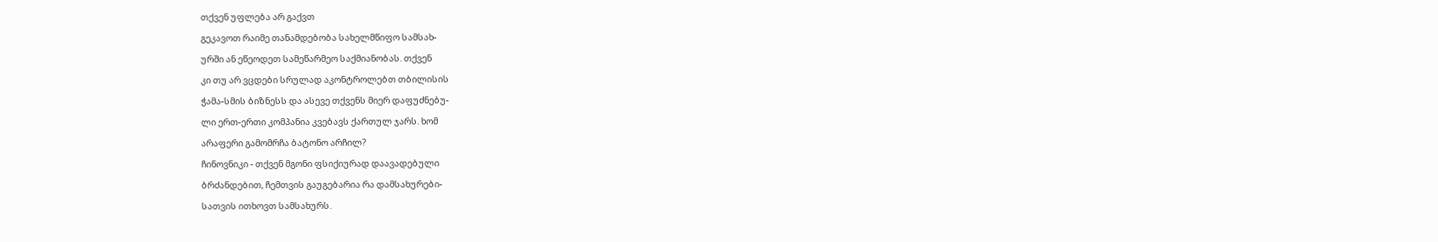თქვენ უფლება არ გაქვთ
გეკავოთ რაიმე თანამდებობა სახელმწიფო სამსახ-
ურში ან ეწეოდეთ სამეწარმეო საქმიანობას. თქვენ
კი თუ არ ვცდები სრულად აკონტროლებთ თბილისის
ჭამა-სმის ბიზნესს და ასევე თქვენს მიერ დაფუძნებუ-
ლი ერთ-ერთი კომპანია კვებავს ქართულ ჯარს. ხომ
არაფერი გამომრჩა ბატონო არჩილ?
ჩინოვნიკი - თქვენ მგონი ფსიქიურად დაავადებული
ბრძანდებით, ჩემთვის გაუგებარია რა დამსახურები-
სათვის ითხოვთ სამსახურს.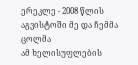ერეკლე - 2008 წლის აგვისტოში მე და ჩემმა ცოლმა
ამ ხელისუფლების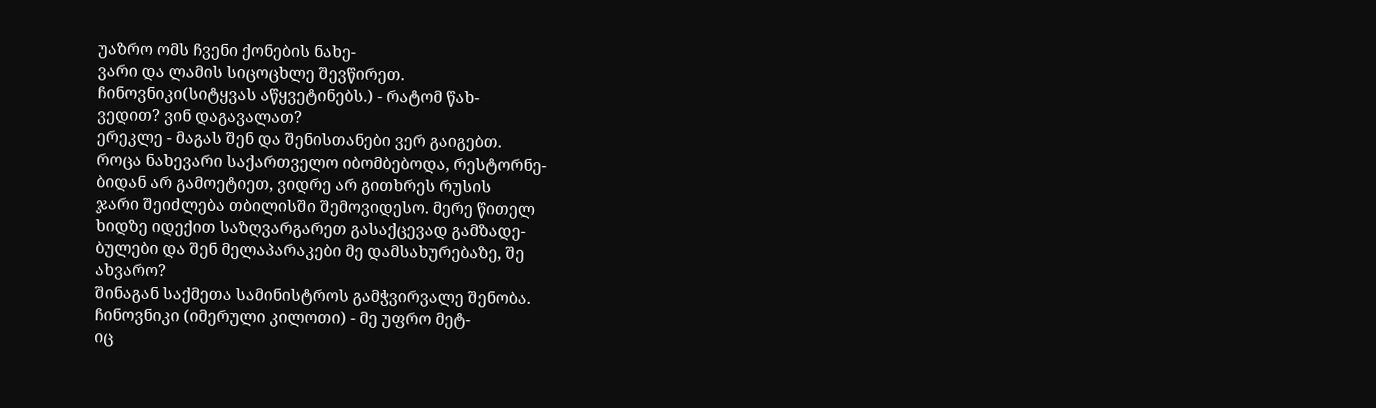უაზრო ომს ჩვენი ქონების ნახე-
ვარი და ლამის სიცოცხლე შევწირეთ.
ჩინოვნიკი(სიტყვას აწყვეტინებს.) - რატომ წახ-
ვედით? ვინ დაგავალათ?
ერეკლე - მაგას შენ და შენისთანები ვერ გაიგებთ.
როცა ნახევარი საქართველო იბომბებოდა, რესტორნე-
ბიდან არ გამოეტიეთ, ვიდრე არ გითხრეს რუსის
ჯარი შეიძლება თბილისში შემოვიდესო. მერე წითელ
ხიდზე იდექით საზღვარგარეთ გასაქცევად გამზადე-
ბულები და შენ მელაპარაკები მე დამსახურებაზე, შე
ახვარო?
შინაგან საქმეთა სამინისტროს გამჭვირვალე შენობა.
ჩინოვნიკი (იმერული კილოთი) - მე უფრო მეტ-
იც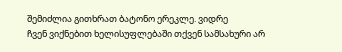შემიძლია გითხრათ ბატონო ერეკლე. ვიდრე
ჩვენ ვიქნებით ხელისუფლებაში თქვენ სამსახური არ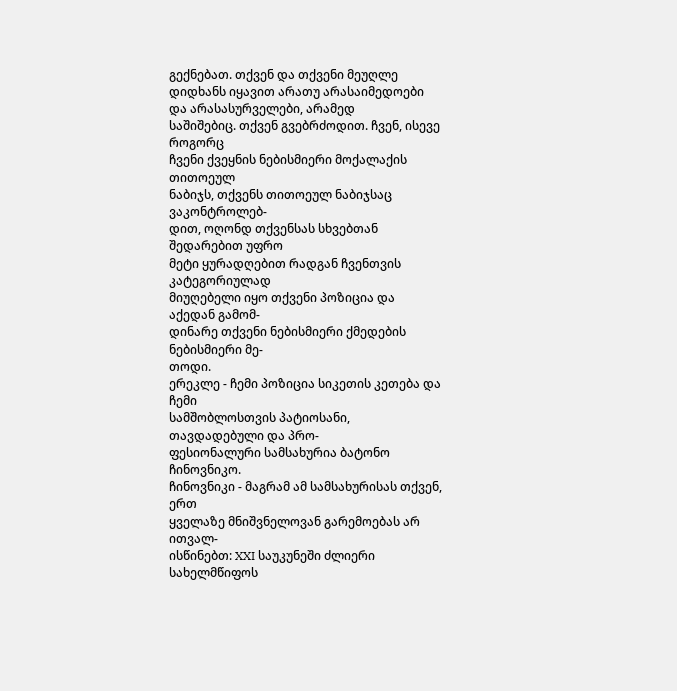გექნებათ. თქვენ და თქვენი მეუღლე დიდხანს იყავით არათუ არასაიმედოები და არასასურველები, არამედ
საშიშებიც. თქვენ გვებრძოდით. ჩვენ, ისევე როგორც
ჩვენი ქვეყნის ნებისმიერი მოქალაქის თითოეულ
ნაბიჯს, თქვენს თითოეულ ნაბიჯსაც ვაკონტროლებ-
დით, ოღონდ თქვენსას სხვებთან შედარებით უფრო
მეტი ყურადღებით რადგან ჩვენთვის კატეგორიულად
მიუღებელი იყო თქვენი პოზიცია და აქედან გამომ-
დინარე თქვენი ნებისმიერი ქმედების ნებისმიერი მე-
თოდი.
ერეკლე - ჩემი პოზიცია სიკეთის კეთება და ჩემი
სამშობლოსთვის პატიოსანი, თავდადებული და პრო-
ფესიონალური სამსახურია ბატონო ჩინოვნიკო.
ჩინოვნიკი - მაგრამ ამ სამსახურისას თქვენ, ერთ
ყველაზე მნიშვნელოვან გარემოებას არ ითვალ-
ისწინებთ: XXI საუკუნეში ძლიერი სახელმწიფოს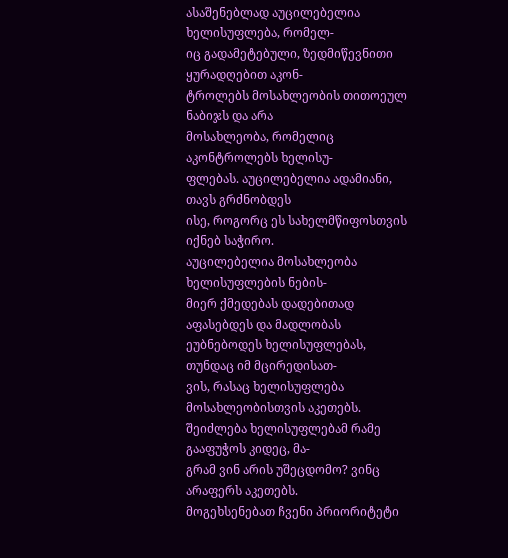ასაშენებლად აუცილებელია ხელისუფლება, რომელ-
იც გადამეტებული, ზედმიწევნითი ყურადღებით აკონ-
ტროლებს მოსახლეობის თითოეულ ნაბიჯს და არა
მოსახლეობა, რომელიც აკონტროლებს ხელისუ-
ფლებას. აუცილებელია ადამიანი, თავს გრძნობდეს
ისე, როგორც ეს სახელმწიფოსთვის იქნებ საჭირო.
აუცილებელია მოსახლეობა ხელისუფლების ნების-
მიერ ქმედებას დადებითად აფასებდეს და მადლობას
ეუბნებოდეს ხელისუფლებას, თუნდაც იმ მცირედისათ-
ვის, რასაც ხელისუფლება მოსახლეობისთვის აკეთებს.
შეიძლება ხელისუფლებამ რამე გააფუჭოს კიდეც, მა-
გრამ ვინ არის უშეცდომო? ვინც არაფერს აკეთებს.
მოგეხსენებათ ჩვენი პრიორიტეტი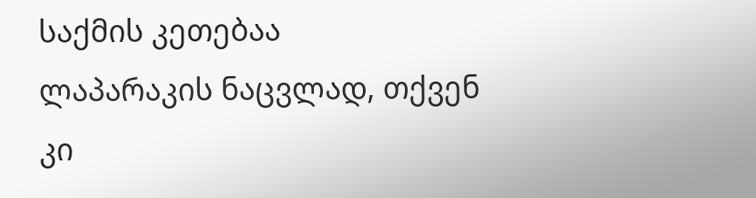საქმის კეთებაა
ლაპარაკის ნაცვლად, თქვენ კი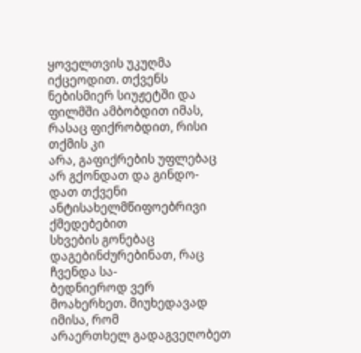ყოველთვის უკუღმა
იქცეოდით. თქვენს ნებისმიერ სიუჟეტში და ფილმში ამბობდით იმას, რასაც ფიქრობდით, რისი თქმის კი
არა, გაფიქრების უფლებაც არ გქონდათ და გინდო-
დათ თქვენი ანტისახელმწიფოებრივი ქმედებებით
სხვების გონებაც დაგებინძურებინათ, რაც ჩვენდა სა-
ბედნიეროდ ვერ მოახერხეთ. მიუხედავად იმისა, რომ
არაერთხელ გადაგვეღობეთ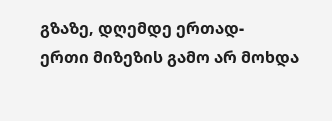გზაზე, დღემდე ერთად-
ერთი მიზეზის გამო არ მოხდა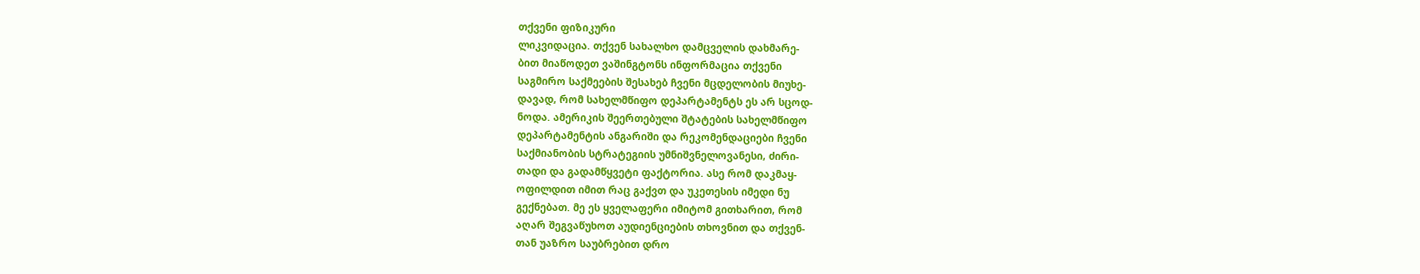თქვენი ფიზიკური
ლიკვიდაცია. თქვენ სახალხო დამცველის დახმარე-
ბით მიაწოდეთ ვაშინგტონს ინფორმაცია თქვენი
საგმირო საქმეების შესახებ ჩვენი მცდელობის მიუხე-
დავად, რომ სახელმწიფო დეპარტამენტს ეს არ სცოდ-
ნოდა. ამერიკის შეერთებული შტატების სახელმწიფო
დეპარტამენტის ანგარიში და რეკომენდაციები ჩვენი
საქმიანობის სტრატეგიის უმნიშვნელოვანესი, ძირი-
თადი და გადამწყვეტი ფაქტორია. ასე რომ დაკმაყ-
ოფილდით იმით რაც გაქვთ და უკეთესის იმედი ნუ
გექნებათ. მე ეს ყველაფერი იმიტომ გითხარით, რომ
აღარ შეგვაწუხოთ აუდიენციების თხოვნით და თქვენ-
თან უაზრო საუბრებით დრო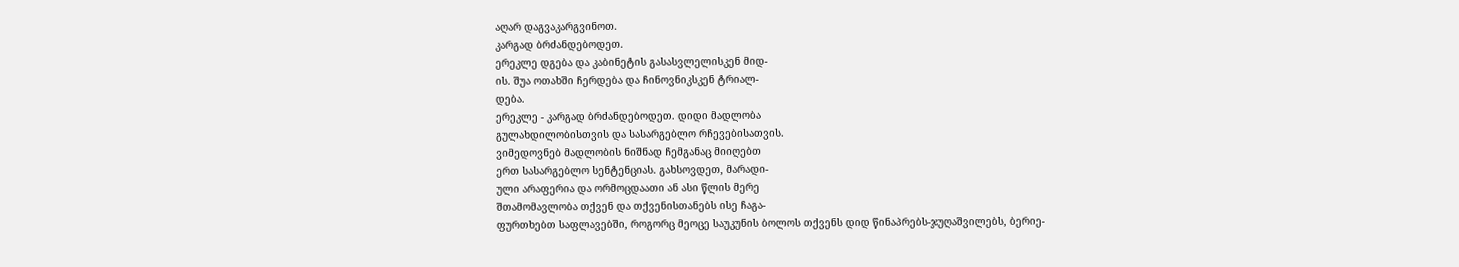აღარ დაგვაკარგვინოთ.
კარგად ბრძანდებოდეთ.
ერეკლე დგება და კაბინეტის გასასვლელისკენ მიდ-
ის. შუა ოთახში ჩერდება და ჩინოვნიკსკენ ტრიალ-
დება.
ერეკლე - კარგად ბრძანდებოდეთ. დიდი მადლობა
გულახდილობისთვის და სასარგებლო რჩევებისათვის.
ვიმედოვნებ მადლობის ნიშნად ჩემგანაც მიიღებთ
ერთ სასარგებლო სენტენციას. გახსოვდეთ, მარადი-
ული არაფერია და ორმოცდაათი ან ასი წლის მერე
შთამომავლობა თქვენ და თქვენისთანებს ისე ჩაგა-
ფურთხებთ საფლავებში, როგორც მეოცე საუკუნის ბოლოს თქვენს დიდ წინაპრებს-ჯუღაშვილებს, ბერიე-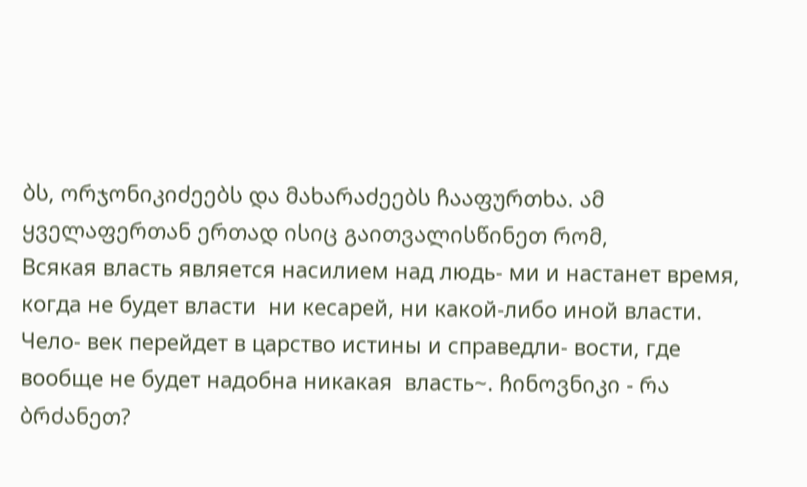ბს, ორჯონიკიძეებს და მახარაძეებს ჩააფურთხა. ამ
ყველაფერთან ერთად ისიც გაითვალისწინეთ რომ,
Всякая власть является насилием над людь- ми и настанет время, когда не будет власти  ни кесарей, ни какой-либо иной власти. Чело- век перейдет в царство истины и справедли- вости, где вообще не будет надобна никакая  власть~. ჩინოვნიკი - რა ბრძანეთ?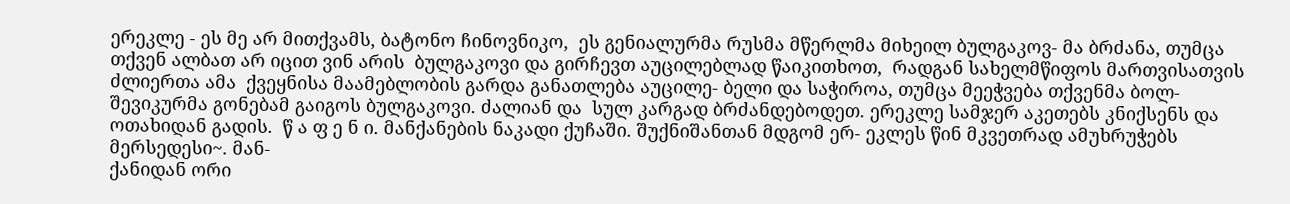ერეკლე - ეს მე არ მითქვამს, ბატონო ჩინოვნიკო,  ეს გენიალურმა რუსმა მწერლმა მიხეილ ბულგაკოვ- მა ბრძანა, თუმცა თქვენ ალბათ არ იცით ვინ არის  ბულგაკოვი და გირჩევთ აუცილებლად წაიკითხოთ,  რადგან სახელმწიფოს მართვისათვის ძლიერთა ამა  ქვეყნისა მაამებლობის გარდა განათლება აუცილე- ბელი და საჭიროა, თუმცა მეეჭვება თქვენმა ბოლ- შევიკურმა გონებამ გაიგოს ბულგაკოვი. ძალიან და  სულ კარგად ბრძანდებოდეთ. ერეკლე სამჯერ აკეთებს კნიქსენს და ოთახიდან გადის.  წ ა ფ ე ნ ი. მანქანების ნაკადი ქუჩაში. შუქნიშანთან მდგომ ერ- ეკლეს წინ მკვეთრად ამუხრუჭებს მერსედესი~. მან-
ქანიდან ორი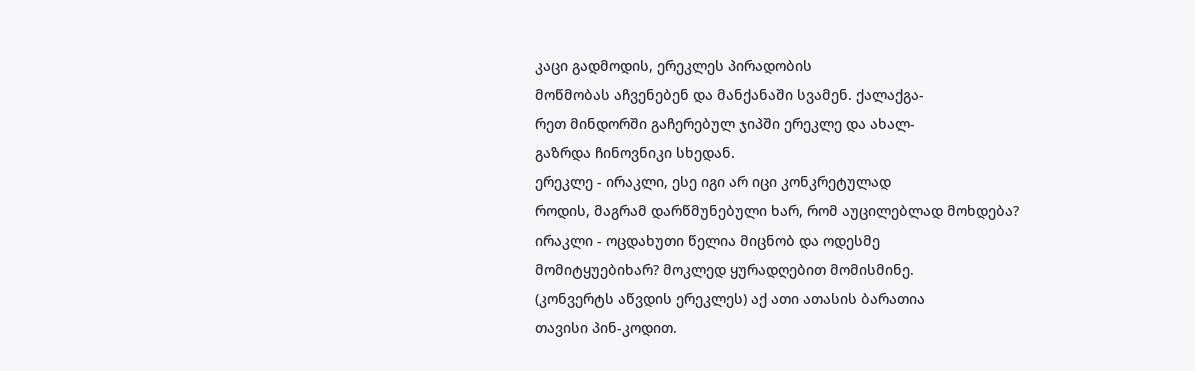კაცი გადმოდის, ერეკლეს პირადობის
მოწმობას აჩვენებენ და მანქანაში სვამენ. ქალაქგა-
რეთ მინდორში გაჩერებულ ჯიპში ერეკლე და ახალ-
გაზრდა ჩინოვნიკი სხედან.
ერეკლე - ირაკლი, ესე იგი არ იცი კონკრეტულად
როდის, მაგრამ დარწმუნებული ხარ, რომ აუცილებლად მოხდება?
ირაკლი - ოცდახუთი წელია მიცნობ და ოდესმე
მომიტყუებიხარ? მოკლედ ყურადღებით მომისმინე.
(კონვერტს აწვდის ერეკლეს) აქ ათი ათასის ბარათია
თავისი პინ-კოდით.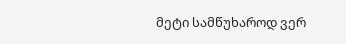მეტი სამწუხაროდ ვერ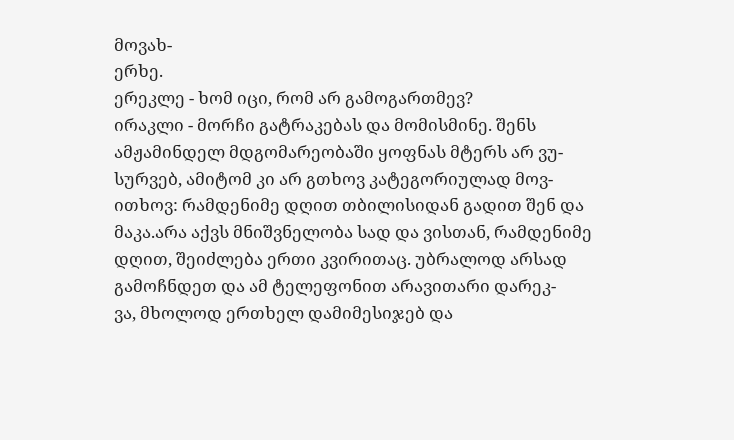მოვახ-
ერხე.
ერეკლე - ხომ იცი, რომ არ გამოგართმევ?
ირაკლი - მორჩი გატრაკებას და მომისმინე. შენს
ამჟამინდელ მდგომარეობაში ყოფნას მტერს არ ვუ-
სურვებ, ამიტომ კი არ გთხოვ კატეგორიულად მოვ-
ითხოვ: რამდენიმე დღით თბილისიდან გადით შენ და
მაკა.არა აქვს მნიშვნელობა სად და ვისთან, რამდენიმე
დღით, შეიძლება ერთი კვირითაც. უბრალოდ არსად
გამოჩნდეთ და ამ ტელეფონით არავითარი დარეკ-
ვა, მხოლოდ ერთხელ დამიმესიჯებ და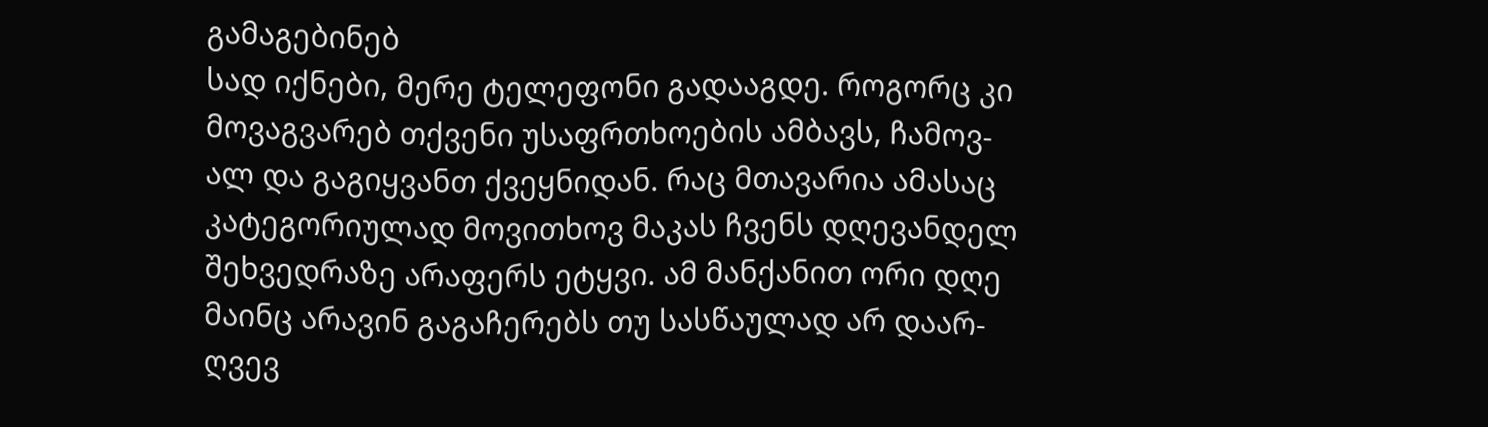გამაგებინებ
სად იქნები, მერე ტელეფონი გადააგდე. როგორც კი
მოვაგვარებ თქვენი უსაფრთხოების ამბავს, ჩამოვ-
ალ და გაგიყვანთ ქვეყნიდან. რაც მთავარია ამასაც
კატეგორიულად მოვითხოვ მაკას ჩვენს დღევანდელ
შეხვედრაზე არაფერს ეტყვი. ამ მანქანით ორი დღე
მაინც არავინ გაგაჩერებს თუ სასწაულად არ დაარ-
ღვევ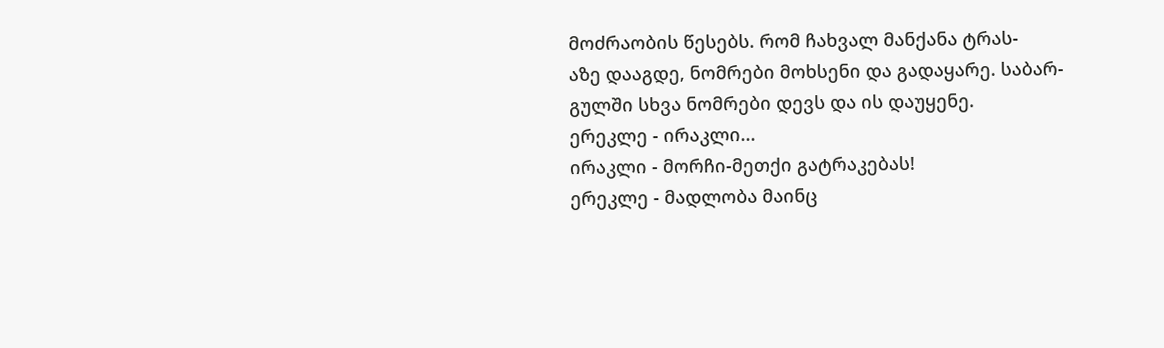მოძრაობის წესებს. რომ ჩახვალ მანქანა ტრას-
აზე დააგდე, ნომრები მოხსენი და გადაყარე. საბარ-
გულში სხვა ნომრები დევს და ის დაუყენე.
ერეკლე - ირაკლი...
ირაკლი - მორჩი-მეთქი გატრაკებას!
ერეკლე - მადლობა მაინც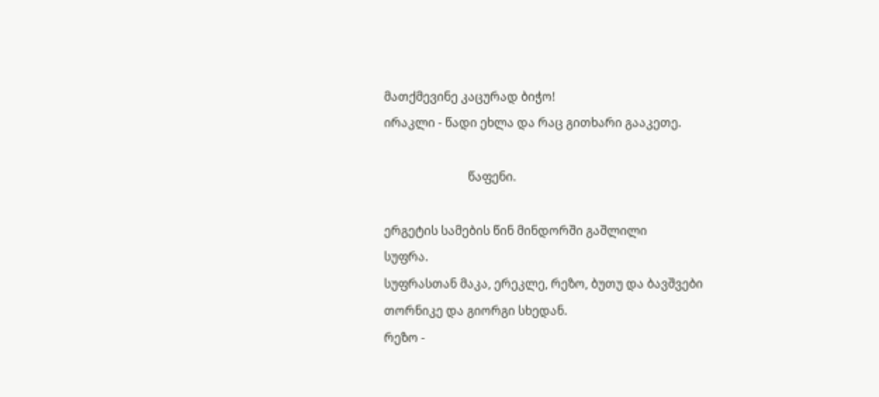მათქმევინე კაცურად ბიჭო!
ირაკლი - წადი ეხლა და რაც გითხარი გააკეთე.

                            წაფენი.

ერგეტის სამების წინ მინდორში გაშლილი
სუფრა.
სუფრასთან მაკა, ერეკლე, რეზო, ბუთუ და ბავშვები
თორნიკე და გიორგი სხედან.
რეზო -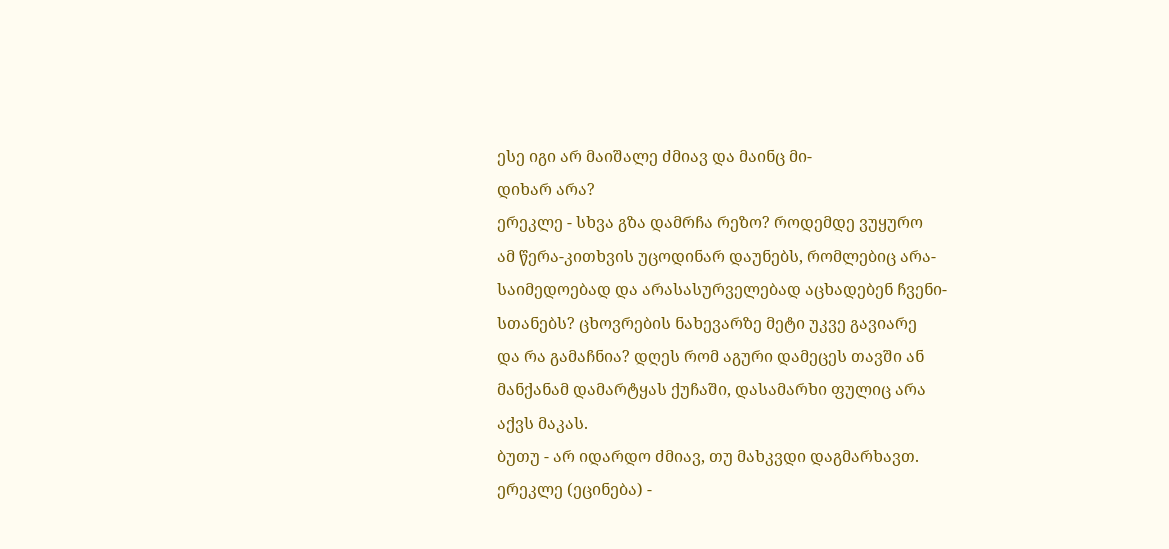ესე იგი არ მაიშალე ძმიავ და მაინც მი-
დიხარ არა?
ერეკლე - სხვა გზა დამრჩა რეზო? როდემდე ვუყურო
ამ წერა-კითხვის უცოდინარ დაუნებს, რომლებიც არა-
საიმედოებად და არასასურველებად აცხადებენ ჩვენი-
სთანებს? ცხოვრების ნახევარზე მეტი უკვე გავიარე
და რა გამაჩნია? დღეს რომ აგური დამეცეს თავში ან
მანქანამ დამარტყას ქუჩაში, დასამარხი ფულიც არა
აქვს მაკას.
ბუთუ - არ იდარდო ძმიავ, თუ მახკვდი დაგმარხავთ.
ერეკლე (ეცინება) -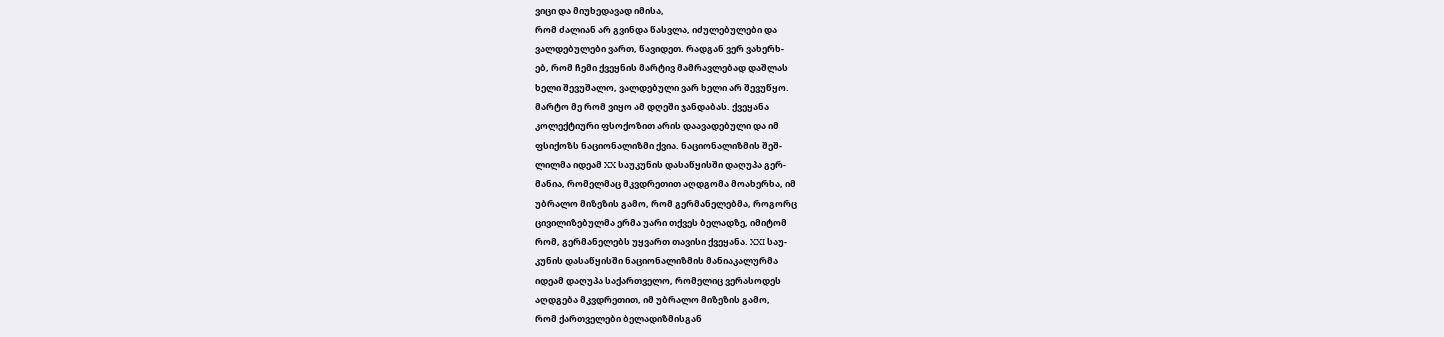ვიცი და მიუხედავად იმისა,
რომ ძალიან არ გვინდა წასვლა, იძულებულები და
ვალდებულები ვართ, წავიდეთ. რადგან ვერ ვახერხ-
ებ, რომ ჩემი ქვეყნის მარტივ მამრავლებად დაშლას
ხელი შევუშალო, ვალდებული ვარ ხელი არ შევუწყო.
მარტო მე რომ ვიყო ამ დღეში ჯანდაბას. ქვეყანა
კოლექტიური ფსოქოზით არის დაავადებული და იმ
ფსიქოზს ნაციონალიზმი ქვია. ნაციონალიზმის შეშ-
ლილმა იდეამ XX საუკუნის დასაწყისში დაღუპა გერ-
მანია, რომელმაც მკვდრეთით აღდგომა მოახერხა, იმ
უბრალო მიზეზის გამო, რომ გერმანელებმა, როგორც
ცივილიზებულმა ერმა უარი თქვეს ბელადზე, იმიტომ
რომ, გერმანელებს უყვართ თავისი ქვეყანა. XXI საუ-
კუნის დასაწყისში ნაციონალიზმის მანიაკალურმა
იდეამ დაღუპა საქართველო, რომელიც ვერასოდეს
აღდგება მკვდრეთით, იმ უბრალო მიზეზის გამო,
რომ ქართველები ბელადიზმისგან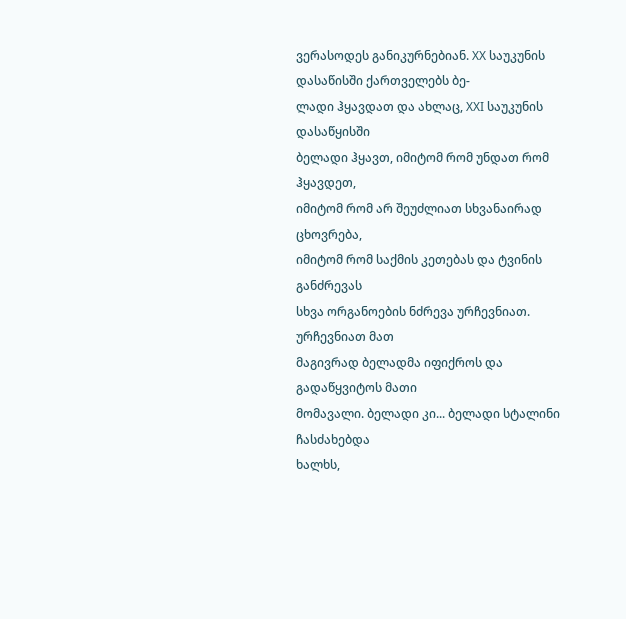ვერასოდეს განიკურნებიან. XX საუკუნის დასაწისში ქართველებს ბე-
ლადი ჰყავდათ და ახლაც, XXI საუკუნის დასაწყისში
ბელადი ჰყავთ, იმიტომ რომ უნდათ რომ ჰყავდეთ,
იმიტომ რომ არ შეუძლიათ სხვანაირად ცხოვრება,
იმიტომ რომ საქმის კეთებას და ტვინის განძრევას
სხვა ორგანოების ნძრევა ურჩევნიათ. ურჩევნიათ მათ
მაგივრად ბელადმა იფიქროს და გადაწყვიტოს მათი
მომავალი. ბელადი კი... ბელადი სტალინი ჩასძახებდა
ხალხს,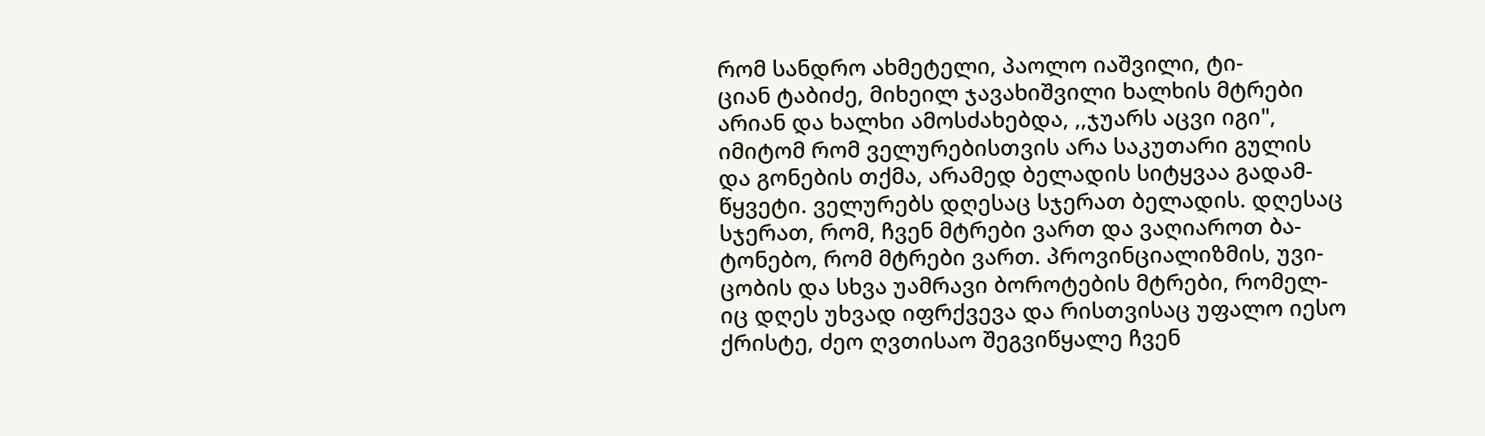რომ სანდრო ახმეტელი, პაოლო იაშვილი, ტი-
ციან ტაბიძე, მიხეილ ჯავახიშვილი ხალხის მტრები
არიან და ხალხი ამოსძახებდა, ,,ჯუარს აცვი იგი",
იმიტომ რომ ველურებისთვის არა საკუთარი გულის
და გონების თქმა, არამედ ბელადის სიტყვაა გადამ-
წყვეტი. ველურებს დღესაც სჯერათ ბელადის. დღესაც
სჯერათ, რომ, ჩვენ მტრები ვართ და ვაღიაროთ ბა-
ტონებო, რომ მტრები ვართ. პროვინციალიზმის, უვი-
ცობის და სხვა უამრავი ბოროტების მტრები, რომელ-
იც დღეს უხვად იფრქვევა და რისთვისაც უფალო იესო
ქრისტე, ძეო ღვთისაო შეგვიწყალე ჩვენ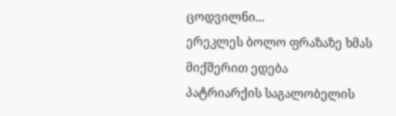ცოდვილნი...
ერეკლეს ბოლო ფრაზაზე ხმას მიქშერით ედება
პატრიარქის საგალობელის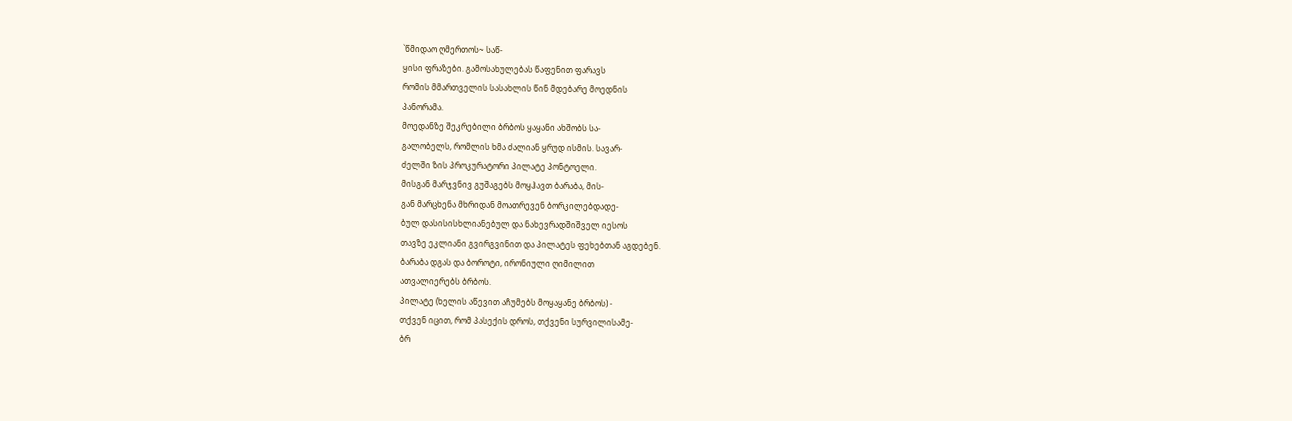`წმიდაო ღმერთოს~ საწ-
ყისი ფრაზები. გამოსახულებას წაფენით ფარავს
რომის მმართველის სასახლის წინ მდებარე მოედნის
პანორამა.
მოედანზე შეკრებილი ბრბოს ყაყანი ახშობს სა-
გალობელს, რომლის ხმა ძალიან ყრუდ ისმის. სავარ-
ძელში ზის პროკურატორი პილატე პონტოელი.
მისგან მარჯვნივ გუშაგებს მოყჰავთ ბარაბა, მის-
გან მარცხენა მხრიდან მოათრევენ ბორკილებდადე-
ბულ დასისისხლიანებულ და ნახევრადშიშველ იესოს
თავზე ეკლიანი გვირგვინით და პილატეს ფეხებთან აგდებენ.
ბარაბა დგას და ბოროტი, ირონიული ღიმილით
ათვალიერებს ბრბოს.
პილატე (ხელის აწევით აჩუმებს მოყაყანე ბრბოს) -
თქვენ იცით, რომ პასექის დროს, თქვენი სურვილისამე-
ბრ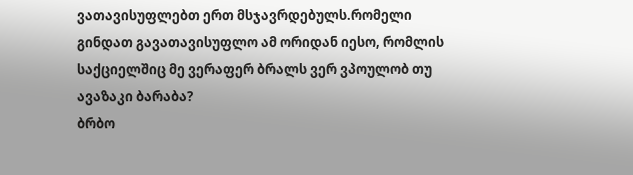ვათავისუფლებთ ერთ მსჯავრდებულს.რომელი
გინდათ გავათავისუფლო ამ ორიდან იესო, რომლის
საქციელშიც მე ვერაფერ ბრალს ვერ ვპოულობ თუ
ავაზაკი ბარაბა?
ბრბო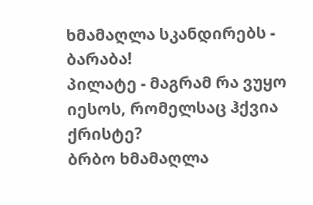ხმამაღლა სკანდირებს - ბარაბა!
პილატე - მაგრამ რა ვუყო იესოს, რომელსაც ჰქვია
ქრისტე?
ბრბო ხმამაღლა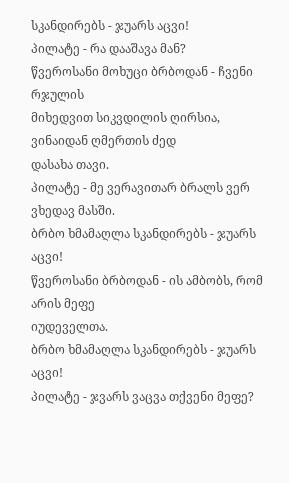სკანდირებს - ჯუარს აცვი!
პილატე - რა დააშავა მან?
წვეროსანი მოხუცი ბრბოდან - ჩვენი რჯულის
მიხედვით სიკვდილის ღირსია, ვინაიდან ღმერთის ძედ
დასახა თავი.
პილატე - მე ვერავითარ ბრალს ვერ ვხედავ მასში.
ბრბო ხმამაღლა სკანდირებს - ჯუარს აცვი!
წვეროსანი ბრბოდან - ის ამბობს, რომ არის მეფე
იუდეველთა.
ბრბო ხმამაღლა სკანდირებს - ჯუარს აცვი!
პილატე - ჯვარს ვაცვა თქვენი მეფე?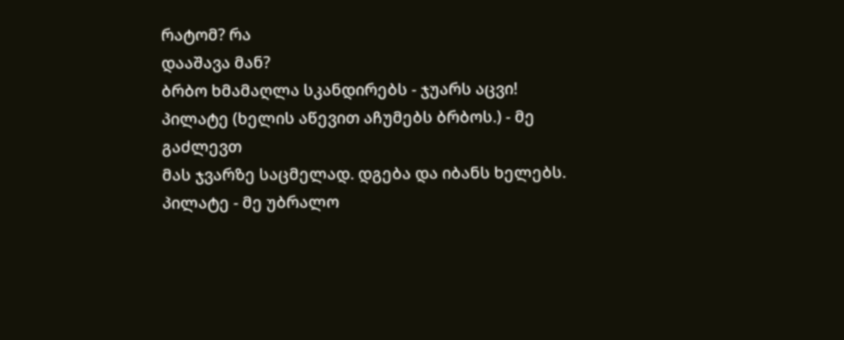რატომ? რა
დააშავა მან?
ბრბო ხმამაღლა სკანდირებს - ჯუარს აცვი!
პილატე (ხელის აწევით აჩუმებს ბრბოს.) - მე გაძლევთ
მას ჯვარზე საცმელად. დგება და იბანს ხელებს.
პილატე - მე უბრალო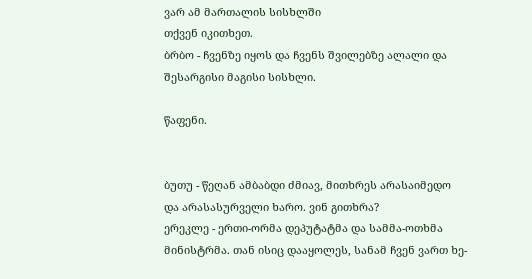ვარ ამ მართალის სისხლში
თქვენ იკითხეთ.
ბრბო - ჩვენზე იყოს და ჩვენს შვილებზე ალალი და შესარგისი მაგისი სისხლი.

წაფენი.


ბუთუ - წეღან ამბაბდი ძმიავ, მითხრეს არასაიმედო
და არასასურველი ხარო. ვინ გითხრა?
ერეკლე - ერთი-ორმა დეპუტატმა და სამმა-ოთხმა
მინისტრმა. თან ისიც დააყოლეს, სანამ ჩვენ ვართ ხე-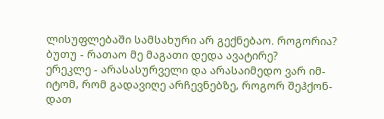ლისუფლებაში სამსახური არ გექნებაო. როგორია?
ბუთუ - რათაო მე მაგათი დედა ავატირე?
ერეკლე - არასასურველი და არასაიმედო ვარ იმ-
იტომ, რომ გადავიღე არჩევნებზე, როგორ შეჰქონ-
დათ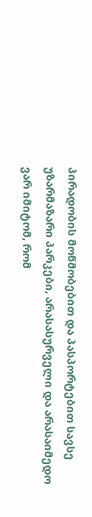პირადობის მოწმობებით და პასპორტებით სავსე
უზარმაზარი პარკები, არასასურველი და არასაიმედო
ვარ იმიტომ, რომ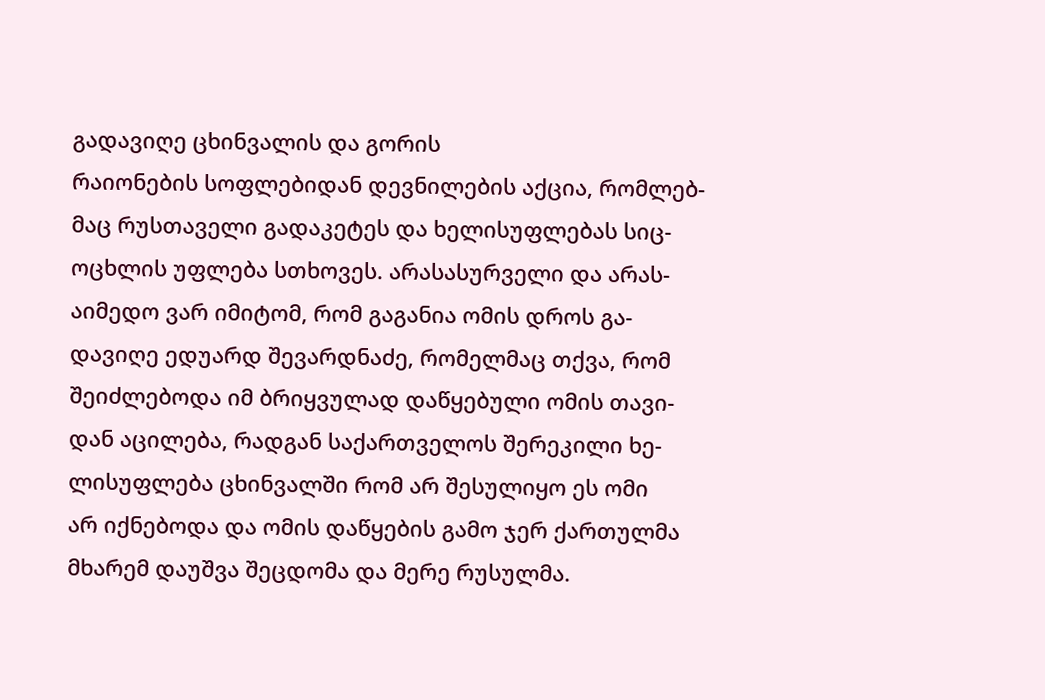გადავიღე ცხინვალის და გორის
რაიონების სოფლებიდან დევნილების აქცია, რომლებ-
მაც რუსთაველი გადაკეტეს და ხელისუფლებას სიც-
ოცხლის უფლება სთხოვეს. არასასურველი და არას-
აიმედო ვარ იმიტომ, რომ გაგანია ომის დროს გა-
დავიღე ედუარდ შევარდნაძე, რომელმაც თქვა, რომ
შეიძლებოდა იმ ბრიყვულად დაწყებული ომის თავი-
დან აცილება, რადგან საქართველოს შერეკილი ხე-
ლისუფლება ცხინვალში რომ არ შესულიყო ეს ომი
არ იქნებოდა და ომის დაწყების გამო ჯერ ქართულმა
მხარემ დაუშვა შეცდომა და მერე რუსულმა.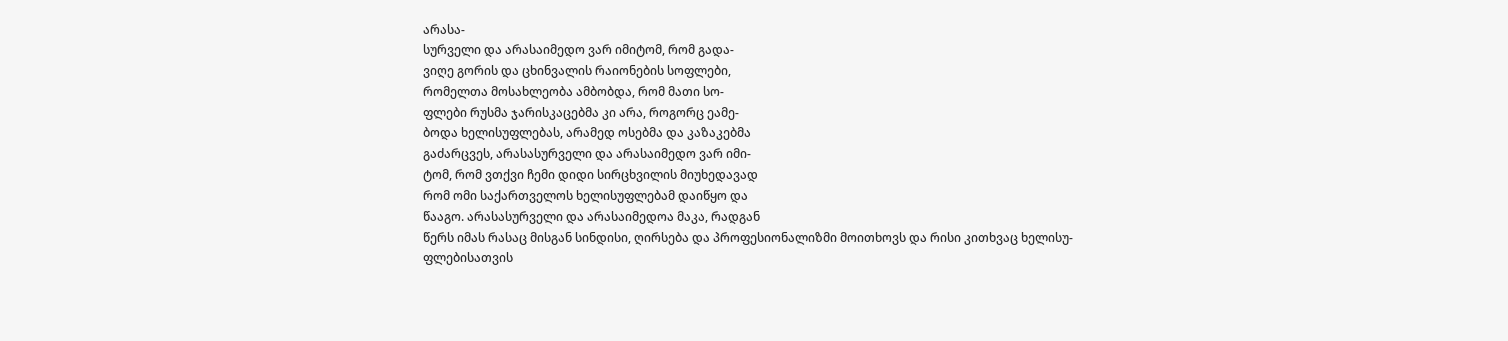არასა-
სურველი და არასაიმედო ვარ იმიტომ, რომ გადა-
ვიღე გორის და ცხინვალის რაიონების სოფლები,
რომელთა მოსახლეობა ამბობდა, რომ მათი სო-
ფლები რუსმა ჯარისკაცებმა კი არა, როგორც ეამე-
ბოდა ხელისუფლებას, არამედ ოსებმა და კაზაკებმა
გაძარცვეს, არასასურველი და არასაიმედო ვარ იმი-
ტომ, რომ ვთქვი ჩემი დიდი სირცხვილის მიუხედავად
რომ ომი საქართველოს ხელისუფლებამ დაიწყო და
წააგო. არასასურველი და არასაიმედოა მაკა, რადგან
წერს იმას რასაც მისგან სინდისი, ღირსება და პროფესიონალიზმი მოითხოვს და რისი კითხვაც ხელისუ-
ფლებისათვის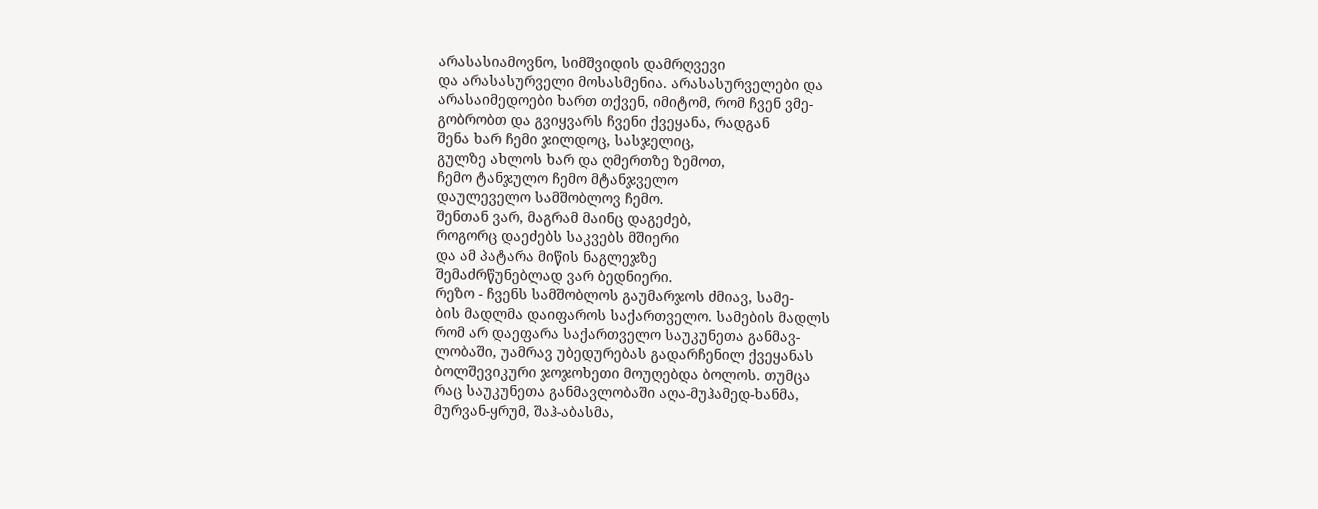არასასიამოვნო, სიმშვიდის დამრღვევი
და არასასურველი მოსასმენია. არასასურველები და
არასაიმედოები ხართ თქვენ, იმიტომ, რომ ჩვენ ვმე-
გობრობთ და გვიყვარს ჩვენი ქვეყანა, რადგან
შენა ხარ ჩემი ჯილდოც, სასჯელიც,
გულზე ახლოს ხარ და ღმერთზე ზემოთ,
ჩემო ტანჯულო ჩემო მტანჯველო
დაულეველო სამშობლოვ ჩემო.
შენთან ვარ, მაგრამ მაინც დაგეძებ,
როგორც დაეძებს საკვებს მშიერი
და ამ პატარა მიწის ნაგლეჯზე
შემაძრწუნებლად ვარ ბედნიერი.
რეზო - ჩვენს სამშობლოს გაუმარჯოს ძმიავ, სამე-
ბის მადლმა დაიფაროს საქართველო. სამების მადლს
რომ არ დაეფარა საქართველო საუკუნეთა განმავ-
ლობაში, უამრავ უბედურებას გადარჩენილ ქვეყანას
ბოლშევიკური ჯოჯოხეთი მოუღებდა ბოლოს. თუმცა
რაც საუკუნეთა განმავლობაში აღა-მუჰამედ-ხანმა,
მურვან-ყრუმ, შაჰ-აბასმა,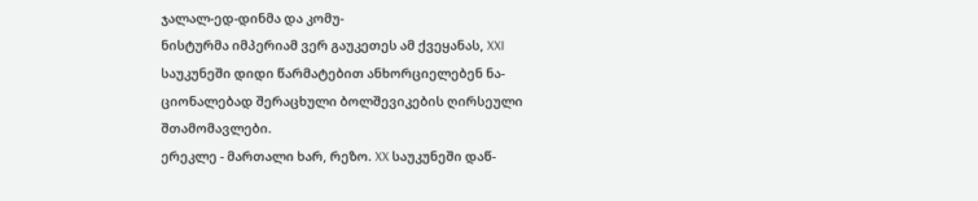ჯალალ-ედ-დინმა და კომუ-
ნისტურმა იმპერიამ ვერ გაუკეთეს ამ ქვეყანას, XXI
საუკუნეში დიდი წარმატებით ანხორციელებენ ნა-
ციონალებად შერაცხული ბოლშევიკების ღირსეული
შთამომავლები.
ერეკლე - მართალი ხარ, რეზო. XX საუკუნეში დაწ-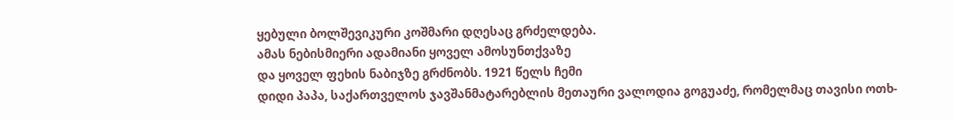ყებული ბოლშევიკური კოშმარი დღესაც გრძელდება.
ამას ნებისმიერი ადამიანი ყოველ ამოსუნთქვაზე
და ყოველ ფეხის ნაბიჯზე გრძნობს. 1921 წელს ჩემი
დიდი პაპა, საქართველოს ჯავშანმატარებლის მეთაური ვალოდია გოგუაძე, რომელმაც თავისი ოთხ-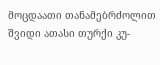მოცდაათი თანამებრძოლით შვიდი ათასი თურქი კუ-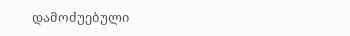დამოძუებული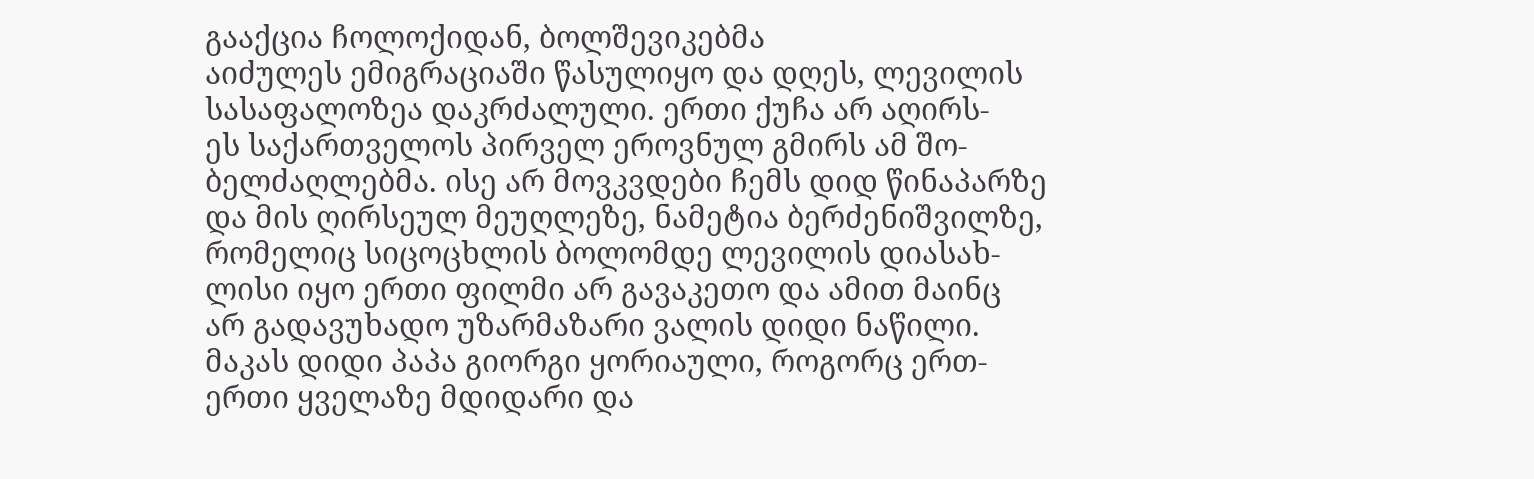გააქცია ჩოლოქიდან, ბოლშევიკებმა
აიძულეს ემიგრაციაში წასულიყო და დღეს, ლევილის
სასაფალოზეა დაკრძალული. ერთი ქუჩა არ აღირს-
ეს საქართველოს პირველ ეროვნულ გმირს ამ შო-
ბელძაღლებმა. ისე არ მოვკვდები ჩემს დიდ წინაპარზე
და მის ღირსეულ მეუღლეზე, ნამეტია ბერძენიშვილზე,
რომელიც სიცოცხლის ბოლომდე ლევილის დიასახ-
ლისი იყო ერთი ფილმი არ გავაკეთო და ამით მაინც
არ გადავუხადო უზარმაზარი ვალის დიდი ნაწილი.
მაკას დიდი პაპა გიორგი ყორიაული, როგორც ერთ-
ერთი ყველაზე მდიდარი და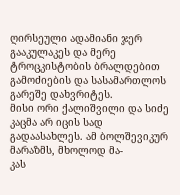ღირსეული ადამიანი ჯერ
გააკულაკეს და მერე ტროცკისტობის ბრალდებით
გამოძიების და სასამართლოს გარეშე დახვრიტეს.
მისი ორი ქალიშვილი და სიძე კაცმა არ იცის სად
გადაასახლეს. ამ ბოლშევიკურ მარაზმს, მხოლოდ მა-
კას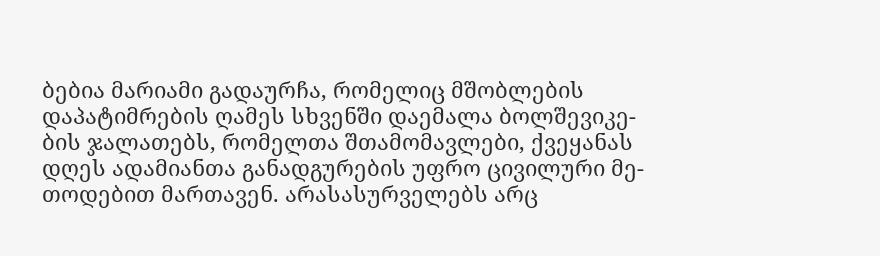ბებია მარიამი გადაურჩა, რომელიც მშობლების
დაპატიმრების ღამეს სხვენში დაემალა ბოლშევიკე-
ბის ჯალათებს, რომელთა შთამომავლები, ქვეყანას
დღეს ადამიანთა განადგურების უფრო ცივილური მე-
თოდებით მართავენ. არასასურველებს არც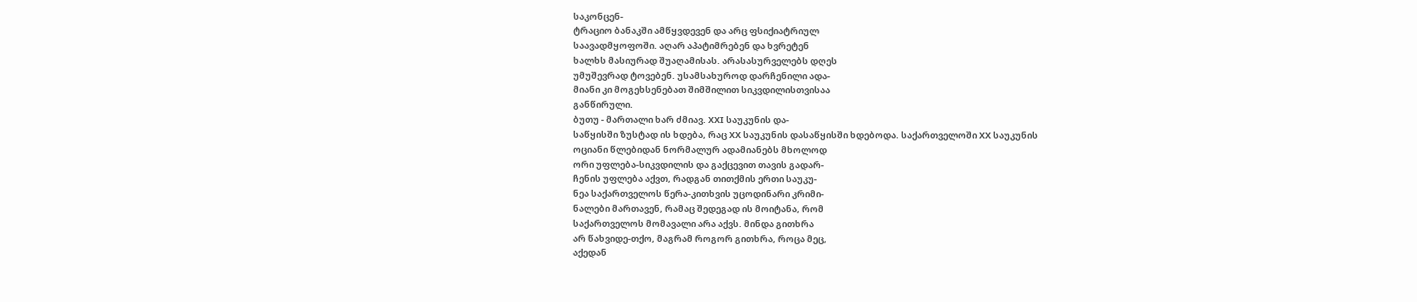საკონცენ-
ტრაციო ბანაკში ამწყვდევენ და არც ფსიქიატრიულ
საავადმყოფოში. აღარ აპატიმრებენ და ხვრეტენ
ხალხს მასიურად შუაღამისას. არასასურველებს დღეს
უმუშევრად ტოვებენ. უსამსახუროდ დარჩენილი ადა-
მიანი კი მოგეხსენებათ შიმშილით სიკვდილისთვისაა
განწირული.
ბუთუ - მართალი ხარ ძმიავ. XXI საუკუნის და-
საწყისში ზუსტად ის ხდება, რაც XX საუკუნის დასაწყისში ხდებოდა. საქართველოში XX საუკუნის
ოციანი წლებიდან ნორმალურ ადამიანებს მხოლოდ
ორი უფლება-სიკვდილის და გაქცევით თავის გადარ-
ჩენის უფლება აქვთ, რადგან თითქმის ერთი საუკუ-
ნეა საქართველოს წერა-კითხვის უცოდინარი კრიმი-
ნალები მართავენ, რამაც შედეგად ის მოიტანა, რომ
საქართველოს მომავალი არა აქვს. მინდა გითხრა
არ წახვიდე-თქო, მაგრამ როგორ გითხრა, როცა მეც,
აქედან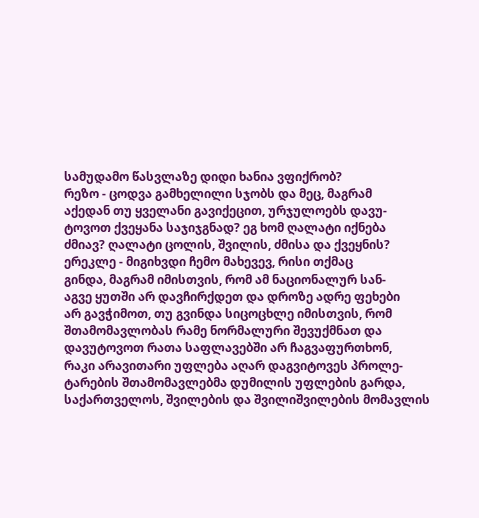სამუდამო წასვლაზე დიდი ხანია ვფიქრობ?
რეზო - ცოდვა გამხელილი სჯობს და მეც, მაგრამ
აქედან თუ ყველანი გავიქეცით, ურჯულოებს დავუ-
ტოვოთ ქვეყანა საჯიჯგნად? ეგ ხომ ღალატი იქნება
ძმიავ? ღალატი ცოლის, შვილის, ძმისა და ქვეყნის?
ერეკლე - მიგიხვდი ჩემო მახევევ, რისი თქმაც
გინდა, მაგრამ იმისთვის, რომ ამ ნაციონალურ სან-
აგვე ყუთში არ დავჩირქდეთ და დროზე ადრე ფეხები
არ გავჭიმოთ, თუ გვინდა სიცოცხლე იმისთვის, რომ
შთამომავლობას რამე ნორმალური შევუქმნათ და
დავუტოვოთ რათა საფლავებში არ ჩაგვაფურთხონ,
რაკი არავითარი უფლება აღარ დაგვიტოვეს პროლე-
ტარების შთამომავლებმა დუმილის უფლების გარდა,
საქართველოს, შვილების და შვილიშვილების მომავლის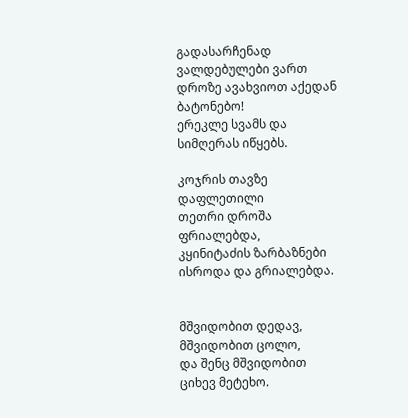გადასარჩენად ვალდებულები ვართ დროზე ავახვიოთ აქედან ბატონებო!
ერეკლე სვამს და სიმღერას იწყებს.

კოჯრის თავზე დაფლეთილი
თეთრი დროშა ფრიალებდა,
კყინიტაძის ზარბაზნები
ისროდა და გრიალებდა.


მშვიდობით დედავ, მშვიდობით ცოლო,
და შენც მშვიდობით ციხევ მეტეხო.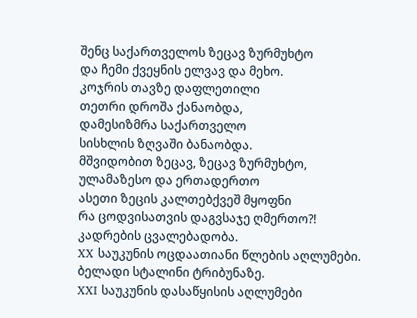შენც საქართველოს ზეცავ ზურმუხტო
და ჩემი ქვეყნის ელვავ და მეხო.
კოჯრის თავზე დაფლეთილი
თეთრი დროშა ქანაობდა,
დამესიზმრა საქართველო
სისხლის ზღვაში ბანაობდა.
მშვიდობით ზეცავ, ზეცავ ზურმუხტო,
ულამაზესო და ერთადერთო
ასეთი ზეცის კალთებქვეშ მყოფნი
რა ცოდვისათვის დაგვსაჯე ღმერთო?!
კადრების ცვალებადობა.
XX საუკუნის ოცდაათიანი წლების აღლუმები.
ბელადი სტალინი ტრიბუნაზე.
XXI საუკუნის დასაწყისის აღლუმები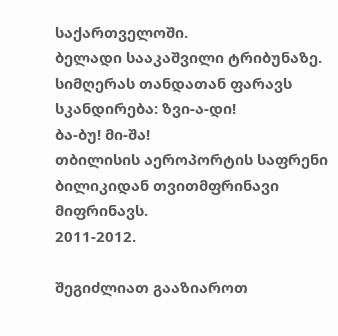საქართველოში.
ბელადი სააკაშვილი ტრიბუნაზე.
სიმღერას თანდათან ფარავს სკანდირება: ზვი-ა-დი!
ბა-ბუ! მი-შა!
თბილისის აეროპორტის საფრენი ბილიკიდან თვითმფრინავი მიფრინავს.
2011-2012.

შეგიძლიათ გააზიაროთ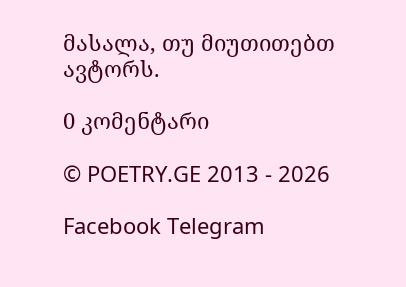მასალა, თუ მიუთითებთ ავტორს.

0 კომენტარი

© POETRY.GE 2013 - 2026

Facebook Telegram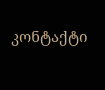კონტაქტი